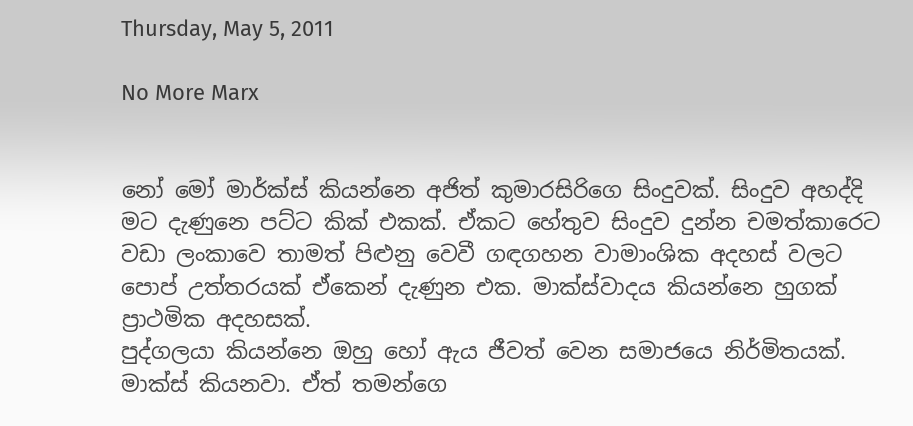Thursday, May 5, 2011

No More Marx


නෝ මෝ මාර්ක්ස් කියන්නෙ අජිත් කුමාරසිරිගෙ සිංදුවක්. සිංදුව අහද්දි මට දැණුනෙ පට්ට කික් එකක්. ඒකට හේතුව සිංදුව දුන්න චමත්කාරෙට වඩා ලංකාවෙ තාමත් පිළුනු වෙවී ගඳගහන වාමාංශික අදහස් වලට පොප් උත්තරයක් ඒකෙන් දැණුන එක. මාක්ස්වාදය කියන්නෙ හුගක් ප්‍රාථමික අදහසක්.
පුද්ගලයා කියන්නෙ ඔහු හෝ ඇය ජීවත් වෙන සමාජයෙ නිර්මිතයක්. මාක්ස් කියනවා. ඒත් තමන්ගෙ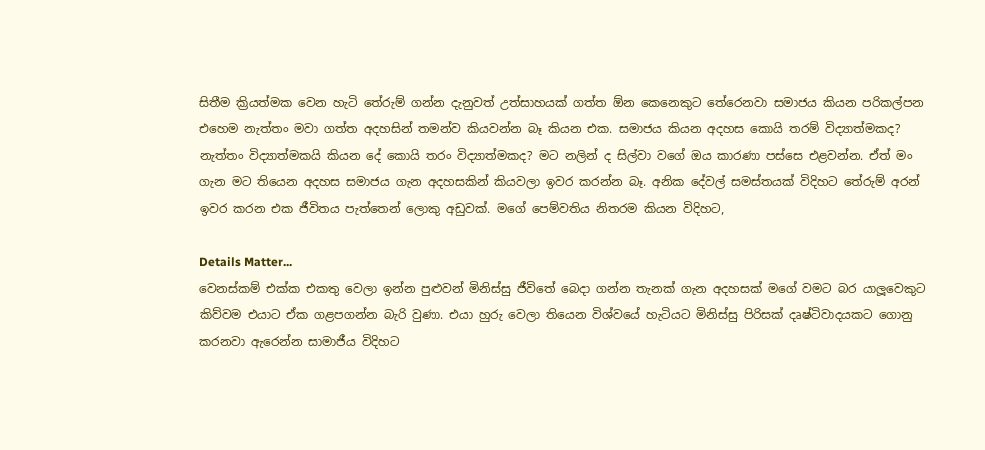සිතීම ක්‍රියත්මක වෙන හැටි තේරුම් ගන්න දැනුවත් උත්සාහයක් ගත්ත ඕන කෙනෙකුට තේරෙනවා සමාජය කියන පරිකල්පන එහෙම නැත්තං මවා ගත්ත අදහසින් තමන්ව කියවන්න බෑ කියන එක. සමාජය කියන අදහස කොයි තරම් විද්‍යාත්මකද? නැත්තං විද්‍යාත්මකයි කියන දේ කොයි තරං විද්‍යාත්මකද? මට නලින් ද සිල්වා වගේ ඔය කාරණා පස්සෙ එළවන්න. ඒත් මං ගැන මට තියෙන අදහස සමාජය ගැන අදහසකින් කියවලා ඉවර කරන්න බෑ. අනික දේවල් සමස්තයක් විදිහට තේරුම් අරන් ඉවර කරන එක ජීවිතය පැත්තෙන් ලොකු අඩුවක්. මගේ පෙම්වතිය නිතරම කියන විදිහට,

Details Matter...
වෙනස්කම් එක්ක එකතු වෙලා ඉන්න පුළුවන් මිනිස්සු ජීවිතේ බෙදා ගන්න තැනක් ගැන අදහසක් මගේ වමට බර යාලූවෙකුට කිව්වම එයාට ඒක ගළපගන්න බැරි වුණා. එයා හුරු වෙලා තියෙන විශ්වයේ හැටියට මිනිස්සු පිරිසක් දෘෂ්ටිවාදයකට ගොනු කරනවා ඇරෙන්න සාමාජීය විදිහට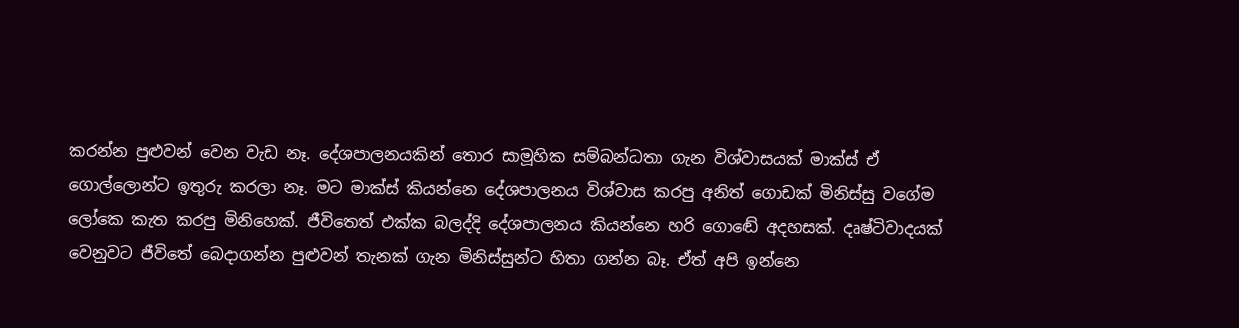කරන්න පුළුවන් වෙන වැඩ නෑ. දේශපාලනයකින් තොර සාමූහික සම්බන්ධතා ගැන විශ්වාසයක් මාක්ස් ඒ ගොල්ලොන්ට ඉතුරු කරලා නෑ. මට මාක්ස් කියන්නෙ දේශපාලනය විශ්වාස කරපු අනිත් ගොඩක් මිනිස්සු වගේම ලෝකෙ කැත කරපු මිනිහෙක්. ජීවිතෙත් එක්ක බලද්දි දේශපාලනය කියන්නෙ හරි ගොඬේ අදහසක්. දෘෂ්ටිවාදයක් වෙනුවට ජීවිතේ බෙදාගන්න පුළුවන් තැනක් ගැන මිනිස්සුන්ට හිතා ගන්න බෑ. ඒත් අපි ඉන්නෙ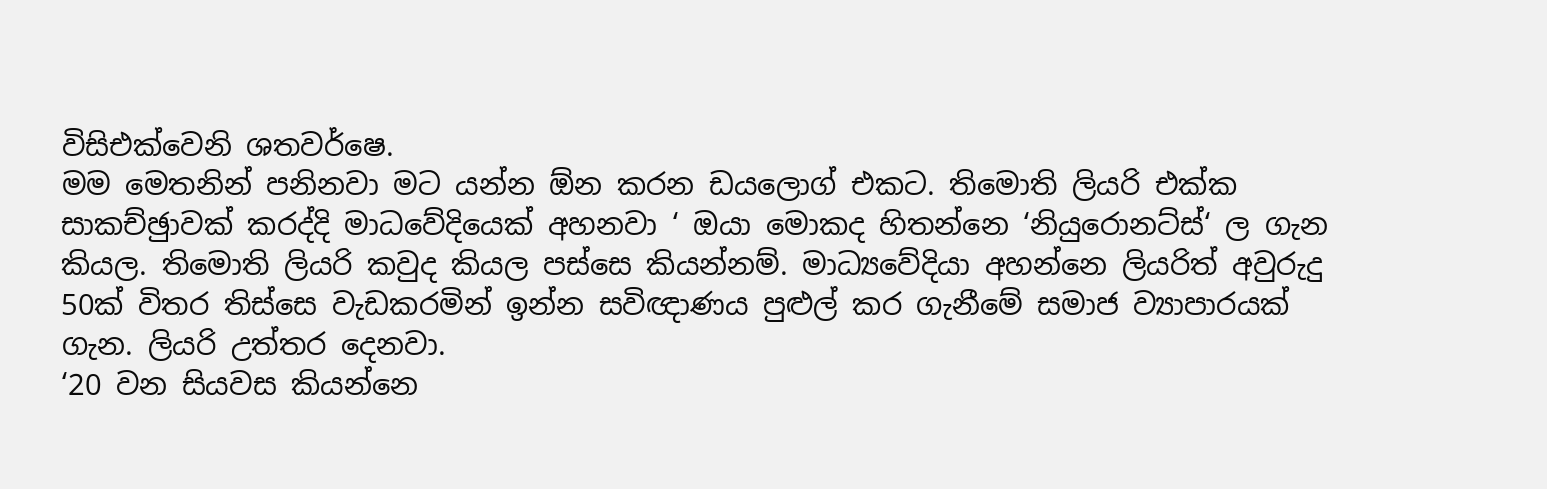විසිඑක්වෙනි ශතවර්ෂෙ.
මම මෙතනින් පනිනවා මට යන්න ඕන කරන ඩයලොග් එකට. තිමොති ලියරි එක්ක සාකච්ඡුාවක් කරද්දි මාධවේදියෙක් අහනවා ‘ ඔයා මොකද හිතන්නෙ ‘නියුරොනට්ස්‘ ල ගැන කියල. තිමොති ලියරි කවුද කියල පස්සෙ කියන්නම්. මාධ්‍යවේදියා අහන්නෙ ලියරිත් අවුරුදු 50ක් විතර තිස්සෙ වැඩකරමින් ඉන්න සවිඥාණය පුළුල් කර ගැනීමේ සමාජ ව්‍යාපාරයක් ගැන. ලියරි උත්තර දෙනවා.
‘20 වන සියවස කියන්නෙ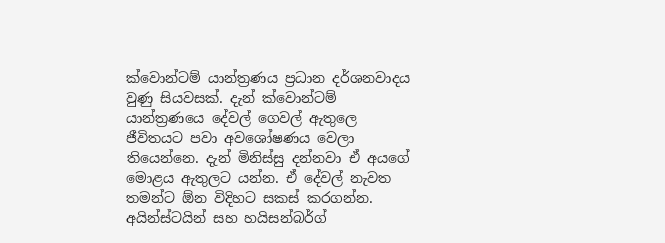ක්වොන්ටම් යාන්ත්‍රණය ප්‍රධාන දර්ශනවාදය වුණු සියවසක්. දැන් ක්වොන්ටම් යාන්ත්‍රණයෙ දේවල් ගෙවල් ඇතුලෙ ජීවිතයට පවා අවශෝෂණය වෙලා තියෙන්නෙ. දැන් මිනිස්සු දන්නවා ඒ අයගේ මොළය ඇතුලට යන්න. ඒ දේවල් නැවත තමන්ට ඕන විදිහට සකස් කරගන්න. අයින්ස්ටයින් සහ හයිසන්බර්ග්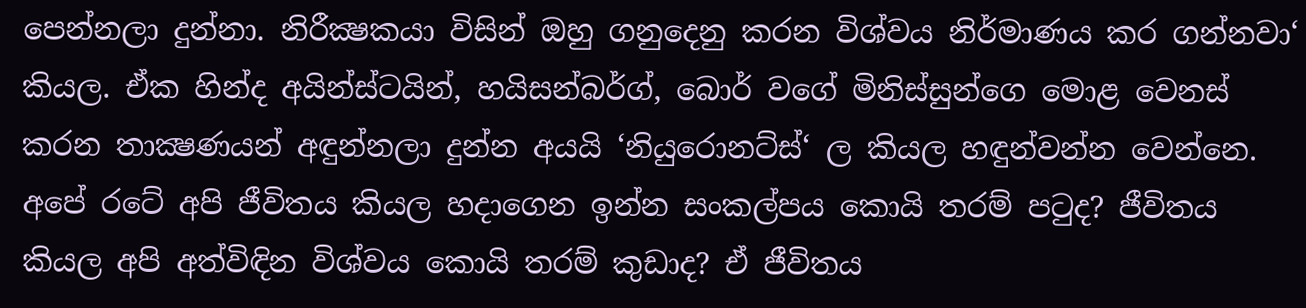පෙන්නලා දුන්නා. නිරීක්‍ෂකයා විසින් ඔහු ගනුදෙනු කරන විශ්වය නිර්මාණය කර ගන්නවා‘ කියල. ඒක හින්ද අයින්ස්ටයින්, හයිසන්බර්ග්, බොර් වගේ මිනිස්සුන්ගෙ මොළ වෙනස් කරන තාක්‍ෂණයන් අඳුන්නලා දුන්න අයයි ‘නියුරොනට්ස්‘ ල කියල හඳුන්වන්න වෙන්නෙ.
අපේ රටේ අපි ජීවිතය කියල හදාගෙන ඉන්න සංකල්පය කොයි තරම් පටුද? ජීවිතය කියල අපි අත්විඳින විශ්වය කොයි තරම් කුඩාද? ඒ ජීවිතය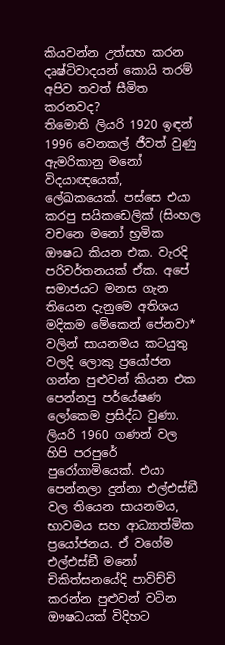කියවන්න උත්සහ කරන දෘෂ්ටිවාදයන් කොයි තරම් අපිව තවත් සීමිත කරනවද?
තිමොති ලියරි 1920 ඉඳන් 1996 වෙනකල් ජීවත් වුණු ඇමරිකානු මනෝ විදයාඥයෙක්, ලේඛකයෙක්. පස්සෙ එයා කරපු සයිකඩෙලික් (සිංහල වචනෙ මනෝ භ්‍රමික ඖෂධ කියන එක. වැරදි පරිවර්තනයක් ඒක. අපේ සමාජයට මනස ගැන තියෙන දැනුමෙ අතිශය මදිකම මේකෙන් පේනවා*
වලින් සායනමය කටයුතු වලදි ලොකු ප්‍රයෝජන ගන්න පුළුවන් කියන එක පෙන්නපු පර්යේෂණ ලෝකෙම ප්‍රසිද්ධ වුණා. ලියරි 1960 ගණන් වල හිපි පරපුරේ පුරෝගාමියෙක්. එයා පෙන්නලා දුන්නා එල්එස්ඞී වල තියෙන සායනමය, භාවමය සහ ආධ්‍යාත්මික ප්‍රයෝජනය. ඒ වගේම එල්එස්ඞී මනෝ චිකිත්සනයේදි පාවිච්චි කරන්න පුළුවන් වටින ඖෂධයක් විදිහට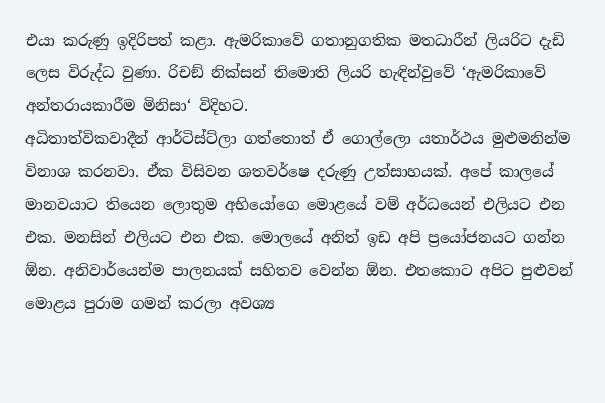එයා කරුණු ඉදිරිපත් කළා. ඇමරිකාවේ ගතානුගතික මතධාරීන් ලියරිට දැඩි ලෙස විරුද්ධ වුණා. රිචඞ් නික්සන් තිමොති ලියරි හැඳින්වුවේ ‘ඇමරිකාවේ අන්තරායකාරීම මිනිසා‘ විදිහට.
අධිතාත්විකවාදීන් ආර්ටිස්ට්ලා ගත්තොත් ඒ ගොල්ලො යතාර්ථය මුළුමනින්ම විනාශ කරනවා. ඒක විසිවන ශතවර්ෂෙ දරුණු උත්සාහයක්. අපේ කාලයේ මානවයාට තියෙන ලොතුම අභියෝගෙ මොළයේ වම් අර්ධයෙන් එලියට එන එක. මනසින් එලියට එන එක. මොලයේ අනිත් ඉඩ අපි ප්‍රයෝජනයට ගන්න ඕන. අනිවාර්යෙන්ම පාලනයක් සහිතව වෙන්න ඕන. එතකොට අපිට පුළුවන් මොළය පුරාම ගමන් කරලා අවශ්‍ය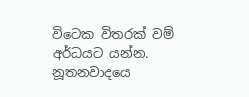විටෙක විතරක් වම් අර්ධයට යන්න. නූතනවාදයෙ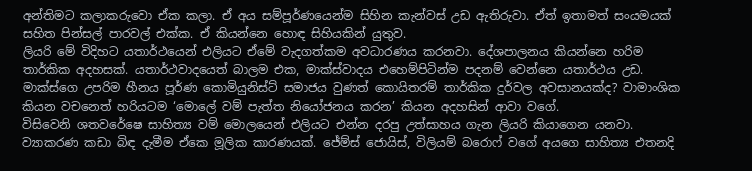අන්තිමට කලාකරුවො ඒක කලා. ඒ අය සම්පූර්ණයෙන්ම සිහින කැන්වස් උඩ ඇතිරුවා. ඒත් ඉතාමත් සංයමයක් සහිත පින්සල් පාරවල් එක්ක. ඒ කියන්නෙ හොඳ සිහියකින් යුතුව.
ලියරි මේ විදිහට යතාර්ථයෙන් එලියට ඒමේ වැදගත්කම අවධාරණය කරනවා. දේශපාලනය කියන්නෙ හරිම තාර්කික අදහසක්. යතාර්ථවාදයෙත් බාලම එක, මාක්ස්වාදය එහෙම්පිටින්ම පදනම් වෙන්නෙ යතාර්ථය උඩ. මාක්ස්ගෙ උපරිම හීනය පූර්ණ කොමියුනිස්ට් සමාජය වුණත් කොයිතරම් තාර්කික දුර්වල අවසානයක්ද? වාමාංශික කියන වචනෙත් හරියටම ‘මොලේ වම් පැත්ත නියෝජනය කරන’ කියන අදහසින් ආවා වගේ.
විසිවෙනි ශතවරේෂෙ සාහිත්‍ය වම් මොලයෙන් එලියට එන්න දරපු උත්සාහය ගැන ලියරි කියාගෙන යනවා. ව්‍යාකරණ කඩා බිඳ දැමීම ඒකෙ මූලික කාරණයක්. ජේම්ස් ජොයිස්, විලියම් බරොෆ් වගේ අයගෙ සාහිත්‍ය එතනදි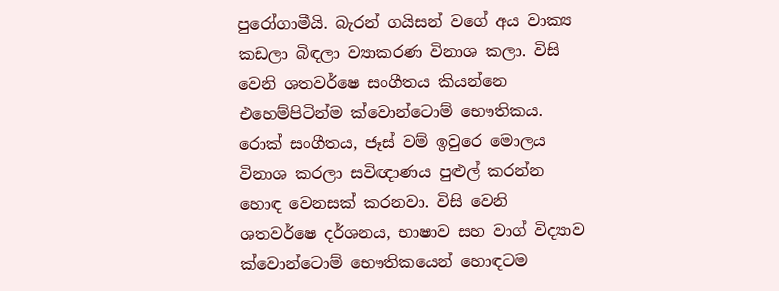පුරෝගාමීයි. බැරන් ගයිසන් වගේ අය වාක්‍ය කඩලා බිඳලා ව්‍යාකරණ විනාශ කලා. විසි වෙනි ශතවර්ෂෙ සංගීතය කියන්නෙ එහෙම්පිටින්ම ක්වොන්ටොම් භෞතිකය. රොක් සංගීතය, ජෑස් වම් ඉවුරෙ මොලය විනාශ කරලා සවිඥාණය පුළුල් කරන්න හොඳ වෙනසක් කරනවා. විසි වෙනි ශතවර්ෂෙ දර්ශනය, භාෂාව සහ වාග් විද්‍යාව ක්වොන්ටොම් භෞතිකයෙන් හොඳටම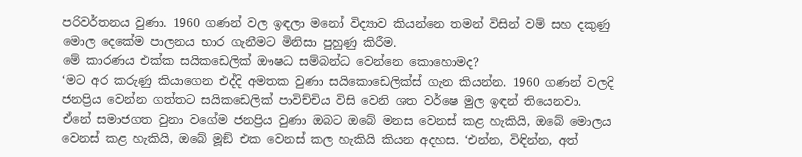පරිවර්තනය වුණා. 1960 ගණන් වල ඉඳලා මනෝ විද්‍යාව කියන්නෙ තමන් විසින් වම් සහ දකුණු මොල දෙකේම පාලනය භාර ගැනීමට මිනිසා පුහුණු කිරීම.
මේ කාරණය එක්ක සයිකඩෙලික් ඖෂධ සම්බන්ධ වෙන්නෙ කොහොමද?
‘මට අර කරුණු කියාගෙන එද්දි අමතක වුණා සයිකොඩෙලික්ස් ගැන කියන්න. 1960 ගණන් වලදි ජනප්‍රිය වෙන්න ගත්තට සයිකඩෙලික් පාවිච්චිය විසි වෙනි ශත වර්ෂෙ මුල ඉඳන් තියෙනවා. ඒනේ සමාජගත වුනා වගේම ජනප්‍රිය වුණා ඔබට ඔබේ මනස වෙනස් කළ හැකියි, ඔබේ මොලය වෙනස් කළ හැකියි, ඔබේ මූඞ් එක වෙනස් කල හැකියි කියන අදහස. ‘එන්න, විඳින්න, අත්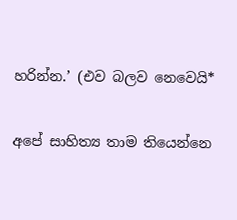හරින්න.’ (එව බලව නෙවෙයි*

අපේ සාහිත්‍ය තාම තියෙන්නෙ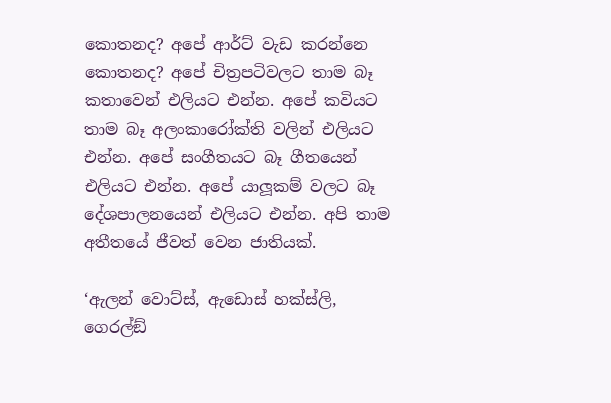කොතනද? අපේ ආර්ට් වැඩ කරන්නෙ කොතනද? අපේ චිත්‍රපටිවලට තාම බෑ කතාවෙන් එලියට එන්න. අපේ කවියට තාම බෑ අලංකාරෝක්ති වලින් එලියට එන්න. අපේ සංගීතයට බෑ ගීතයෙන් එලියට එන්න. අපේ යාලූකම් වලට බෑ දේශපාලනයෙන් එලියට එන්න. අපි තාම අතීතයේ ජීවත් වෙන ජාතියක්.

‘ඇලන් වොට්ස්, ඇඩොස් හක්ස්ලි, ගෙරල්ඞ්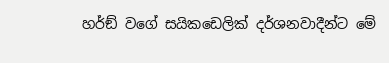හර්ඞ් වගේ සයිකඩෙලික් දර්ශනවාදීන්ට මේ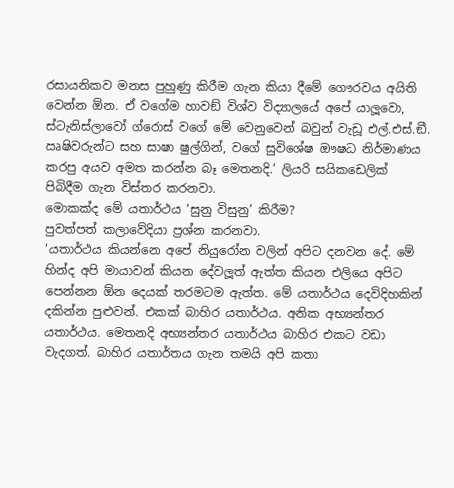රසායනිකව මනස පුහුණු කිරීම ගැන කියා දීමේ ගෞරවය අයිති වෙන්න ඕන. ඒ වගේම හාවඞ් විශ්ව විද්‍යාලයේ අපේ යාලූවො, ස්ටැනිස්ලාවෝ ග්රොස් වගේ මේ වෙනුවෙන් බවුන් වැඩූ එල්.එස්.ඞී. ඍෂිවරුන්ට සහ සාෂා ෂුල්ගින්, වගේ සුවිශේෂ ඖෂධ නිර්මාණය කරපු අයව අමත කරන්න බෑ මෙතනදි.’ ලියරි සයිකඩෙලික් පිබිදීම ගැන විස්තර කරනවා.
මොකක්ද මේ යතාර්ථය ‘සුනු විසුනු’ කිරීම?
පුවත්පත් කලාවේදියා ප්‍රශ්න කරනවා.
‘යතාර්ථය කියන්නෙ අපේ නියුරෝන වලින් අපිට දනවන දේ. මේ හින්ද අපි මායාවන් කියන දේවලූත් ඇත්ත කියන එලියෙ අපිට පෙන්නන ඕන දෙයක් තරමටම ඇත්ත. මේ යතාර්ථය දෙවිදිහකින් දකින්න පුළුවන්. එකක් බාහිර යතාර්ථය. අනික අභ්‍යන්තර යතාර්ථය. මෙතනදි අභ්‍යන්තර යතාර්ථය බාහිර එකට වඩා වැදගත්. බාහිර යතාර්තය ගැන තමයි අපි කතා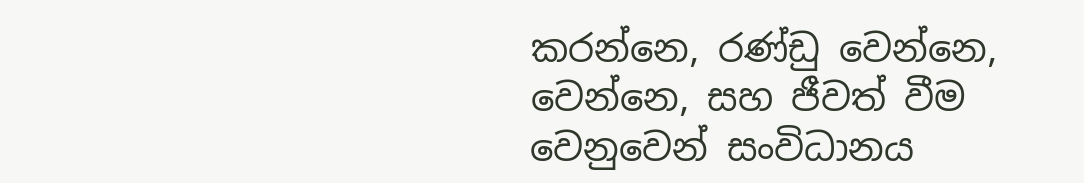කරන්නෙ, රණ්ඩු වෙන්නෙ, වෙන්නෙ, සහ ජීවත් වීම වෙනුවෙන් සංවිධානය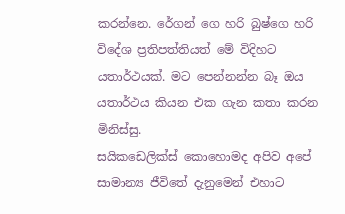කරන්නෙ. රේගන් ගෙ හරි බුෂ්ගෙ හරි විදේශ ප්‍රතිපත්තියත් මේ විදිහට යතාර්ථයක්. මට පෙන්නන්න බෑ ඔය යතාර්ථය කියන එක ගැන කතා කරන මිනිස්සු.
සයිකඩෙලික්ස් කොහොමද අපිව අපේ සාමාන්‍ය ජීවිතේ දැනුමෙන් එහාට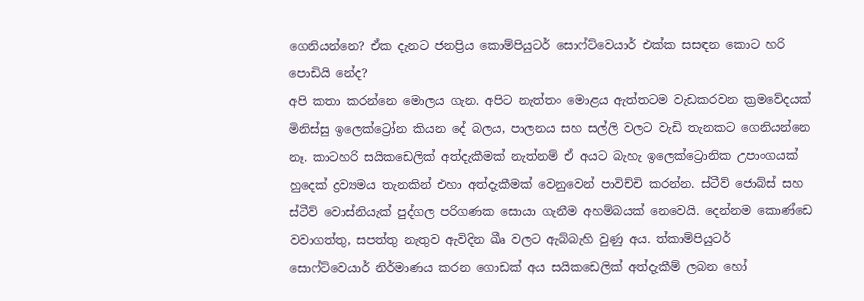ගෙනියන්නෙ? ඒක දැනට ජනප්‍රිය කොම්පියුටර් සොෆ්ට්වෙයාර් එක්ක සසඳන කොට හරි පොඩියි නේද?
අපි කතා කරන්නෙ මොලය ගැන. අපිට නැත්තං මොළය ඇත්තටම වැඩකරවන ක්‍රමවේදයක් මිනිස්සු ඉලෙක්ට්‍රෝන කියන දේ බලය, පාලනය සහ සල්ලි වලට වැඩි තැනකට ගෙනියන්නෙ නෑ. කාටහරි සයිකඩෙලික් අත්දැකීමක් නැත්නම් ඒ අයට බැහැ ඉලෙක්ට්‍රොනික උපාංගයක් හුදෙක් ද්‍රව්‍යමය තැනකින් එහා අත්දැකීමක් වෙනුවෙන් පාවිච්චි කරන්න. ස්ටීව් ජොබ්ස් සහ ස්ටීව් වොස්නියැක් පුද්ගල පරිගණක සොයා ගැනීම අහම්බයක් නෙවෙයි. දෙන්නම කොණ්ඩෙ වවාගත්තු, සපත්තු නැතුව ඇවිදින ඛීෘ වලට ඇබ්බැහි වුණු අය. ත්‍කාම්පියුටර් සොෆ්ට්වෙයාර් නිර්මාණය කරන ගොඩක් අය සයිකඩෙලික් අත්දැකීම් ලබන හෝ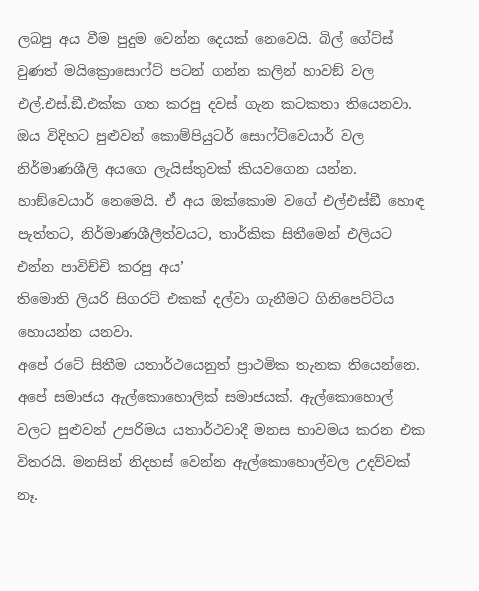ලබපු අය වීම පුදුම වෙන්න දෙයක් නෙවෙයි. බිල් ගේට්ස් වුණත් මයික්‍රොසොෆ්ට් පටන් ගන්න කලින් හාවඞ් වල එල්.එස්.ඞී.එක්ක ගත කරපු දවස් ගැන කටකතා තියෙනවා.
ඔය විදිහට පුළුවන් කොම්පියුටර් සොෆ්ට්වෙයාර් වල නිර්මාණශීලි අයගෙ ලැයිස්තුවක් කියවගෙන යන්න. හාඞ්වෙයාර් නෙමෙයි. ඒ අය ඔක්කොම වගේ එල්එස්ඞී හොඳ පැත්තට, නිර්මාණශීලීත්වයට, තාර්කික සිතීමෙන් එලියට එන්න පාවිච්චි කරපු අය’
තිමොති ලියරි සිගරට් එකක් දල්වා ගැනීමට ගිනිපෙට්ටිය හොයන්න යනවා.
අපේ රටේ සිතීම යතාර්ථයෙනුත් ප්‍රාථමික තැනක තියෙන්නෙ. අපේ සමාජය ඇල්කොහොලික් සමාජයක්. ඇල්කොහොල් වලට පුළුවන් උපරිමය යතාර්ථවාදී මනස භාවමය කරන එක විතරයි. මනසින් නිදහස් වෙන්න ඇල්කොහොල්වල උදව්වක් නෑ.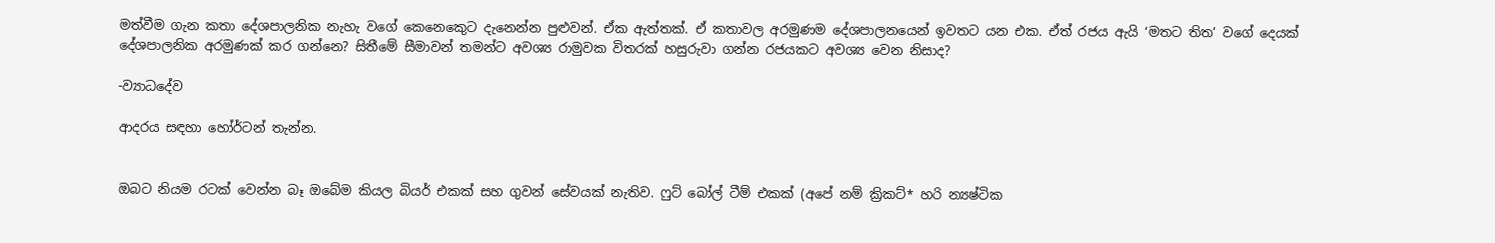මත්වීම ගැන කතා දේශපාලනික නැහැ වගේ කෙනෙකෙුට දැනෙන්න පුළුවන්. ඒක ඇත්තක්. ඒ කතාවල අරමුණම දේශපාලනයෙන් ඉවතට යන එක. ඒත් රජය ඇයි ‘මතට තිත’ වගේ දෙයක් දේශපාලනික අරමුණක් කර ගන්නෙ? සිතීමේ සීමාවන් තමන්ට අවශ්‍ය රාමුවක විතරක් හසුරුවා ගන්න රජයකට අවශ්‍ය වෙන නිසාද?

-ව්‍යාධදේව

ආදරය සඳහා හෝර්ටන් තැන්න.


ඔබට නියම රටක් වෙන්න බෑ ඔබේම කියල බියර් එකක් සහ ගුවන් සේවයක් නැතිව. ෆුට් බෝල් ටීම් එකක් (අපේ නම් ක්‍රිකට්* හරි න්‍යෂ්ටික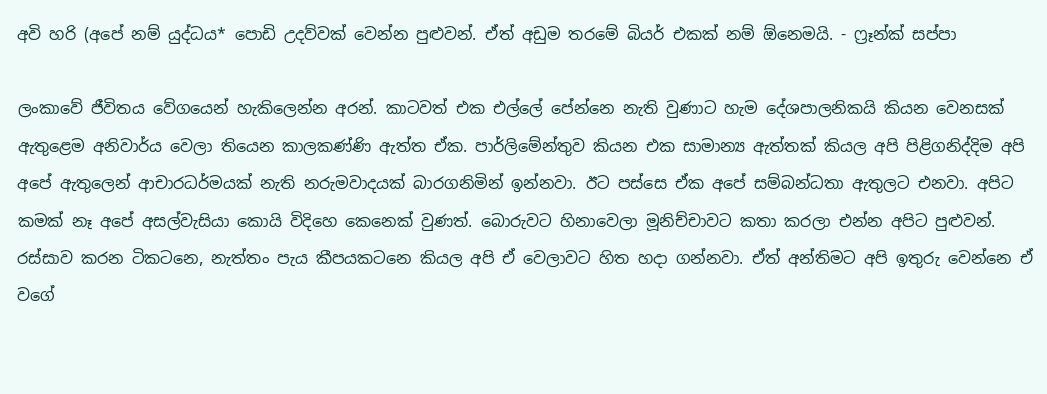අවි හරි (අපේ නම් යුද්ධය* පොඩි උදව්වක් වෙන්න පුළුවන්. ඒත් අඩුම තරමේ බියර් එකක් නම් ඕනෙමයි. - ෆ්‍රෑන්ක් සප්පා

ලංකාවේ ජීවිතය වේගයෙන් හැකිලෙන්න අරන්. කාටවත් එක එල්ලේ පේන්නෙ නැති වුණාට හැම දේශපාලනිකයි කියන වෙනසක් ඇතුළෙම අනිවාර්ය වෙලා තියෙන කාලකණ්ණි ඇත්ත ඒක. පාර්ලිමේන්තුව කියන එක සාමාන්‍ය ඇත්තක් කියල අපි පිළිගනිද්දිම අපි අපේ ඇතුලෙන් ආචාරධර්මයක් නැති නරුමවාදයක් බාරගනිමින් ඉන්නවා. ඊට පස්සෙ ඒක අපේ සම්බන්ධතා ඇතුලට එනවා. අපිට කමක් නෑ අපේ අසල්වැසියා කොයි විදිහෙ කෙනෙක් වුණත්. බොරුවට හිනාවෙලා මූනිච්චාවට කතා කරලා එන්න අපිට පුළුවන්. රස්සාව කරන ටිකටනෙ, නැත්තං පැය කීපයකටනෙ කියල අපි ඒ වෙලාවට හිත හදා ගන්නවා. ඒත් අන්තිමට අපි ඉතුරු වෙන්නෙ ඒ වගේ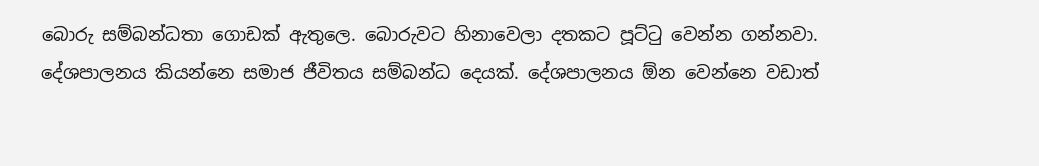බොරු සම්බන්ධතා ගොඩක් ඇතුලෙ. බොරුවට හිනාවෙලා දතකට පූට්ටු වෙන්න ගන්නවා.
දේශපාලනය කියන්නෙ සමාජ ජීවිතය සම්බන්ධ දෙයක්. දේශපාලනය ඕන වෙන්නෙ වඩාත්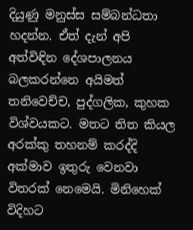දියුණු මනුස්ස සම්බන්ධතා හදන්න. ඒත් දැන් අපි අත්විඳින දේශපාලනය බලකරන්නෙ අයිමත් තනිවෙච්ච, පුද්ගලික, කුහක විශ්වයකට. මතට තිත කියල අරක්කු තහනම් කරද්දි අක්මාව ඉතුරු වෙනවා විතරක් නෙමෙයි. මිනිහෙක් විදිහට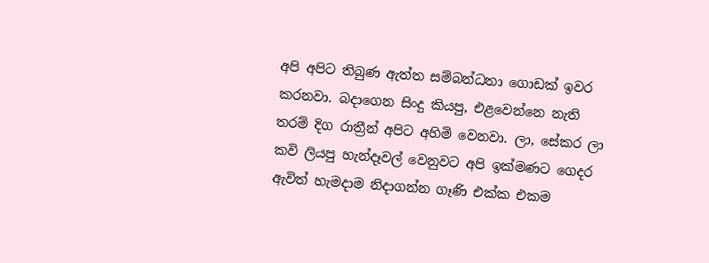අපි අපිට තිබුණ ඇත්ත සම්බන්ධතා ගොඩක් ඉවර කරනවා. බදාගෙන සිංදු කියපු, එළවෙන්නෙ නැති තරම් දිග රාත්‍රීන් අපිට අහිමි වෙනවා. ලා, සේකර ලා කවි ලියපු හැන්දෑවල් වෙනුවට අපි ඉක්මණට ගෙදර ඇවිත් හැමදාම නිදාගන්න ගෑණි එක්ක එකම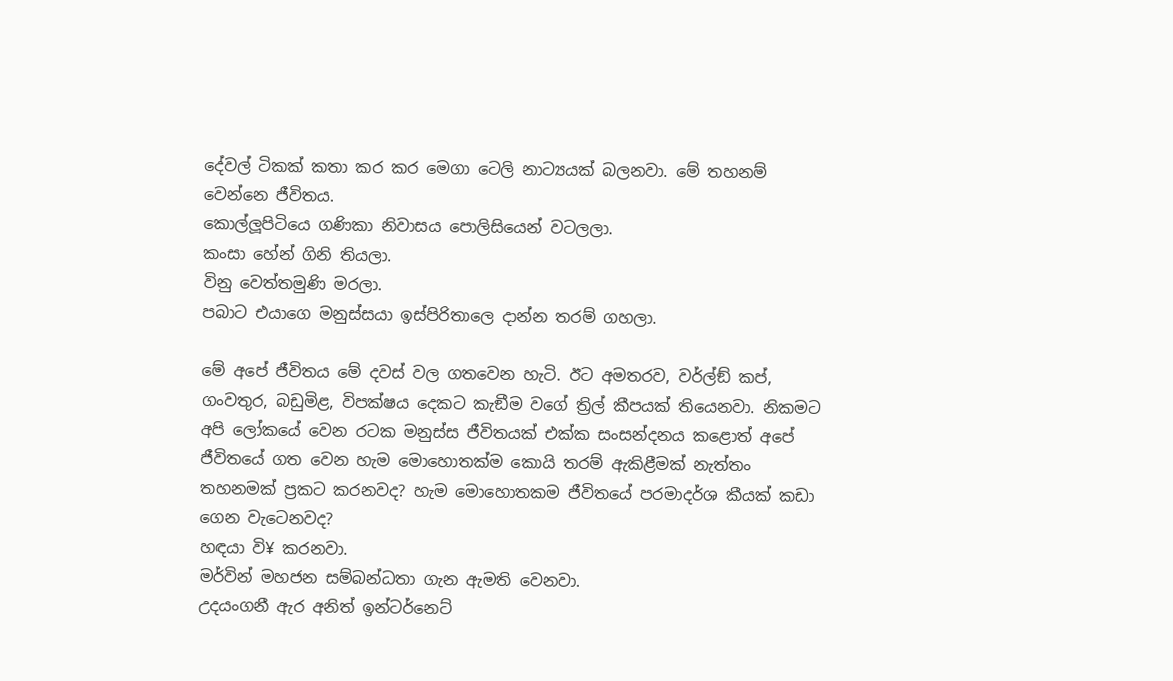දේවල් ටිකක් කතා කර කර මෙගා ටෙලි නාට්‍යයක් බලනවා. මේ තහනම් වෙන්නෙ ජීවිතය.
කොල්ලූපිටියෙ ගණිකා නිවාසය පොලිසියෙන් වටලලා.
කංසා හේන් ගිනි තියලා.
විනු වෙත්තමුණි මරලා.
පබාට එයාගෙ මනුස්සයා ඉස්පිරිතාලෙ දාන්න තරම් ගහලා.

මේ අපේ ජීවිතය මේ දවස් වල ගතවෙන හැටි. ඊට අමතරව, වර්ල්ඞ් කප්, ගංවතුර, බඩුමිළ, විපක්ෂය දෙකට කැඞීම වගේ ත්‍රිල් කීපයක් තියෙනවා. නිකමට අපි ලෝකයේ වෙන රටක මනුස්ස ජීවිතයක් එක්ක සංසන්දනය කළොත් අපේ ජීවිතයේ ගත වෙන හැම මොහොතක්ම කොයි තරම් ඇකිළීමක් නැත්තං තහනමක් ප්‍රකට කරනවද? හැම මොහොතකම ජීවිතයේ පරමාදර්ශ කීයක් කඩා ගෙන වැටෙනවද?
හඳයා වි¥ කරනවා.
මර්වින් මහජන සම්බන්ධතා ගැන ඇමති වෙනවා.
උදයංගනී ඇර අනිත් ඉන්ටර්නෙට්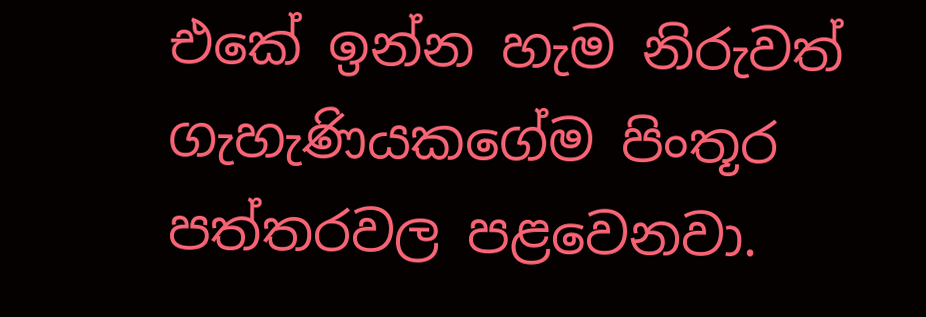එකේ ඉන්න හැම නිරුවත් ගැහැණියකගේම පිංතූර පත්තරවල පළවෙනවා.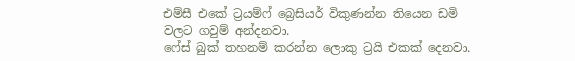එම්සී එකේ ට්‍රයම්ෆ් බ්‍රෙසියර් විකුණන්න තියෙන ඩමි වලට ගවුම් අන්දනවා.
ෆේස් බුක් තහනම් කරන්න ලොකු ට්‍රයි එකක් දෙනවා.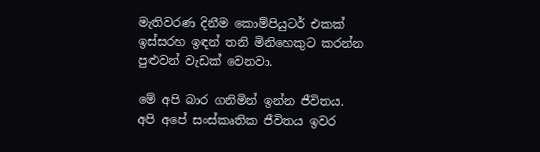මැතිවරණ දිනීම කොම්පියුටර් එකක් ඉස්සරහ ඉඳන් තනි මිනිහෙකුට කරන්න පුළුවන් වැඩක් වෙනවා.

මේ අපි බාර ගනිමින් ඉන්න ජීවිතය. අපි අපේ සංස්කෘතික ජීවිතය ඉවර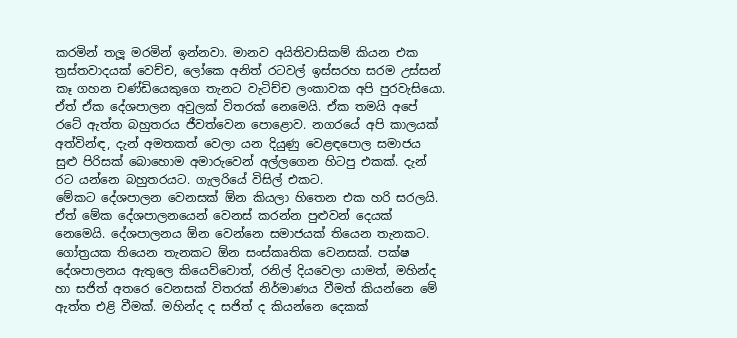කරමින් තලූ මරමින් ඉන්නවා. මානව අයිතිවාසිකම් කියන එක ත්‍රස්තවාදයක් වෙච්ච, ලෝකෙ අනිත් රටවල් ඉස්සරහ සරම උස්සන් කෑ ගහන චණ්ඩියෙකුගෙ තැනට වැටිච්ච ලංකාවක අපි පුරවැසියො.
ඒත් ඒක දේශපාලන අවුලක් විතරක් නෙමෙයි. ඒක තමයි අපේ රටේ ඇත්ත බහුතරය ජීවත්වෙන පොළොව. නගරයේ අපි කාලයක් අත්වින්ඳ, දැන් අමතකත් වෙලා යන දියුණු වෙළඳපොල සමාජය සුළු පිරිසක් බොහොම අමාරුවෙන් අල්ලගෙන හිටපු එකක්. දැන් රට යන්නෙ බහුතරයට. ගැලරියේ විසිල් එකට.
මේකට දේශපාලන වෙනසක් ඕන කියලා හිතෙන එක හරි සරලයි. ඒත් මේක දේශපාලනයෙන් වෙනස් කරන්න පුළුවන් දෙයක් නෙමෙයි. දේශපාලනය ඕන වෙන්නෙ සමාජයක් තියෙන තැනකට. ගෝත්‍රයක තියෙන තැනකට ඕන සංස්කෘතික වෙනසක්. පක්ෂ දේශපාලනය ඇතුලෙ කියෙව්වොත්, රනිල් දියවෙලා යාමත්, මහින්ද හා සජිත් අතරෙ වෙනසක් විතරක් නිර්මාණය වීමත් කියන්නෙ මේ ඇත්ත එළි වීමක්. මහින්ද ද සජිත් ද කියන්නෙ දෙකක්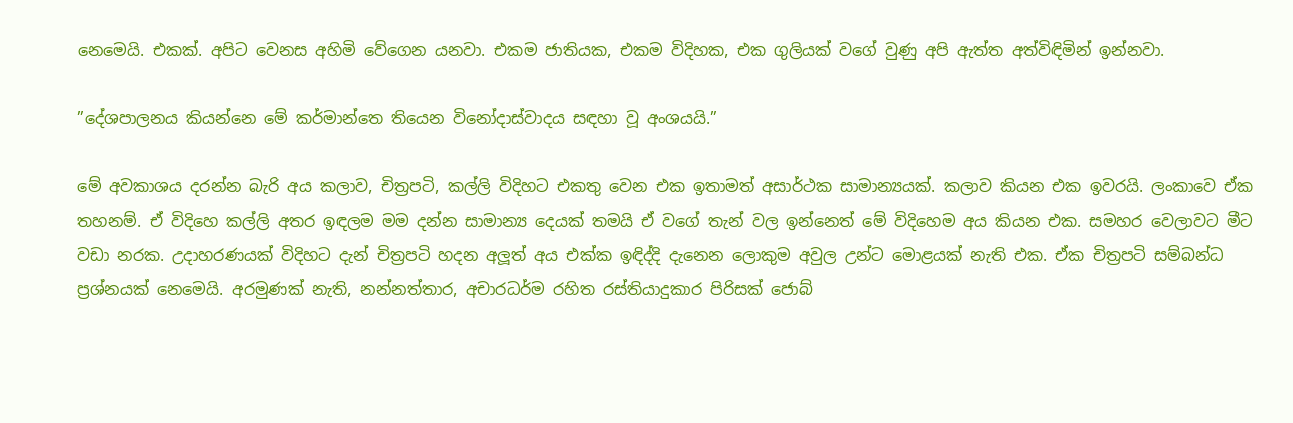නෙමෙයි. එකක්. අපිට වෙනස අහිමි වේගෙන යනවා. එකම ජාතියක, එකම විදිහක, එක ගුලියක් වගේ වුණු අපි ඇත්ත අත්විඳිමින් ඉන්නවා.

”දේශපාලනය කියන්නෙ මේ කර්මාන්තෙ තියෙන විනෝදාස්වාදය සඳහා වූ අංශයයි.”

මේ අවකාශය දරන්න බැරි අය කලාව, චිත්‍රපටි, කල්ලි විදිහට එකතු වෙන එක ඉතාමත් අසාර්ථක සාමාන්‍යයක්. කලාව කියන එක ඉවරයි. ලංකාවෙ ඒක තහනම්. ඒ විදිහෙ කල්ලි අතර ඉඳලම මම දන්න සාමාන්‍ය දෙයක් තමයි ඒ වගේ තැන් වල ඉන්නෙත් මේ විදිහෙම අය කියන එක. සමහර වෙලාවට මීට වඩා නරක. උදාහරණයක් විදිහට දැන් චිත්‍රපටි හදන අලූත් අය එක්ක ඉඳිද්දි දැනෙන ලොකුම අවුල උන්ට මොළයක් නැති එක. ඒක චිත්‍රපටි සම්බන්ධ ප්‍රශ්නයක් නෙමෙයි. අරමුණක් නැති, නන්නත්තාර, අචාරධර්ම රහිත රස්තියාදුකාර පිරිසක් ජොබ්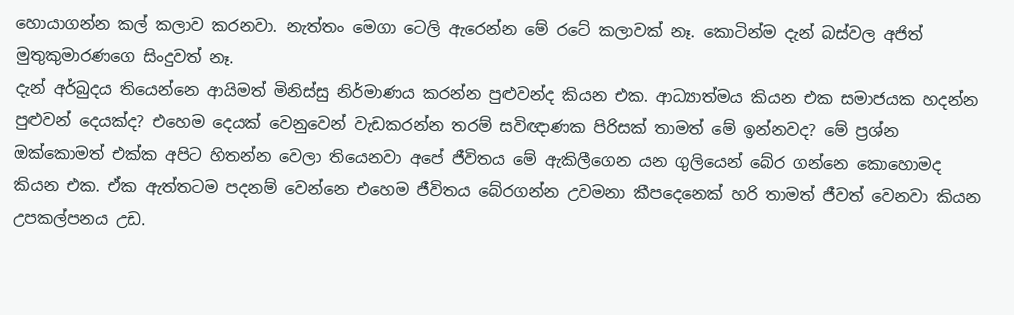හොයාගන්න කල් කලාව කරනවා. නැත්තං මෙගා ටෙලි ඇරෙන්න මේ රටේ කලාවක් නෑ. කොටින්ම දැන් බස්වල අජිත් මුතුකුමාරණගෙ සිංදුවත් නෑ.
දැන් අර්බුදය තියෙන්නෙ ආයිමත් මිනිස්සු නිර්මාණය කරන්න පුළුවන්ද කියන එක. ආධ්‍යාත්මය කියන එක සමාජයක හදන්න පුළුවන් දෙයක්ද? එහෙම දෙයක් වෙනුවෙන් වැඩකරන්න තරම් සවිඥාණක පිරිසක් තාමත් මේ ඉන්නවද? මේ ප්‍රශ්න ඔක්කොමත් එක්ක අපිට හිතන්න වෙලා තියෙනවා අපේ ජීවිතය මේ ඇකිලීගෙන යන ගුලියෙන් බේර ගන්නෙ කොහොමද කියන එක. ඒක ඇත්තටම පදනම් වෙන්නෙ එහෙම ජීවිතය බේරගන්න උවමනා කීපදෙනෙක් හරි තාමත් ජීවත් වෙනවා කියන උපකල්පනය උඩ.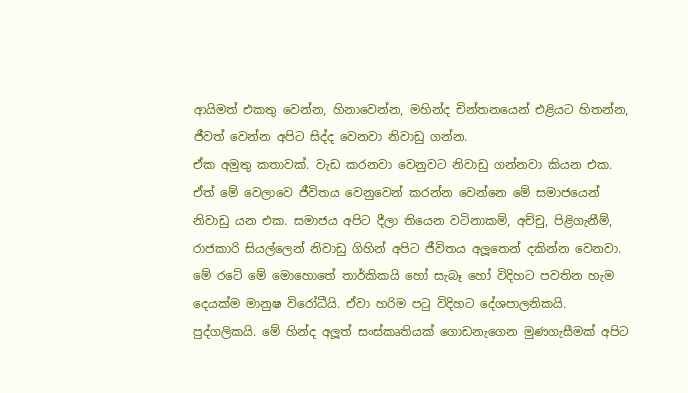ආයිමත් එකතු වෙන්න, හිනාවෙන්න, මහින්ද චින්තනයෙන් එළියට හිතන්න, ජීවත් වෙන්න අපිට සිද්ද වෙනවා නිවාඩු ගන්න.
ඒක අමුතු කතාවක්. වැඩ කරනවා වෙනුවට නිවාඩු ගන්නවා කියන එක. ඒත් මේ වෙලාවෙ ජීවිතය වෙනුවෙන් කරන්න වෙන්නෙ මේ සමාජයෙන් නිවාඩු යන එක. සමාජය අපිට දීලා තියෙන වටිනාකම්, අච්චු, පිළිගැනීම්, රාජකාරි සියල්ලෙන් නිවාඩු ගිහින් අපිට ජීවිතය අලූතෙන් දකින්න වෙනවා. මේ රටේ මේ මොහොතේ තාර්කිකයි හෝ සැබෑ හෝ විදිහට පවතින හැම දෙයක්ම මානුෂ විරෝධීයි. ඒවා හරිම පටු විදිහට දේශපාලනිකයි. පුද්ගලිකයි. මේ හින්ද අලූත් සංස්කෘතියක් ගොඩනැගෙන මුණගැසීමක් අපිට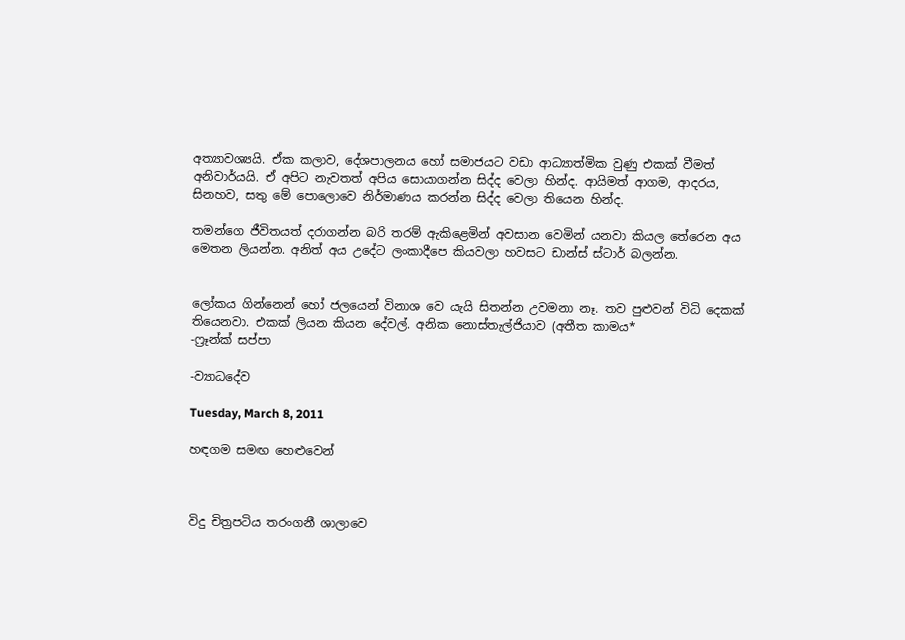අත්‍යාවශ්‍යයි. ඒක කලාව, දේශපාලනය හෝ සමාජයට වඩා ආධ්‍යාත්මික වුණු එකක් වීමත් අනිවාර්යයි. ඒ අපිට නැවතත් අපිය සොයාගන්න සිද්ද වෙලා හින්ද. ආයිමත් ආගම, ආදරය, සිනහව, සතු මේ පොලොවෙ නිර්මාණය කරන්න සිද්ද වෙලා තියෙන හින්ද.

තමන්ගෙ ජීවිතයත් දරාගන්න බරි තරම් ඇකිළෙමින් අවසාන වෙමින් යනවා කියල තේරෙන අය මෙතන ලියන්න. අනිත් අය උදේට ලංකාදීපෙ කියවලා හවසට ඩාන්ස් ස්ටාර් බලන්න.


ලෝකය ගින්නෙන් හෝ ජලයෙන් විනාශ වෙ යැයි සිතන්න උවමනා නෑ. තව පුළුවන් විධි දෙකක් තියෙනවා. එකක් ලියන කියන දේවල්. අනික නොස්තැල්ජියාව (අතීත කාමය*
-ෆ්‍රෑන්ක් සප්පා

-ව්‍යාධදේව

Tuesday, March 8, 2011

හඳගම සමඟ හෙළුවෙන්



විදු චිත්‍රපටිය තරංගනී ශාලාවෙ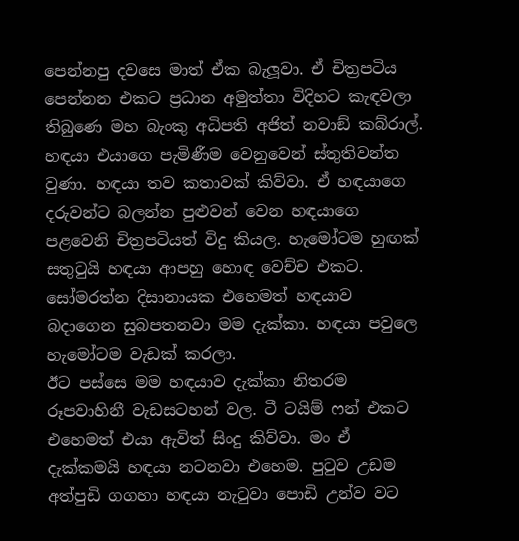පෙන්නපු දවසෙ මාත් ඒක බැලූවා. ඒ චිත්‍රපටිය පෙන්නන එකට ප්‍රධාන අමුත්තා විදිහට කැඳවලා තිබුණෙ මහ බැංකු අධිපති අජිත් නවාඞ් කබ්රාල්. හඳයා එයාගෙ පැමිණීම වෙනුවෙන් ස්තුතිවන්ත වුණා. හඳයා තව කතාවක් කිව්වා. ඒ හඳයාගෙ දරුවන්ට බලන්න පුළුවන් වෙන හඳයාගෙ පළවෙනි චිත්‍රපටියත් විදු කියල. හැමෝටම හුඟක් සතුටුයි හඳයා ආපහු හොඳ වෙච්ච එකට. සෝමරත්න දිසානායක එහෙමත් හඳයාව බදාගෙන සුබපතනවා මම දැක්කා. හඳයා පවුලෙ හැමෝටම වැඩක් කරලා.
ඊට පස්සෙ මම හඳයාව දැක්කා නිතරම රූපවාහිනී වැඩසටහන් වල. ටී ටයිම් ෆන් එකට එහෙමත් එයා ඇවිත් සිංදු කිව්වා. මං ඒ දැක්කමයි හඳයා නටනවා එහෙම. පුටුව උඩම අත්පුඩි ගගහා හඳයා නැටුවා පොඩි උන්ව වට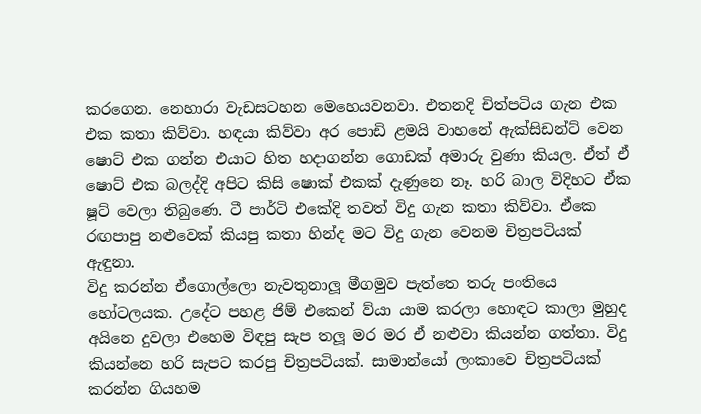කරගෙන. නෙහාරා වැඩසටහන මෙහෙයවනවා. එතනදි චිත්පටිය ගැන එක එක කතා කිව්වා. හඳයා කිව්වා අර පොඩි ළමයි වාහනේ ඇක්සිඩන්ට් වෙන ෂොට් එක ගන්න එයාට හිත හදාගන්න ගොඩක් අමාරු වුණා කියල. ඒත් ඒ ෂොට් එක බලද්දි අපිට කිසි ෂොක් එකක් දැණුනෙ නෑ. හරි බාල විදිහට ඒක ෂූට් වෙලා තිබුණෙ. ටී පාර්ටි එකේදි තවත් විදු ගැන කතා කිව්වා. ඒකෙ රඟපාපු නළුවෙක් කියපු කතා හින්ද මට විදු ගැන වෙනම චිත්‍රපටියක් ඇඳුනා.
විදු කරන්න ඒගොල්ලො නැවතුනාලූ මීගමුව පැත්තෙ තරු පංතියෙ හෝටලයක. උදේට පහළ ජිම් එකෙන් ව්යා යාම කරලා හොඳට කාලා මුහුද අයිනෙ දුවලා එහෙම විඳපු සැප තලූ මර මර ඒ නළුවා කියන්න ගත්තා. විදු කියන්නෙ හරි සැපට කරපු චිත්‍රපටියක්. සාමාන්යෝ ලංකාවෙ චිත්‍රපටියක් කරන්න ගියහම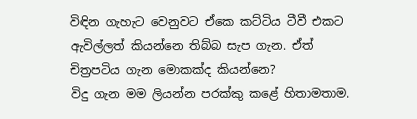විඳින ගැහැට වෙනුවට ඒකෙ කට්ටිය ටීවී එකට ඇවිල්ලත් කියන්නෙ තිබ්බ සැප ගැන. ඒත් චිත්‍රපටිය ගැන මොකක්ද කියන්නෙ?
විදු ගැන මම ලියන්න පරක්කු කළේ හිතාමතාම.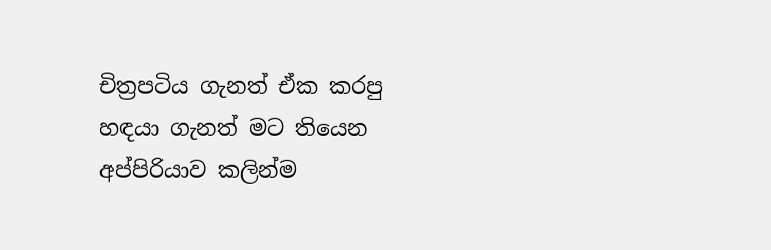චිත්‍රපටිය ගැනත් ඒක කරපු හඳයා ගැනත් මට තියෙන අප්පිරියාව කලින්ම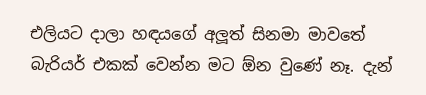එලියට දාලා හඳයගේ අලූත් සිනමා මාවතේ බැරියර් එකක් වෙන්න මට ඕන වුණේ නෑ. දැන්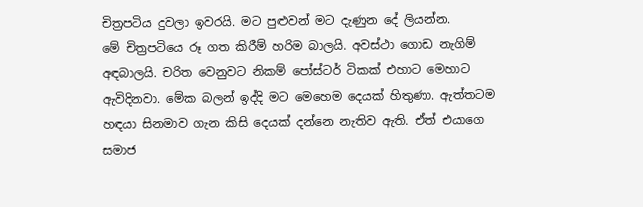චිත්‍රපටිය දුවලා ඉවරයි. මට පුළුවන් මට දැණුන දේ ලියන්න.
මේ චිත්‍රපටියෙ රූ ගත කිරීම් හරිම බාලයි. අවස්ථා ගොඩ නැගිම් අඳබාලයි. චරිත වෙනුවට නිකම් පෝස්ටර් ටිකක් එහාට මෙහාට ඇවිදිනවා. මේක බලන් ඉද්දි මට මෙහෙම දෙයක් හිතුණා. ඇත්තටම හඳයා සිනමාව ගැන කිසි දෙයක් දන්නෙ නැතිව ඇති. ඒත් එයාගෙ සමාජ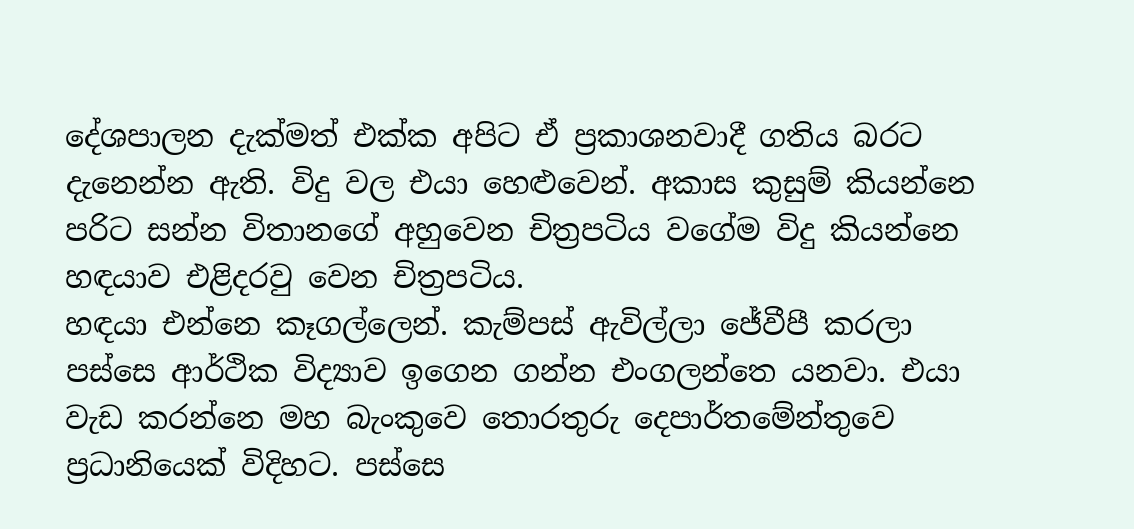දේශපාලන දැක්මත් එක්ක අපිට ඒ ප්‍රකාශනවාදී ගතිය බරට දැනෙන්න ඇති. විදු වල එයා හෙළුවෙන්. අකාස කුසුම් කියන්නෙ පරිට සන්න විතානගේ අහුවෙන චිත්‍රපටිය වගේම විදු කියන්නෙ හඳයාව එළිදරවු වෙන චිත්‍රපටිය.
හඳයා එන්නෙ කෑගල්ලෙන්. කැම්පස් ඇවිල්ලා ජේවීපී කරලා පස්සෙ ආර්ථික විද්‍යාව ඉගෙන ගන්න එංගලන්තෙ යනවා. එයා වැඩ කරන්නෙ මහ බැංකුවෙ තොරතුරු දෙපාර්තමේන්තුවෙ ප්‍රධානියෙක් විදිහට. පස්සෙ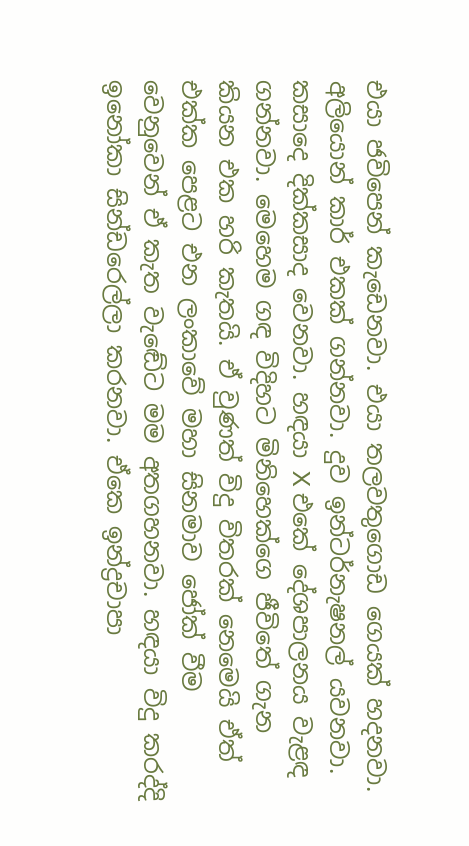එයා ජවිපෙන් කැඩෙනවා. එයා තලවතුගොඩ ගෙයක් හදනවා. අලියොන් කාර් එකක් ගන්නවා. දුව ඉන්ටර්නැෂනල් යවනවා. කසාදෙ දික්කසාද වෙනවා. හඳයා X එකේ දේශපාලනය වැළඳ ගන්නවා. මෙහෙම ගඳ විදිහට මිනිහෙක්ගෙ ජීවිතේ ගැන කියන එක හරි කැතයි. ඒ වුණත් විදු විතරක් නෙමෙයි ඒත් එක්ක පෙළට එන ලංකාවේ මහා සිනමාව ජෝක් වීම වෙනුවෙන් ඒ කැත වැඬේට මම අතගහනවා. හඳයා විදු කරද්දි ඉනෝකා සින්ඩරෙල්ලා කරනවා. ඒකෙ ඉන්ද්‍රචාපා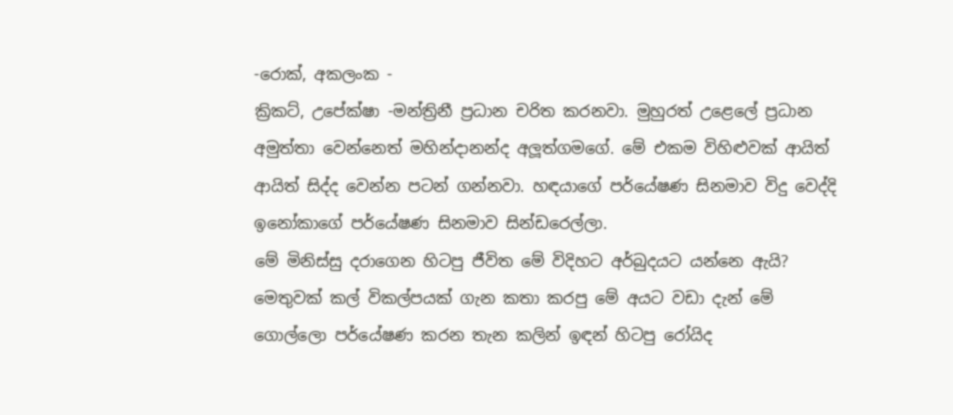-රොක්, අකලංක -
ක්‍රිකට්, උපේක්ෂා -මන්ත්‍රිනී ප්‍රධාන චරිත කරනවා. මුහුරත් උළෙලේ ප්‍රධාන අමුත්තා වෙන්නෙත් මහින්දානන්ද අලූත්ගමගේ. මේ එකම විහිළුවක් ආයිත් ආයිත් සිද්ද වෙන්න පටන් ගන්නවා. හඳයාගේ පර්යේෂණ සිනමාව විදු වෙද්දි ඉනෝකාගේ පර්යේෂණ සිනමාව සින්ඩරෙල්ලා.
මේ මිනිස්සු දරාගෙන හිටපු ජීවිත මේ විදිහට අර්බුදයට යන්නෙ ඇයි? මෙතුවක් කල් විකල්පයක් ගැන කතා කරපු මේ අයට වඩා දැන් මේ ගොල්ලො පර්යේෂණ කරන තැන කලින් ඉඳන් හිටපු රෝයිද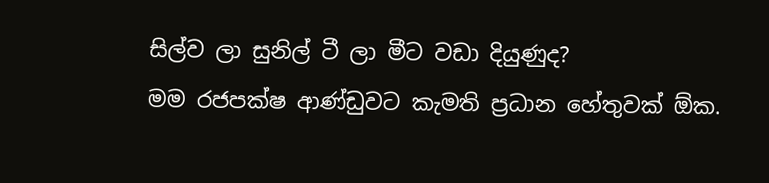සිල්ව ලා සුනිල් ටී ලා මීට වඩා දියුණුද?
මම රජපක්ෂ ආණ්ඩුවට කැමති ප්‍රධාන හේතුවක් ඕක.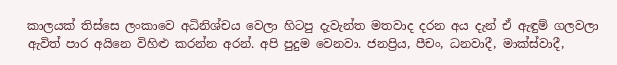කාලයක් තිස්සෙ ලංකාවෙ අධිනිශ්චය වෙලා හිටපු දැවැන්ත මතවාද දරන අය දැන් ඒ ඇඳුම් ගලවලා ඇවිත් පාර අයිනෙ විහිළු කරන්න අරන්. අපි පුදුම වෙනවා. ජනප්‍රිය, පීචං, ධනවාදී, මාක්ස්වාදී,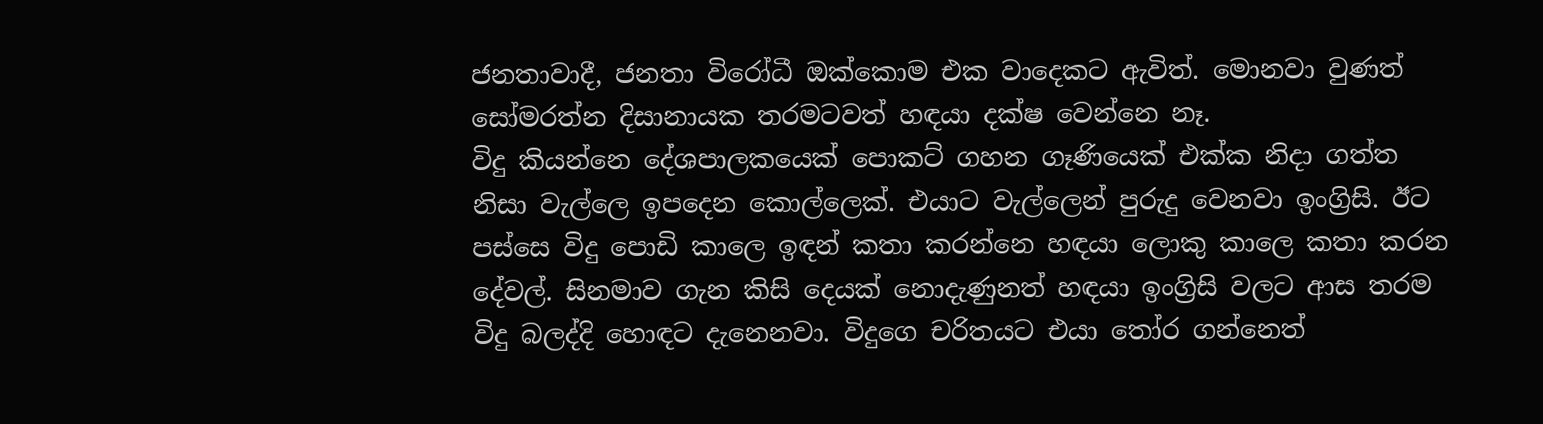ජනතාවාදී, ජනතා විරෝධී ඔක්කොම එක වාදෙකට ඇවිත්. මොනවා වුණත් සෝමරත්න දිසානායක තරමටවත් හඳයා දක්ෂ වෙන්නෙ නෑ.
විදු කියන්නෙ දේශපාලකයෙක් පොකට් ගහන ගෑණියෙක් එක්ක නිදා ගත්ත නිසා වැල්ලෙ ඉපදෙන කොල්ලෙක්. එයාට වැල්ලෙන් පුරුදු වෙනවා ඉංග්‍රිසි. ඊට පස්සෙ විදු පොඩි කාලෙ ඉඳන් කතා කරන්නෙ හඳයා ලොකු කාලෙ කතා කරන දේවල්. සිනමාව ගැන කිසි දෙයක් නොදැණුනත් හඳයා ඉංග්‍රිසි වලට ආස තරම විදු බලද්දි හොඳට දැනෙනවා. විදුගෙ චරිතයට එයා තෝර ගන්නෙත්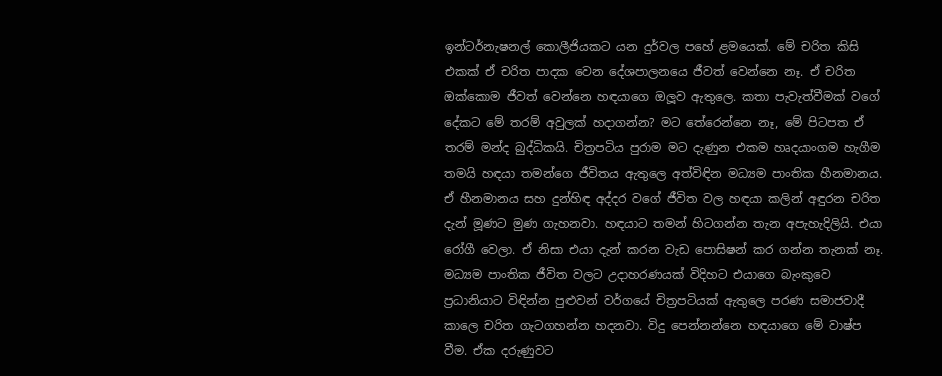ඉන්ටර්නැෂනල් කොලීජියකට යන දුර්වල පහේ ළමයෙක්. මේ චරිත කිසි එකක් ඒ චරිත පාදක වෙන දේශපාලනයෙ ජීවත් වෙන්නෙ නෑ. ඒ චරිත ඔක්කොම ජීවත් වෙන්නෙ හඳයාගෙ ඔලූව ඇතුලෙ. කතා පැවැත්වීමක් වගේ දේකට මේ තරම් අවුලක් හදාගන්න? මට තේරෙන්නෙ නෑ, මේ පිටපත ඒ තරම් මන්ද බුද්ධිකයි. චිත්‍රපටිය පුරාම මට දැණුන එකම හෘදයාංගම හැගීම තමයි හඳයා තමන්ගෙ ජීවිතය ඇතුලෙ අත්විඳින මධ්‍යම පාංතික හීනමානය. ඒ හීනමානය සහ දුන්හිඳ අද්දර වගේ ජීවිත වල හඳයා කලින් අඳුරන චරිත දැන් මූණට මුණ ගැහනවා. හඳයාට තමන් හිටගන්න තැන අපැහැදිලියි. එයා රෝගී වෙලා. ඒ නිසා එයා දැන් කරන වැඩ පොසිෂන් කර ගන්න තැනක් නෑ. මධ්‍යම පාංතික ජීවිත වලට උදාහරණයක් විදිහට එයාගෙ බැංකුවෙ ප්‍රධානියාට විඳින්න පුළුවන් වර්ගයේ චිත්‍රපටියක් ඇතුලෙ පරණ සමාජවාදී කාලෙ චරිත ගැටගහන්න හදනවා. විදු පෙන්නන්නෙ හඳයාගෙ මේ වාෂ්ප වීම. ඒක දරුණුවට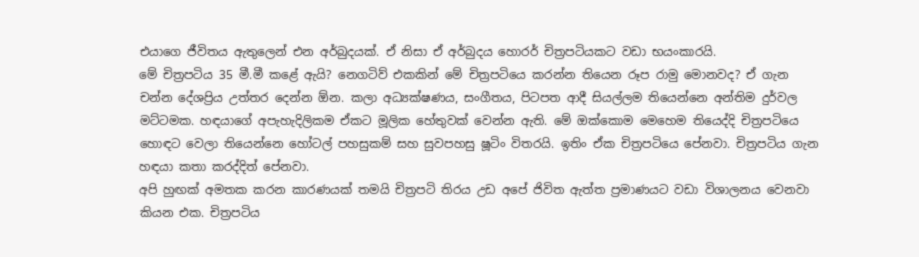එයාගෙ ජීවිතය ඇතුලෙන් එන අර්බුදයක්. ඒ නිසා ඒ අර්බුදය හොරර් චිත්‍රපටියකට වඩා භයංකාරයි.
මේ චිත්‍රපටිය 35 මී.මී කළේ ඇයි? නෙගටිව් එකකින් මේ චිත්‍රපටියෙ කරන්න තියෙන රූප රාමු මොනවද? ඒ ගැන චන්න දේශප්‍රිය උත්තර දෙන්න ඕන. කලා අධ්‍යක්ෂණය, සංගීතය, පිටපත ආදී සියල්ලම තියෙන්නෙ අන්තිම දුර්වල මට්ටමක. හඳයාගේ අපැහැදිලිකම ඒකට මූලික හේතුවක් වෙන්න ඇති. මේ ඔක්කොම මෙහෙම තියෙද්දි චිත්‍රපටියෙ හොඳට වෙලා තියෙන්නෙ හෝටල් පහසුකම් සහ සුවපහසු ෂූටිං විතරයි. ඉතිං ඒක චිත්‍රපටියෙ පේනවා. චිත්‍රපටිය ගැන හඳයා කතා කරද්දිත් පේනවා.
අපි හුඟක් අමතක කරන කාරණයක් තමයි චිත්‍රපටි තිරය උඩ අපේ ජිවිත ඇත්ත ප්‍රමාණයට වඩා විශාලනය වෙනවා කියන එක. චිත්‍රපටිය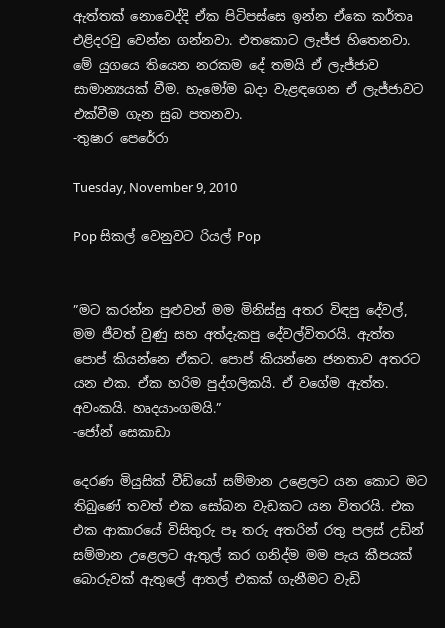ඇත්තක් නොවෙද්දි ඒක පිටිපස්සෙ ඉන්න ඒකෙ කර්තෘ එළිදරවු වෙන්න ගන්නවා. එතකොට ලැජ්ජ හිතෙනවා.
මේ යුගයෙ තියෙන නරකම දේ තමයි ඒ ලැජ්ජාව සාමාන්‍යයක් වීම. හැමෝම බදා වැළඳගෙන ඒ ලැජ්ජාවට එක්වීම ගැන සුබ පතනවා.
-තුෂාර පෙරේරා

Tuesday, November 9, 2010

Pop සිකල් වෙනුවට රියල් Pop


”මට කරන්න පුළුවන් මම මිනිස්සු අතර විඳපු දේවල්, මම ජීවත් වුණු සහ අත්දැකපු දේවල්විතරයි. ඇත්ත පොප් කියන්නෙ ඒකට. පොප් කියන්නෙ ජනතාව අතරට යන එක. ඒක හරිම පුද්ගලිකයි. ඒ වගේම ඇත්ත. අවංකයි. හෘදයාංගමයි.”
-ජෝන් සෙකාඩා

දෙරණ මියුසික් වීඩියෝ සම්මාන උළෙලට යන කොට මට තිබුණේ තවත් එක සෝබන වැඩකට යන විතරයි. එක එක ආකාරයේ විසිතුරු පෑ තරු අතරින් රතු පලස් උඩින් සම්මාන උළෙලට ඇතුල් කර ගනිද්ම මම පැය කීපයක් බොරුවක් ඇතුලේ ආතල් එකක් ගැනීමට වැඩි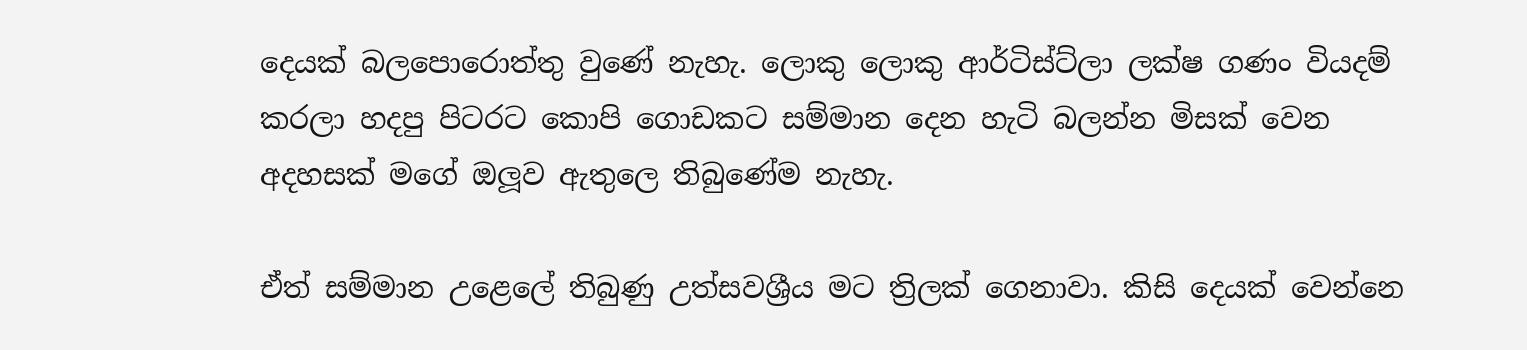දෙයක් බලපොරොත්තු වුණේ නැහැ. ලොකු ලොකු ආර්ටිස්ට්ලා ලක්ෂ ගණං වියදම් කරලා හදපු පිටරට කොපි ගොඩකට සම්මාන දෙන හැටි බලන්න මිසක් වෙන අදහසක් මගේ ඔලූව ඇතුලෙ තිබුණේම නැහැ.

ඒත් සම්මාන උළෙලේ තිබුණු උත්සවශ්‍රීය මට ත්‍රිලක් ගෙනාවා. කිසි දෙයක් වෙන්නෙ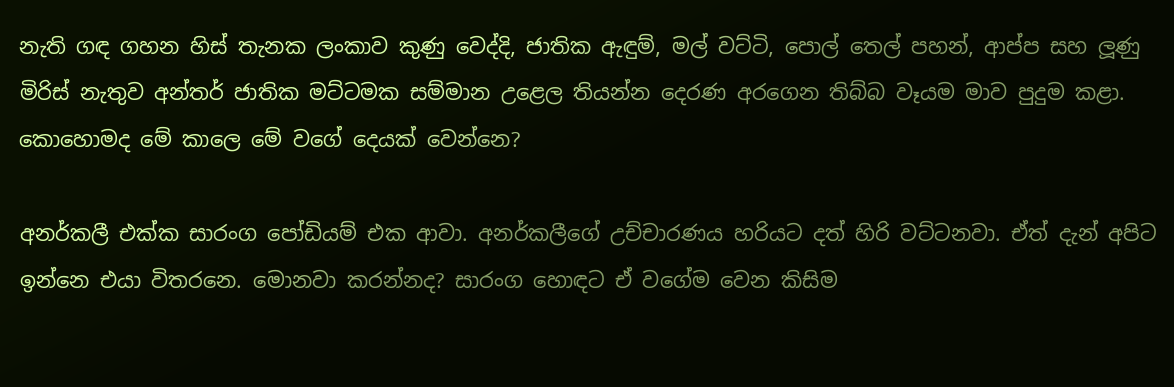නැති ගඳ ගහන හිස් තැනක ලංකාව කුණු වෙද්දි, ජාතික ඇඳුම්, මල් වට්ටි, පොල් තෙල් පහන්, ආප්ප සහ ලූණු මිරිස් නැතුව අන්තර් ජාතික මට්ටමක සම්මාන උළෙල තියන්න දෙරණ අරගෙන තිබ්බ වෑයම මාව පුදුම කළා. කොහොමද මේ කාලෙ මේ වගේ දෙයක් වෙන්නෙ?

අනර්කලී එක්ක සාරංග පෝඩියම් එක ආවා. අනර්කලීගේ උච්චාරණය හරියට දත් හිරි වට්ටනවා. ඒත් දැන් අපිට ඉන්නෙ එයා විතරනෙ. මොනවා කරන්නද? සාරංග හොඳට ඒ වගේම වෙන කිසිම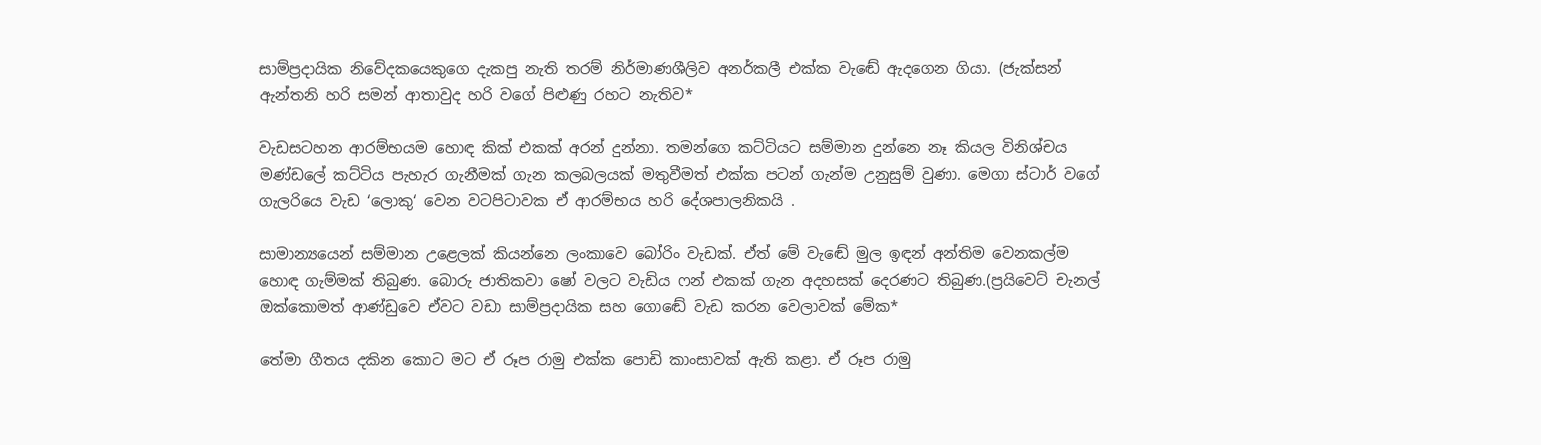සාම්ප්‍රදායික නිවේදකයෙකුගෙ දැකපු නැති තරම් නිර්මාණශීලිව අනර්කලී එක්ක වැඬේ ඇදගෙන ගියා. (ජැක්සන් ඇන්තනි හරි සමන් ආතාවුද හරි වගේ පිළුණු රහට නැතිව*

වැඩසටහන ආරම්භයම හොඳ කික් එකක් අරන් දුන්නා. තමන්ගෙ කට්ටියට සම්මාන දුන්නෙ නෑ කියල විනිශ්චය මණ්ඩලේ කට්ටිය පැහැර ගැනීමක් ගැන කලබලයක් මතුවීමත් එක්ක පටන් ගැන්ම උනුසුම් වුණා. මෙගා ස්ටාර් වගේ ගැලරියෙ වැඩ ‘ලොකු‘ වෙන වටපිටාවක ඒ ආරම්භය හරි දේශපාලනිකයි .

සාමාන්‍යයෙන් සම්මාන උළෙලක් කියන්නෙ ලංකාවෙ බෝරිං වැඩක්. ඒත් මේ වැඬේ මුල ඉඳන් අන්තිම වෙනකල්ම හොඳ ගැම්මක් තිබුණ. බොරු ජාතිකවා ෂෝ වලට වැඩිය ෆන් එකක් ගැන අදහසක් දෙරණට තිබුණ.(ප්‍රයිවෙට් චැනල් ඔක්කොමත් ආණ්ඩුවෙ ඒවට වඩා සාම්ප්‍රදායික සහ ගොඬේ වැඩ කරන වෙලාවක් මේක*

තේමා ගීතය දකින කොට මට ඒ රූප රාමු එක්ක පොඩි කාංසාවක් ඇති කළා. ඒ රූප රාමු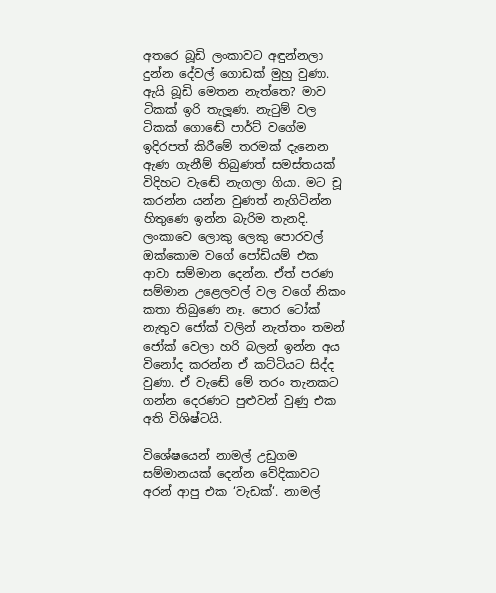අතරෙ බූඩි ලංකාවට අඳුන්නලා දුන්න දේවල් ගොඩක් මුහු වුණා. ඇයි බූඩි මෙතන නැත්තෙ? මාව ටිකක් ඉරි තැලූණ. නැටුම් වල ටිකක් ගොඬේ පාර්ට් වගේම ඉදිරපත් කිරීමේ තරමක් දැනෙන ඇණ ගැනීම් තිබුණත් සමස්තයක් විදිහට වැඬේ නැගලා ගියා. මට චූ කරන්න යන්න වුණත් නැගිටින්න හිතුණෙ ඉන්න බැරිම තැනදි. ලංකාවෙ ලොකු ලෙකු පොරවල් ඔක්කොම වගේ පෝඩියම් එක ආවා සම්මාන දෙන්න. ඒත් පරණ සම්මාන උළෙලවල් වල වගේ නිකං කතා තිබුණෙ නෑ. පොර ටෝක් නැතුව ජෝක් වලින් නැත්තං තමන් ජෝක් වෙලා හරි බලන් ඉන්න අය විනෝද කරන්න ඒ කට්ටියට සිද්ද වුණා. ඒ වැඬේ මේ තරං තැනකට ගන්න දෙරණට පුළුවන් වුණු එක අති විශිෂ්ටයි.

විශේෂයෙන් නාමල් උඩුගම සම්මානයක් දෙන්න වේදිකාවට අරන් ආපු එක ‘වැඩක්‘. නාමල්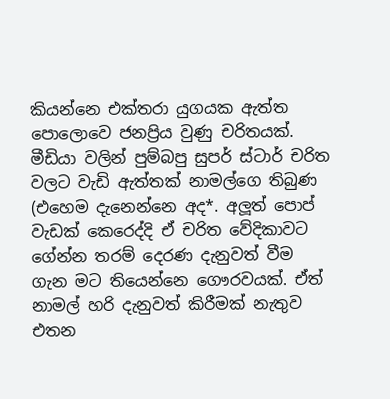කියන්නෙ එක්තරා යුගයක ඇත්ත පොලොවෙ ජනප්‍රිය වුණු චරිතයක්. මීඩියා වලින් පුම්බපු සුපර් ස්ටාර් චරිත වලට වැඩි ඇත්තක් නාමල්ගෙ තිබුණ (එහෙම දැනෙන්නෙ අද*. අලූත් පොප් වැඩක් කෙරෙද්දි ඒ චරිත වේදිකාවට ගේන්න තරම් දෙරණ දැනුවත් වීම ගැන මට තියෙන්නෙ ගෞරවයක්. ඒත් නාමල් හරි දැනුවත් කිරීමක් නැතුව එතන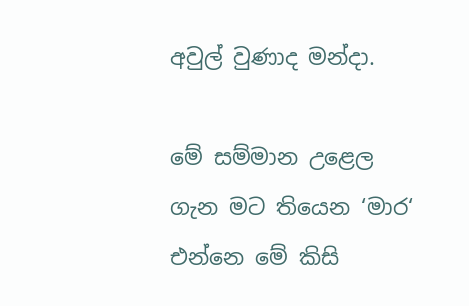අවුල් වුණාද මන්දා.

මේ සම්මාන උළෙල ගැන මට තියෙන ‘මාර‘ එන්නෙ මේ කිසි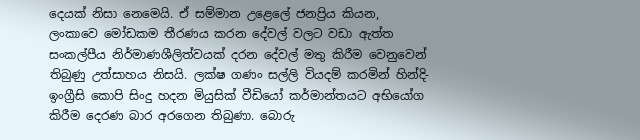දෙයක් නිසා නෙමෙයි. ඒ සම්මාන උළෙලේ ජනප්‍රිය කියන, ලංකාවෙ මෝඩකම තීරණය කරන දේවල් වලට වඩා ඇත්ත සංකල්පීය නිර්මාණශීලිත්වයක් දරන දේවල් මතු කිරීම වෙනුවෙන් තිබුණු උත්සාහය නිසයි. ලක්ෂ ගණං සල්ලි වියදම් කරමින් හින්දි- ඉංග්‍රීසි කොපි සිංදු හදන මියුසික් වීඩියෝ කර්මාන්තයට අභියෝග කිරීම දෙරණ බාර අරගෙන තිබුණා. බොරු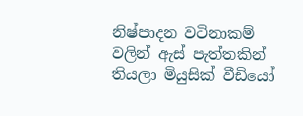නිෂ්පාදන වටිනාකම් වලින් ඇස් පැත්තකින් තියලා මියුසික් වීඩියෝ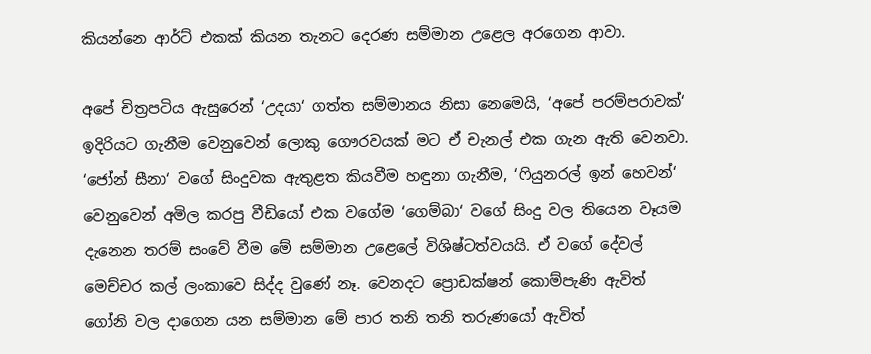කියන්නෙ ආර්ට් එකක් කියන තැනට දෙරණ සම්මාන උළෙල අරගෙන ආවා.

අපේ චිත්‍රපටිය ඇසුරෙන් ‘උදයා‘ ගත්ත සම්මානය නිසා නෙමෙයි, ‘අපේ පරම්පරාවක්‘ ඉදිරියට ගැනීම වෙනුවෙන් ලොකු ගෞරවයක් මට ඒ චැනල් එක ගැන ඇති වෙනවා. ‘ජෝන් සීනා‘ වගේ සිංදුවක ඇතුළත කියවීම හඳුනා ගැනීම, ‘ෆියුනරල් ඉන් හෙවන්‘ වෙනුවෙන් අමිල කරපු වීඩියෝ එක වගේම ‘ගෙම්බා‘ වගේ සිංදු වල තියෙන වෑයම දැනෙන තරම් සංවේ වීම මේ සම්මාන උළෙලේ විශිෂ්ටත්වයයි. ඒ වගේ දේවල් මෙච්චර කල් ලංකාවෙ සිද්ද වුණේ නෑ. වෙනදට ප්‍රොඩක්ෂන් කොම්පැණි ඇවිත් ගෝනි වල දාගෙන යන සම්මාන මේ පාර තනි තනි තරුණයෝ ඇවිත්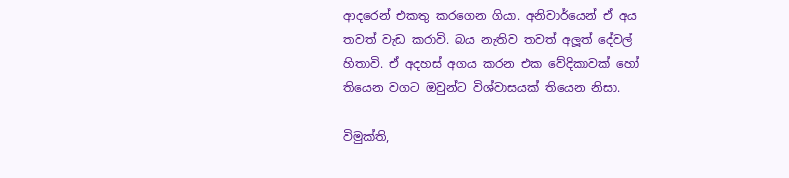ආදරෙන් එකතු කරගෙන ගියා. අනිවාර්යෙන් ඒ අය තවත් වැඩ කරාවි. බය නැතිව තවත් අලූත් දේවල් හිතාවි. ඒ අදහස් අගය කරන එක වේදිකාවක් හෝ තියෙන වගට ඔවුන්ට විශ්වාසයක් තියෙන නිසා.

විමුක්ති,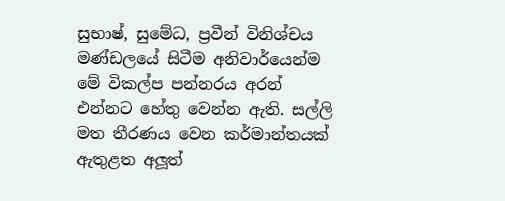සුභාෂ්, සුමේධ, ප්‍රවීන් විනිශ්චය මණ්ඩලයේ සිටීම අනිවාර්යෙන්ම මේ විකල්ප පන්නරය අරන් එන්නට හේතු වෙන්න ඇති. සල්ලි මත තීරණය වෙන කර්මාන්තයක් ඇතුළත අලූත්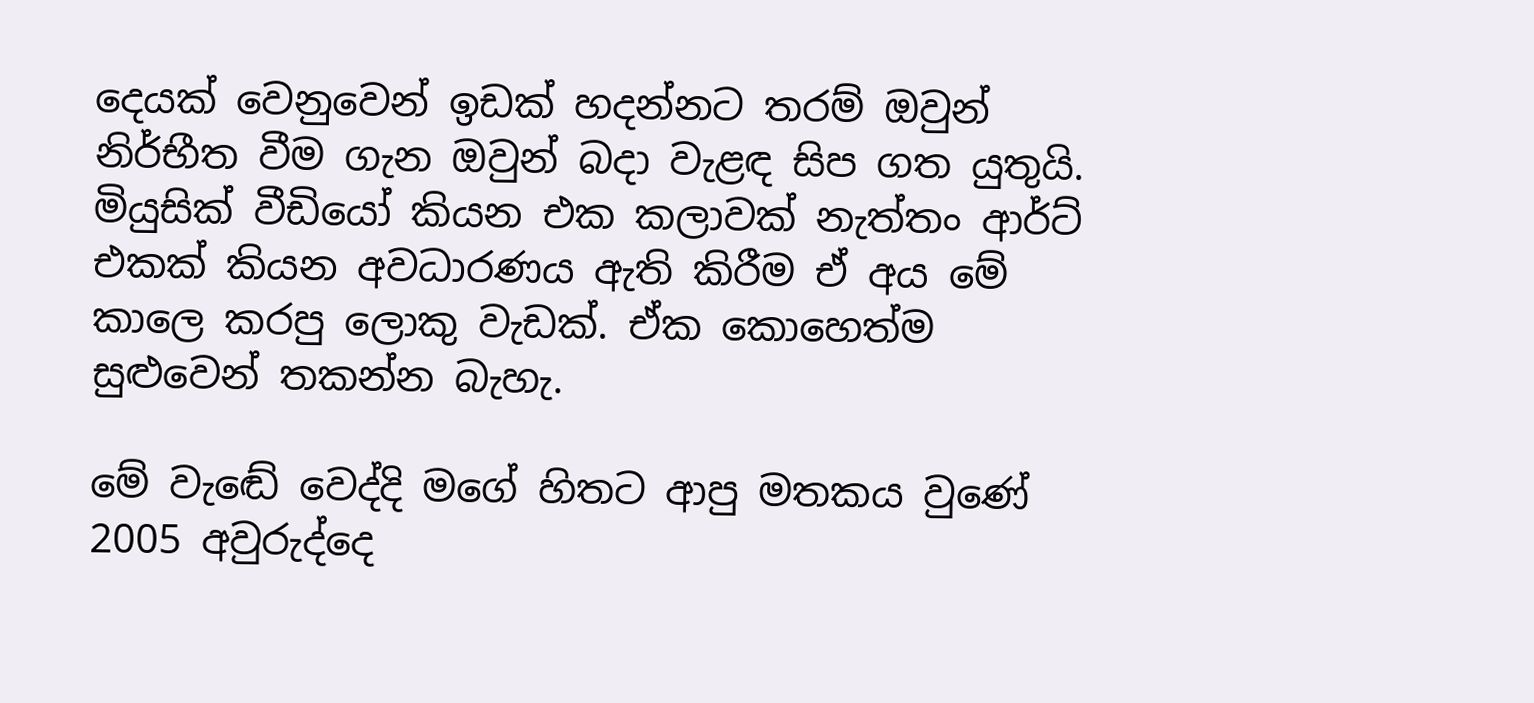දෙයක් වෙනුවෙන් ඉඩක් හදන්නට තරම් ඔවුන් නිර්භීත වීම ගැන ඔවුන් බදා වැළඳ සිප ගත යුතුයි. මියුසික් වීඩියෝ කියන එක කලාවක් නැත්තං ආර්ට් එකක් කියන අවධාරණය ඇති කිරීම ඒ අය මේ කාලෙ කරපු ලොකු වැඩක්. ඒක කොහෙත්ම සුළුවෙන් තකන්න බැහැ.

මේ වැඬේ වෙද්දි මගේ හිතට ආපු මතකය වුණේ 2005 අවුරුද්දෙ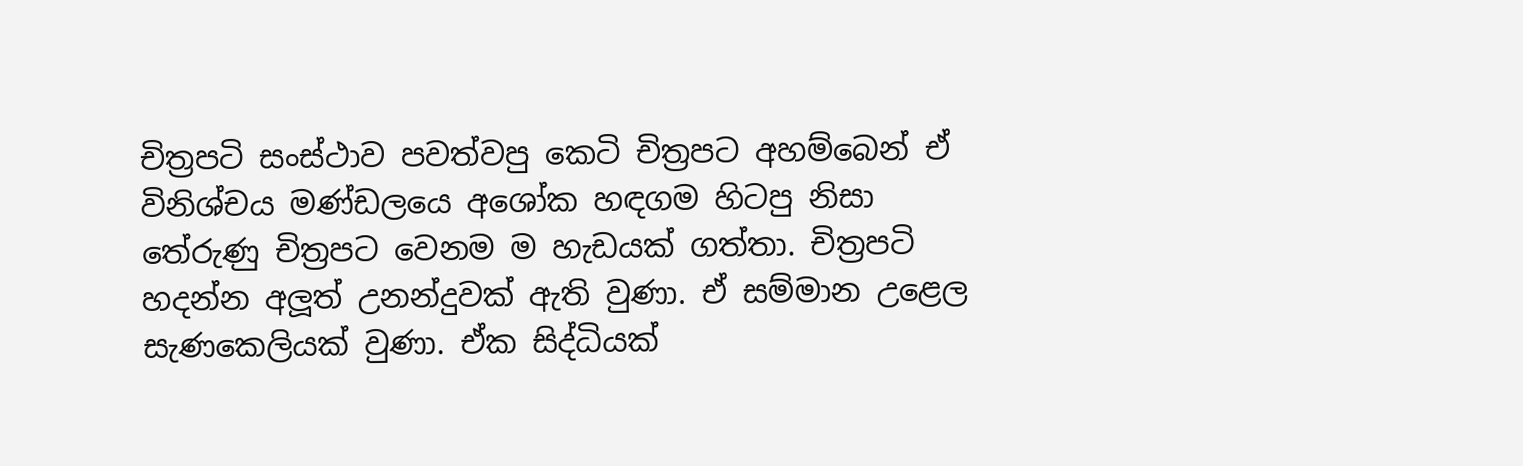චිත්‍රපටි සංස්ථාව පවත්වපු කෙටි චිත්‍රපට අහම්බෙන් ඒ විනිශ්චය මණ්ඩලයෙ අශෝක හඳගම හිටපු නිසා තේරුණු චිත්‍රපට වෙනම ම හැඩයක් ගත්තා. චිත්‍රපටි හදන්න අලූත් උනන්දුවක් ඇති වුණා. ඒ සම්මාන උළෙල සැණකෙලියක් වුණා. ඒක සිද්ධියක්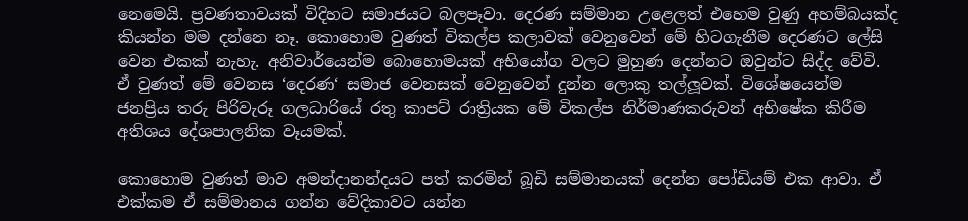නෙමෙයි. ප්‍රවණතාවයක් විදිහට සමාජයට බලපෑවා. දෙරණ සම්මාන උළෙලත් එහෙම වුණු අහම්බයක්ද කියන්න මම දන්නෙ නෑ. කොහොම වුණත් විකල්ප කලාවක් වෙනුවෙන් මේ හිටගැනීම දෙරණට ලේසි වෙන එකක් නැහැ. අනිවාර්යෙන්ම බොහොමයක් අභියෝග වලට මුහුණ දෙන්නට ඔවුන්ට සිද්ද වේවි. ඒ වුණත් මේ වෙනස ‘දෙරණ‘ සමාජ වෙනසක් වෙනුවෙන් දුන්න ලොකු තල්ලූවක්. විශේෂයෙන්ම ජනප්‍රිය තරු පිරිවැරූ ගලධාරියේ රතු කාපට් රාත්‍රියක මේ විකල්ප නිර්මාණකරුවන් අභිෂේක කිරීම අතිශය දේශපාලනික වෑයමක්.

කොහොම වුණත් මාව අමන්දානන්දයට පත් කරමින් බූඩි සම්මානයක් දෙන්න පෝඩියම් එක ආවා. ඒ එක්කම ඒ සම්මානය ගන්න වේදිකාවට යන්න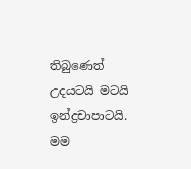තිබුණෙත් උදයටයි මටයි ඉන්ද්‍රචාපාටයි. මම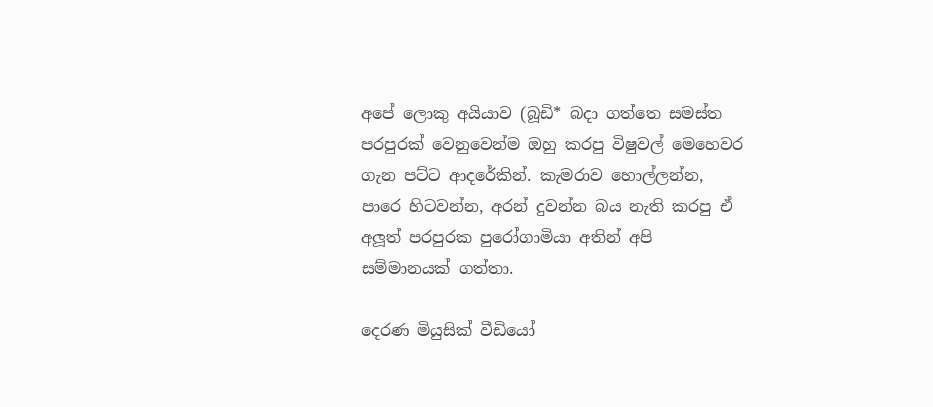අපේ ලොකු අයියාව (බූඩි* බදා ගත්තෙ සමස්ත පරපුරක් වෙනුවෙන්ම ඔහු කරපු විෂුවල් මෙහෙවර ගැන පට්ට ආදරේකින්. කැමරාව හොල්ලන්න, පාරෙ හිටවන්න, අරන් දුවන්න බය නැති කරපු ඒ අලූත් පරපුරක පුරෝගාමියා අතින් අපි සම්මානයක් ගත්තා.

දෙරණ මියුසික් වීඩියෝ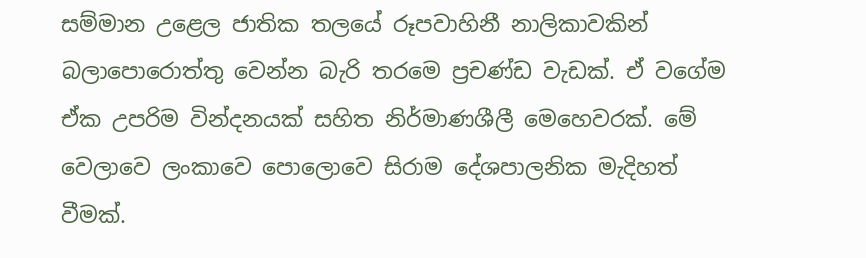සම්මාන උළෙල ජාතික තලයේ රූපවාහිනී නාලිකාවකින් බලාපොරොත්තු වෙන්න බැරි තරමෙ ප්‍රචණ්ඩ වැඩක්. ඒ වගේම ඒක උපරිම වින්දනයක් සහිත නිර්මාණශීලී මෙහෙවරක්. මේ වෙලාවෙ ලංකාවෙ පොලොවෙ සිරාම දේශපාලනික මැදිහත් වීමක්.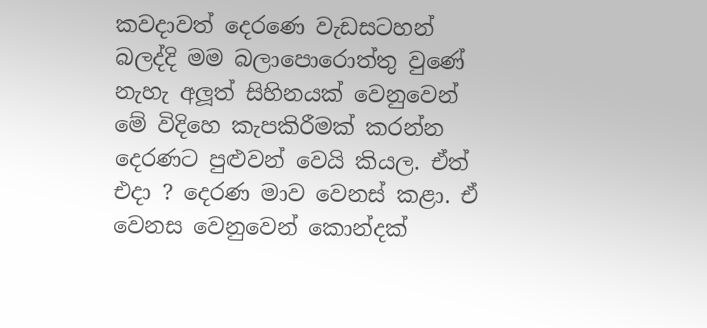කවදාවත් දෙරණෙ වැඩසටහන් බලද්දි මම බලාපොරොත්තු වුණේ නැහැ අලූත් සිහිනයක් වෙනුවෙන් මේ විදිහෙ කැපකිරීමක් කරන්න දෙරණට පුළුවන් වෙයි කියල. ඒත් එදා ? දෙරණ මාව වෙනස් කළා. ඒ වෙනස වෙනුවෙන් කොන්දක්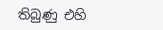තිබුණු එහි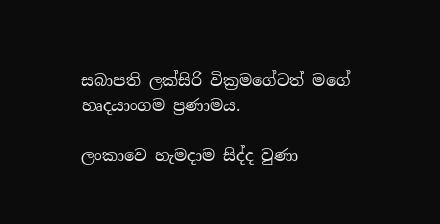සබාපති ලක්සිරි වික්‍රමගේටත් මගේ හෘදයාංගම ප්‍රණාමය.

ලංකාවෙ හැමදාම සිද්ද වුණා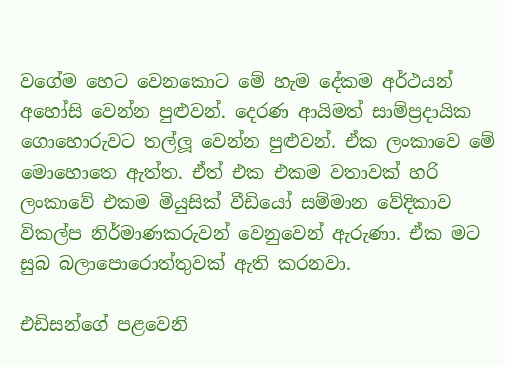වගේම හෙට වෙනකොට මේ හැම දේකම අර්ථයන් අහෝසි වෙන්න පුළුවන්. දෙරණ ආයිමත් සාම්ප්‍රදායික ගොහොරුවට තල්ලූ වෙන්න පුළුවන්. ඒක ලංකාවෙ මේ මොහොතෙ ඇත්ත. ඒත් එක එකම වතාවක් හරි ලංකාවේ එකම මියුසික් වීඩියෝ සම්මාන වේදිකාව විකල්ප නිර්මාණකරුවන් වෙනුවෙන් ඇරුණා. ඒක මට සුබ බලාපොරොත්තුවක් ඇති කරනවා.

එඩිසන්ගේ පළවෙනි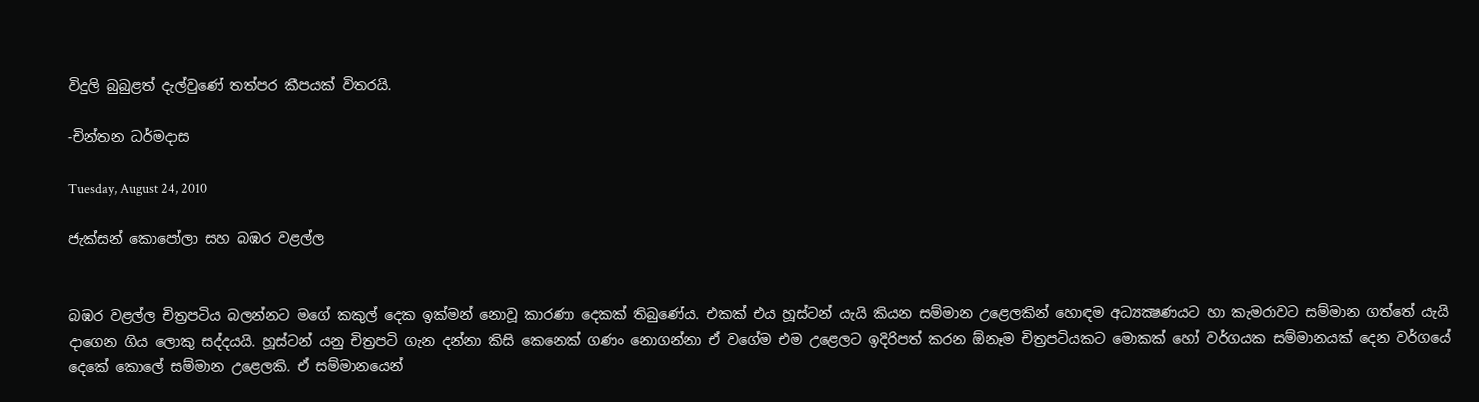විදුලි බුබුළත් දැල්වුණේ තත්පර කීපයක් විතරයි.

-චින්තන ධර්මදාස

Tuesday, August 24, 2010

ජැක්සන් කොපෝලා සහ බඹර වළල්ල


බඹර වළල්ල චිත්‍රපටිය බලන්නට මගේ කකුල් දෙක ඉක්මන් නොවූ කාරණා දෙකක් තිබුණේය. එකක් එය හූස්ටන් යැයි කියන සම්මාන උළෙලකින් හොඳම අධ්‍යක්‍ෂණයට හා කැමරාවට සම්මාන ගත්තේ යැයි දාගෙන ගිය ලොකු සද්දයයි. හූස්ටන් යනු චිත්‍රපටි ගැන දන්නා කිසි කෙනෙක් ගණං නොගන්නා ඒ වගේම එම උළෙලට ඉදිරිපත් කරන ඕනෑම චිත්‍රපටියකට මොකක් හෝ වර්ගයක සම්මානයක් දෙන වර්ගයේ දෙකේ කොලේ සම්මාන උළෙලකි. ඒ සම්මානයෙන්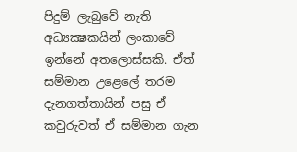පිදුම් ලැබුවේ නැති අධ්‍යක්‍ෂකයින් ලංකාවේ ඉන්නේ අතලොස්සකි. ඒත් සම්මාන උළෙලේ තරම දැනගත්තායින් පසු ඒ කවුරුවත් ඒ සම්මාන ගැන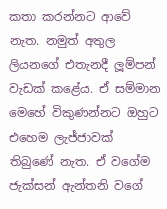කතා කරන්නට ආවේ නැත. නමුත් අතුල ලියනගේ එතැනදී ලූම්පන් වැඩක් කළේය. ඒ සම්මාන මෙහේ විකුණන්නට ඔහුට එහෙම ලැජ්ජාවක් තිබුණේ නැත. ඒ වගේම ජැක්සන් ඇන්තනි වගේ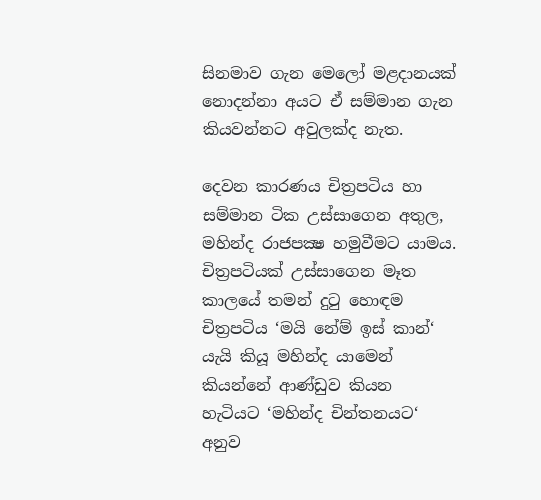සිනමාව ගැන මෙලෝ මළදානයක් නොදන්නා අයට ඒ සම්මාන ගැන කියවන්නට අවුලක්ද නැත.

දෙවන කාරණය චිත්‍රපටිය හා සම්මාන ටික උස්සාගෙන අතුල, මහින්ද රාජපක්‍ෂ හමුවීමට යාමය. චිත්‍රපටියක් උස්සාගෙන මෑත කාලයේ තමන් දුටු හොඳම චිත්‍රපටිය ‘මයි නේම් ඉස් කාන්‘ යැයි කියූ මහින්ද යාමෙන් කියන්නේ ආණ්ඩුව කියන හැටියට ‘මහින්ද චින්තනයට‘ අනුව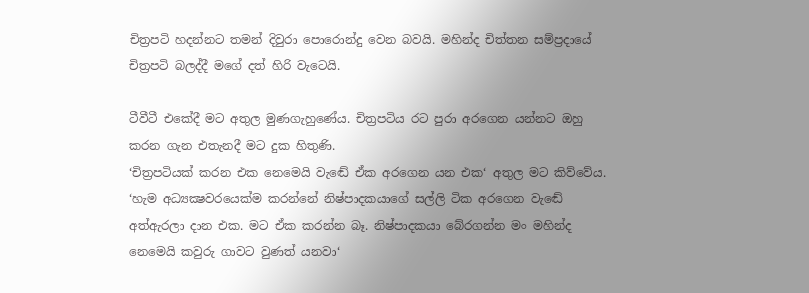චිත්‍රපටි හදන්නට තමන් දිවුරා පොරොන්දු වෙන බවයි. මහින්ද චිත්තන සම්ප්‍රදායේ චිත්‍රපටි බලද්දී මගේ දත් හිරි වැටෙයි.

ටීවීටී එකේදී මට අතුල මුණගැහුණේය. චිත්‍රපටිය රට පුරා අරගෙන යන්නට ඔහු කරන ගැන එතැනදී මට දුක හිතුණි.
‘චිත්‍රපටියක් කරන එක නෙමෙයි වැඬේ ඒක අරගෙන යන එක‘ අතුල මට කිව්වේය.
‘හැම අධ්‍යක්‍ෂවරයෙක්ම කරන්නේ නිෂ්පාදකයාගේ සල්ලි ටික අරගෙන වැඬේ අත්ඇරලා දාන එක. මට ඒක කරන්න බෑ. නිෂ්පාදකයා බේරගන්න මං මහින්ද නෙමෙයි කවුරු ගාවට වුණත් යනවා‘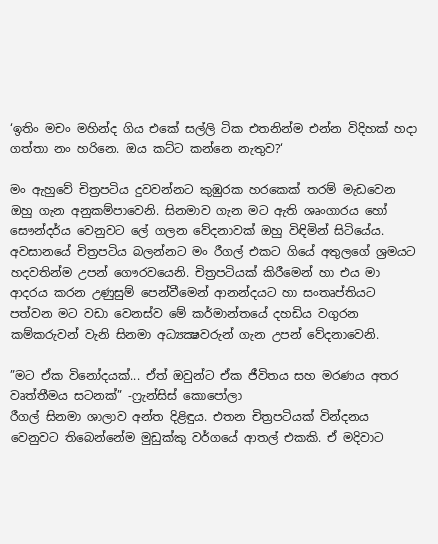‘ඉතිං මචං මහින්ද ගිය එකේ සල්ලි ටික එතනින්ම එන්න විදිහක් හදා ගත්තා නං හරිනෙ. ඔය කට්ට කන්නෙ නැතුව?‘

මං ඇහුවේ චිත්‍රපටිය දුවවන්නට කුඹුරක හරකෙක් තරම් මැඩවෙන ඔහු ගැන අනුකම්පාවෙනි. සිනමාව ගැන මට ඇති ශෘංගාරය හෝ සෞන්දර්ය වෙනුවට ලේ ගලන වේදනාවක් ඔහු විඳිමින් සිටියේය. අවසානයේ චිත්‍රපටිය බලන්නට මං රීගල් එකට ගියේ අතුලගේ ශ්‍රමයට හදවතින්ම උපන් ගෞරවයෙනි. චිත්‍රපටියක් කිරීමෙන් හා එය මා ආදරය කරන උණුසුම් පෙන්වීමෙන් ආනන්දයට හා සංතෘප්තියට පත්වන මට වඩා වෙනස්ව මේ කර්මාන්තයේ දහඩිය වගුරන කම්කරුවන් වැනි සිනමා අධ්‍යක්‍ෂවරුන් ගැන උපන් වේදනාවෙනි.

”මට ඒක විනෝදයක්... ඒත් ඔවුන්ට ඒක ජීවිතය සහ මරණය අතර වෘත්තීමය සටනක්” -ෆ්‍රැන්සිස් කොපෝලා
රීගල් සිනමා ශාලාව අන්ත දිළිඳුය. එතන චිත්‍රපටියක් වින්දනය වෙනුවට තිබෙන්නේම මුඩුක්කු වර්ගයේ ආතල් එකකි. ඒ මදිවාට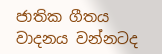ජාතික ගීතය වාදනය වන්නටද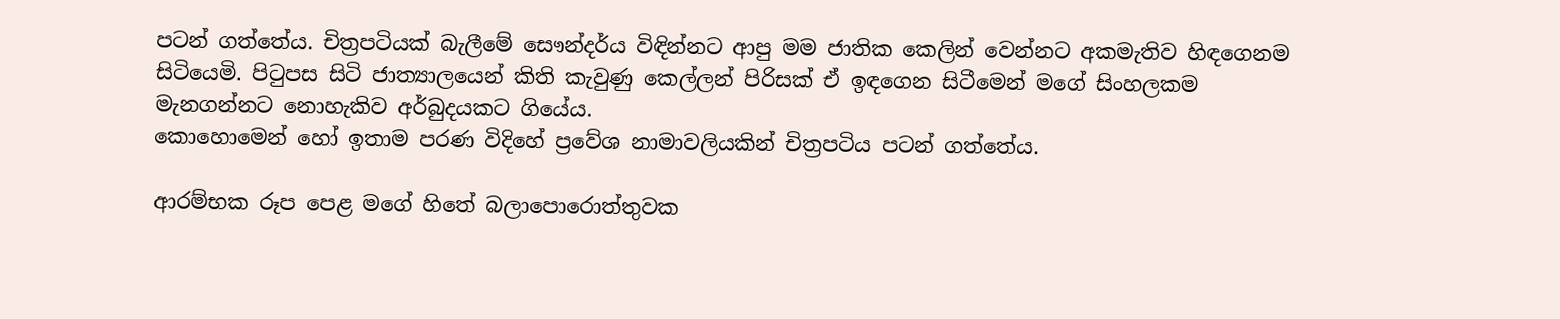පටන් ගත්තේය. චිත්‍රපටියක් බැලීමේ සෞන්දර්ය විඳින්නට ආපු මම ජාතික කෙලින් වෙන්නට අකමැතිව හිඳගෙනම සිටියෙමි. පිටුපස සිටි ජාත්‍යාලයෙන් කිති කැවුණු කෙල්ලන් පිරිසක් ඒ ඉඳගෙන සිටීමෙන් මගේ සිංහලකම මැනගන්නට නොහැකිව අර්බුදයකට ගියේය.
කොහොමෙන් හෝ ඉතාම පරණ විදිහේ ප්‍රවේශ නාමාවලියකින් චිත්‍රපටිය පටන් ගත්තේය.

ආරම්භක රූප පෙළ මගේ හිතේ බලාපොරොත්තුවක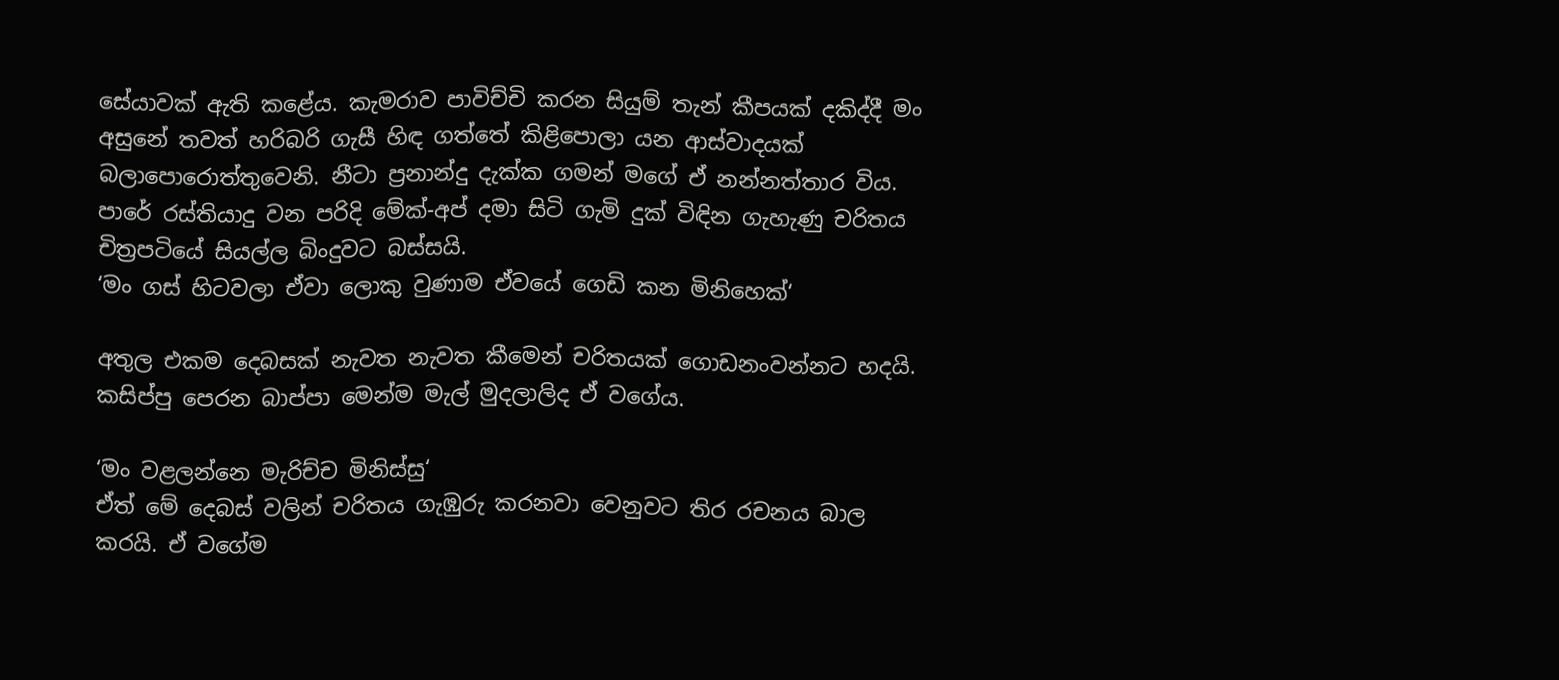සේයාවක් ඇති කළේය. කැමරාව පාවිච්චි කරන සියුම් තැන් කීපයක් දකිද්දී මං අසුනේ තවත් හරිබරි ගැසී හිඳ ගත්තේ කිළිපොලා යන ආස්වාදයක් බලාපොරොත්තුවෙනි. නීටා ප්‍රනාන්දු දැක්ක ගමන් මගේ ඒ නන්නත්තාර විය. පාරේ රස්තියාදු වන පරිදි මේක්-අප් දමා සිටි ගැමි දුක් විඳින ගැහැණු චරිතය චිත්‍රපටියේ සියල්ල බිංදුවට බස්සයි.
‘මං ගස් හිටවලා ඒවා ලොකු වුණාම ඒවයේ ගෙඩි කන මිනිහෙක්‘

අතුල එකම දෙබසක් නැවත නැවත කීමෙන් චරිතයක් ගොඩනංවන්නට හදයි. කසිප්පු පෙරන බාප්පා මෙන්ම මැල් මුදලාලිද ඒ වගේය.

‘මං වළලන්නෙ මැරිච්ච මිනිස්සු‘
ඒත් මේ දෙබස් වලින් චරිතය ගැඹුරු කරනවා වෙනුවට තිර රචනය බාල කරයි. ඒ වගේම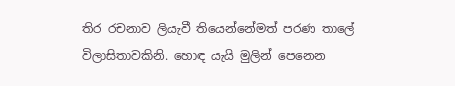තිර රචනාව ලියැවී තියෙන්නේමත් පරණ තාලේ විලාසිතාවකිනි. හොඳ යැයි මුලින් පෙනෙන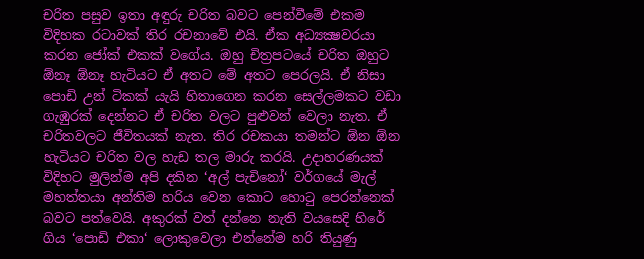චරිත පසුව ඉතා අඳුරු චරිත බවට පෙන්වීමේ එකම විදිහක රටාවක් තිර රචනාවේ එයි. ඒක අධ්‍යක්‍ෂවරයා කරන ජෝක් එකක් වගේය. ඔහු චිත්‍රපටයේ චරිත ඔහුට ඕනෑ ඕනෑ හැටියට ඒ අතට මේ අතට පෙරලයි. ඒ නිසා පොඩි උන් ටිකක් යැයි හිතාගෙන කරන සෙල්ලමකට වඩා ගැඹුරක් දෙන්නට ඒ චරිත වලට පුළුවන් වෙලා නැත. ඒ චරිතවලට ජීවිතයක් නැත. තිර රචකයා තමන්ට ඕන ඕන හැටියට චරිත වල හැඩ තල මාරු කරයි. උදාහරණයක් විදිහට මුලින්ම අපි දකින ‘අල් පැචිනෝ‘ වර්ගයේ මැල් මහත්තයා අන්තිම හරිය වෙන කොට හොටු පෙරන්නෙක් බවට පත්වෙයි. අකුරක් වත් දන්නෙ නැති වයසෙදි හිරේ ගිය ‘පොඩි එකා‘ ලොකුවෙලා එන්නේම හරි තියුණු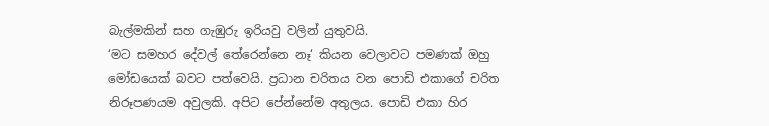බැල්මකින් සහ ගැඹුරු ඉරියවු වලින් යුතුවයි.
‘මට සමහර දේවල් තේරෙන්නෙ නෑ‘ කියන වෙලාවට පමණක් ඔහු මෝඩයෙක් බවට පත්වෙයි. ප්‍රධාන චරිතය වන පොඩි එකාගේ චරිත නිරූපණයම අවුලකි. අපිට පේන්නේම අතුලය. පොඩි එකා හිර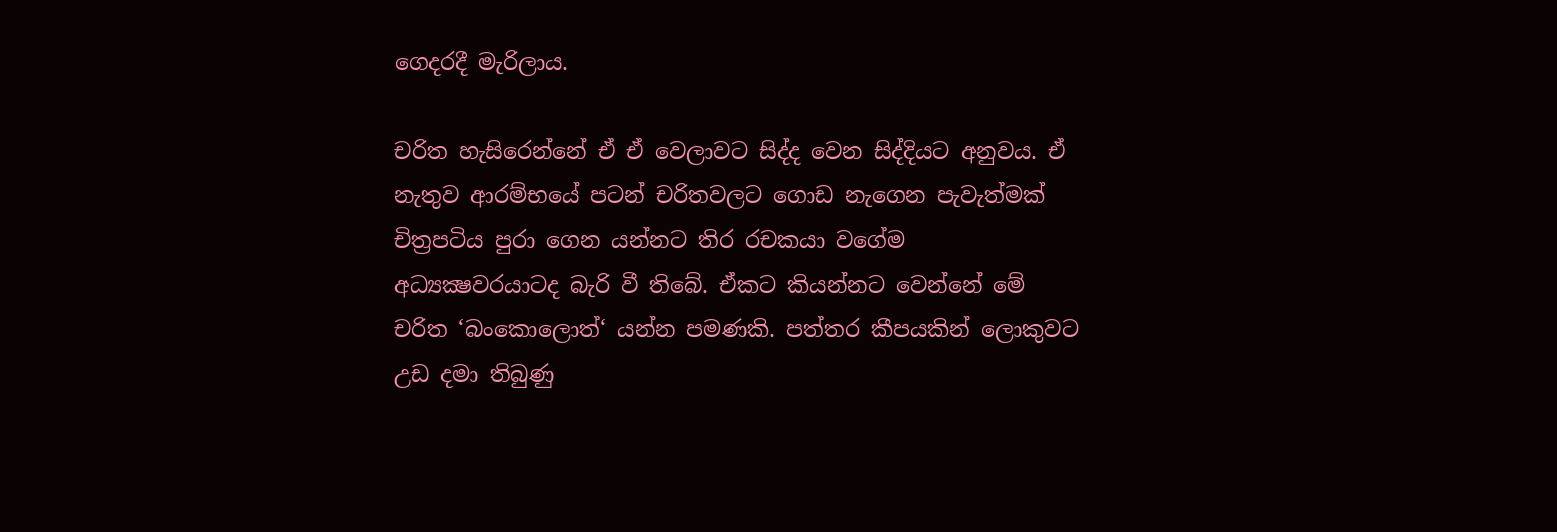ගෙදරදී මැරිලාය.

චරිත හැසිරෙන්නේ ඒ ඒ වෙලාවට සිද්ද වෙන සිද්දියට අනුවය. ඒ නැතුව ආරම්භයේ පටන් චරිතවලට ගොඩ නැගෙන පැවැත්මක් චිත්‍රපටිය පුරා ගෙන යන්නට තිර රචකයා වගේම අධ්‍යක්‍ෂවරයාටද බැරි වී තිබේ. ඒකට කියන්නට වෙන්නේ මේ චරිත ‘බංකොලොත්‘ යන්න පමණකි. පත්තර කීපයකින් ලොකුවට උඩ දමා තිබුණු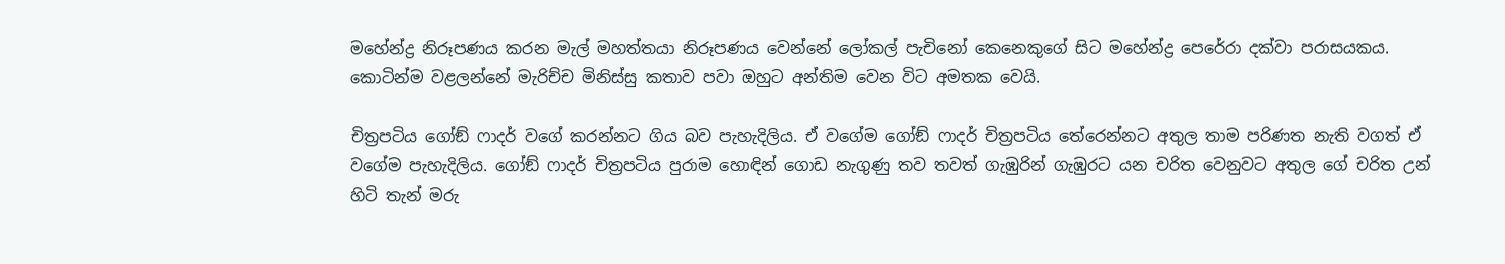මහේන්ද්‍ර නිරූපණය කරන මැල් මහත්තයා නිරූපණය වෙන්නේ ලෝකල් පැචිනෝ කෙනෙකුගේ සිට මහේන්ද්‍ර පෙරේරා දක්වා පරාසයකය. කොටින්ම වළලන්නේ මැරිච්ච මිනිස්සු කතාව පවා ඔහුට අන්තිම වෙන විට අමතක වෙයි.

චිත්‍රපටිය ගෝඞ් ෆාදර් වගේ කරන්නට ගිය බව පැහැදිලිය. ඒ වගේම ගෝඞ් ෆාදර් චිත්‍රපටිය තේරෙන්නට අතුල තාම පරිණත නැති වගත් ඒ වගේම පැහැදිලිය. ගෝඞ් ෆාදර් චිත්‍රපටිය පුරාම හොඳින් ගොඩ නැගුණු තව තවත් ගැඹුරින් ගැඹුරට යන චරිත වෙනුවට අතුල ගේ චරිත උන් හිටි තැන් මරු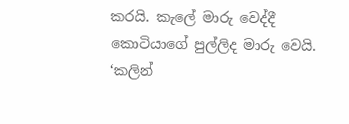කරයි. කැලේ මාරු වෙද්දී කොටියාගේ පුල්ලිද මාරු වෙයි. ‘කලින්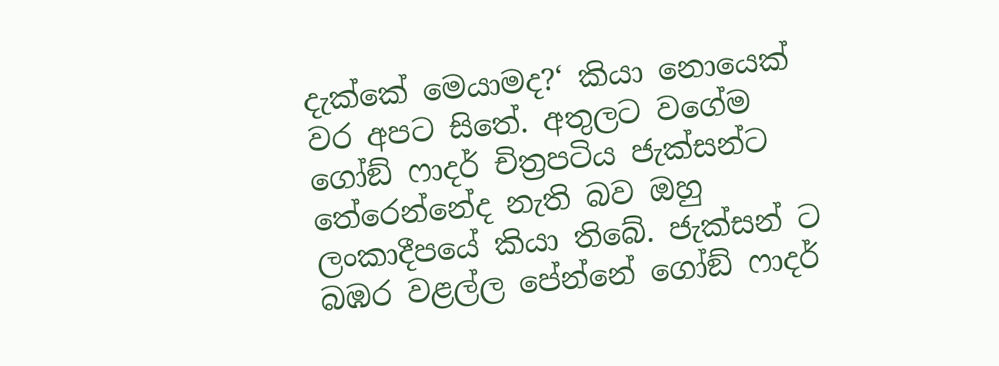දැක්කේ මෙයාමද?‘ කියා නොයෙක් වර අපට සිතේ. අතුලට වගේම ගෝඞ් ෆාදර් චිත්‍රපටිය ජැක්සන්ට තේරෙන්නේද නැති බව ඔහු ලංකාදීපයේ කියා තිබේ. ජැක්සන් ට බඹර වළල්ල පේන්නේ ගෝඞ් ෆාදර්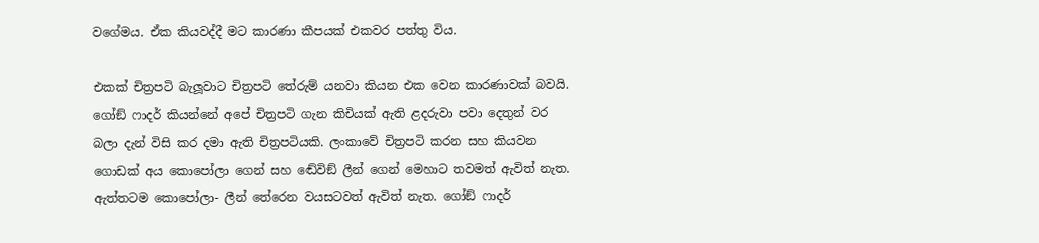වගේමය. ඒක කියවද්දී මට කාරණා කීපයක් එකවර පත්තු විය.

එකක් චිත්‍රපටි බැලූවාට චිත්‍රපටි තේරුම් යනවා කියන එක වෙන කාරණාවක් බවයි. ගෝඞ් ෆාදර් කියන්නේ අපේ චිත්‍රපටි ගැන කිචියක් ඇති ළදරුවා පවා දෙතුන් වර බලා දැන් විසි කර දමා ඇති චිත්‍රපටියකි. ලංකාවේ චිත්‍රපටි කරන සහ කියවන ගොඩක් අය කොපෝලා ගෙන් සහ ඬේවිඞ් ලීන් ගෙන් මෙහාට තවමත් ඇවිත් නැත. ඇත්තටම කොපෝලා- ලීන් තේරෙන වයසටවත් ඇවිත් නැත. ගෝඞ් ෆාදර්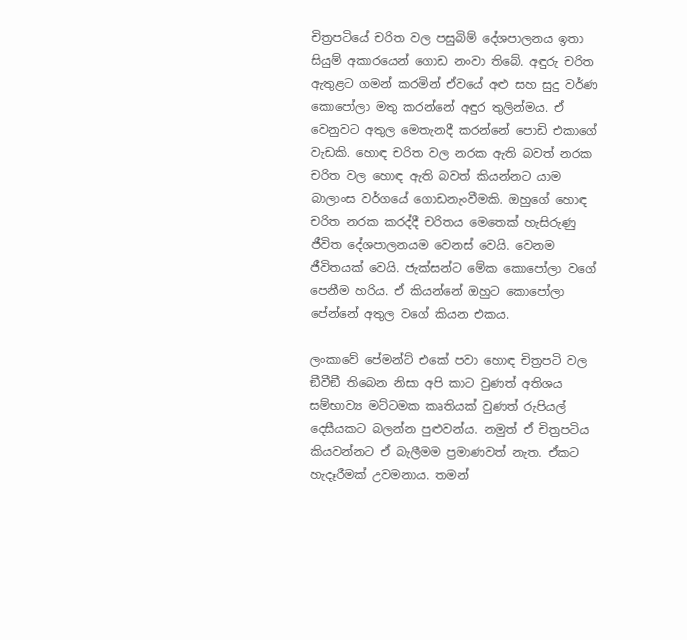චිත්‍රපටියේ චරිත වල පසුබිම් දේශපාලනය ඉතා සියුම් අකාරයෙන් ගොඩ නංවා තිබේ. අඳුරු චරිත ඇතුළට ගමන් කරමින් ඒවයේ අළු සහ සුදු වර්ණ කොපෝලා මතු කරන්නේ අඳුර තුලින්මය. ඒ වෙනුවට අතුල මෙතැනදී කරන්නේ පොඩි එකාගේ වැඩකි. හොඳ චරිත වල නරක ඇති බවත් නරක චරිත වල හොඳ ඇති බවත් කියන්නට යාම බාලාංස වර්ගයේ ගොඩනැංවීමකි. ඔහුගේ හොඳ චරිත නරක කරද්දී චරිතය මෙතෙක් හැසිරුණු ජීවිත දේශපාලනයම වෙනස් වෙයි. වෙනම ජීවිතයක් වෙයි. ජැක්සන්ට මේක කොපෝලා වගේ පෙනීම හරිය. ඒ කියන්නේ ඔහුට කොපෝලා පේන්නේ අතුල වගේ කියන එකය.

ලංකාවේ පේමන්ට් එකේ පවා හොඳ චිත්‍රපටි වල ඞීවීඞී තිබෙන නිසා අපි කාට වුණත් අතිශය සම්භාව්‍ය මට්ටමක කෘතියක් වුණත් රුපියල් දෙසීයකට බලන්න පුළුවන්ය. නමුත් ඒ චිත්‍රපටිය කියවන්නට ඒ බැලීමම ප්‍රමාණවත් නැත. ඒකට හැදෑරීමක් උවමනාය. තමන්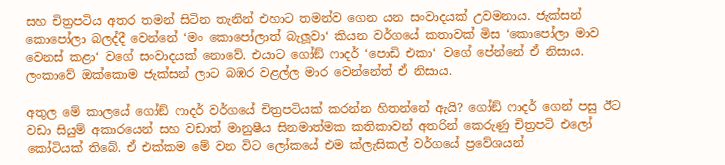සහ චිත්‍රපටිය අතර තමන් සිටින තැනින් එහාට තමන්ව ගෙන යන සංවාදයක් උවමනාය. ජැක්සන් කොපෝලා බලද්දී වෙන්නේ ‘මං කොපෝලාත් බැලූවා‘ කියන වර්ගයේ කතාවක් මිස ‘කොපෝලා මාව වෙනස් කළා‘ වගේ සංවාදයක් නොවේ. එයාට ගෝඞ් ෆාදර් ‘පොඩි එකා‘ වගේ පේන්නේ ඒ නිසාය. ලංකාවේ ඔක්කොම ජැක්සන් ලාට බඹර වළල්ල මාර වෙන්නේත් ඒ නිසාය.

අතුල මේ කාලයේ ගෝඞ් ෆාදර් වර්ගයේ චිත්‍රපටියක් කරන්න හිතන්නේ ඇයි? ගෝඞ් ෆාදර් ගෙන් පසු ඊට වඩා සියුම් අකාරයෙන් සහ වඩාත් මානුෂීය සිනමාත්මක කතිකාවන් අතරින් කෙරුණු චිත්‍රපටි එලෝ කෝටියක් තිබේ. ඒ එක්කම මේ වන විට ලෝකයේ එම ක්ලැසිකල් වර්ගයේ ප්‍රවේශයන්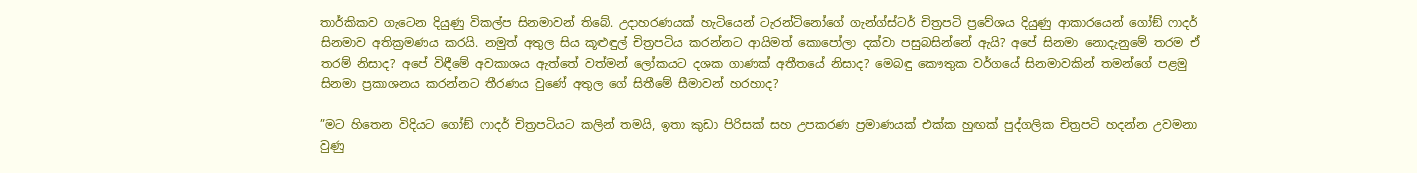තාර්කිකව ගැටෙන දියුණු විකල්ප සිනමාවන් තිබේ. උදාහරණයක් හැටියෙන් ටැරන්ටිනෝගේ ගැන්ග්ස්ටර් චිත්‍රපටි ප්‍රවේශය දියුණු ආකාරයෙන් ගෝඞ් ෆාදර් සිනමාව අතික්‍රමණය කරයි. නමුත් අතුල සිය කූළුඳුල් චිත්‍රපටිය කරන්නට ආයිමත් කොපෝලා දක්වා පසුබසින්නේ ඇයි? අපේ සිනමා නොදැනුමේ තරම ඒ තරම් නිසාද? අපේ විඳීමේ අවකාශය ඇත්තේ වත්මන් ලෝකයට දශක ගාණක් අතීතයේ නිසාද? මෙබඳු කෞතුක වර්ගයේ සිනමාවකින් තමන්ගේ පළමු සිනමා ප්‍රකාශනය කරන්නට තීරණය වුණේ අතුල ගේ සිතීමේ සීමාවන් හරහාද?

”මට හිතෙන විදියට ගෝඞ් ෆාදර් චිත්‍රපටියට කලින් තමයි, ඉතා කුඩා පිරිසක් සහ උපකරණ ප්‍රමාණයක් එක්ක හුඟක් පුද්ගලික චිත්‍රපටි හදන්න උවමනා වුණු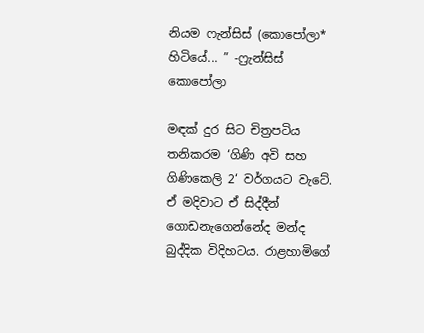නියම ෆැන්සිස් (කොපෝලා* හිටියේ... ” -ෆ්‍රැන්සිස් කොපෝලා

මඳක් දුර සිට චිත්‍රපටිය තනිකරම ‘ගිණි අවි සහ ගිණිකෙලි 2‘ වර්ගයට වැටේ. ඒ මදිවාට ඒ සිද්දීන් ගොඩනැගෙන්නේද මන්ද බුද්දික විදිහටය. රාළහාමිගේ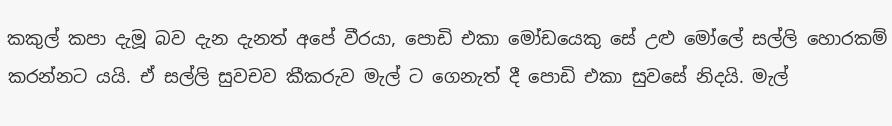කකුල් කපා දැමූ බව දැන දැනත් අපේ වීරයා, පොඩි එකා මෝඩයෙකු සේ උළු මෝලේ සල්ලි හොරකම් කරන්නට යයි. ඒ සල්ලි සුවචව කීකරුව මැල් ට ගෙනැත් දී පොඩි එකා සුවසේ නිදයි. මැල්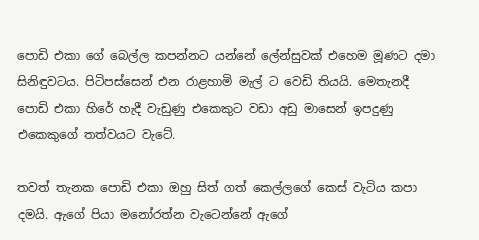පොඩි එකා ගේ බෙල්ල කපන්නට යන්නේ ලේන්සුවක් එහෙම මූණට දමා සිනිඳුවටය. පිටිපස්සෙන් එන රාළහාමි මැල් ට වෙඩි තියයි. මෙතැනදී පොඩි එකා හිරේ හැදී වැඩුණු එකෙකුට වඩා අඩු මාසෙන් ඉපදුණු එකෙකුගේ තත්වයට වැටේ.

තවත් තැනක පොඩි එකා ඔහු සිත් ගත් කෙල්ලගේ කෙස් වැටිය කපා දමයි. ඇගේ පියා මනෝරත්න වැටෙන්නේ ඇගේ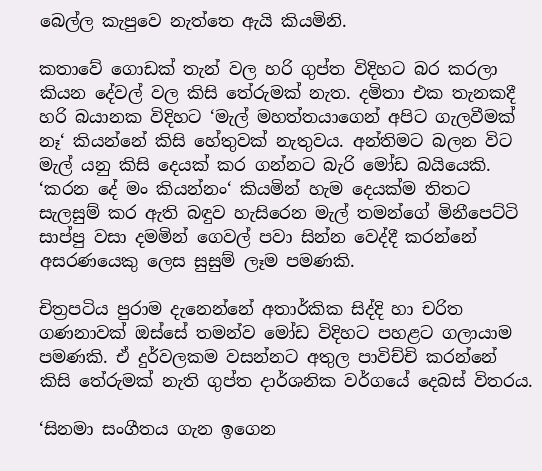බෙල්ල කැපුවෙ නැත්තෙ ඇයි කියමිනි.

කතාවේ ගොඩක් තැන් වල හරි ගුප්ත විදිහට බර කරලා කියන දේවල් වල කිසි තේරුමක් නැත. දමිතා එක තැනකදී හරි බයානක විදිහට ‘මැල් මහත්තයාගෙන් අපිට ගැලවීමක් නෑ‘ කියන්නේ කිසි හේතුවක් නැතුවය. අන්තිමට බලන විට මැල් යනු කිසි දෙයක් කර ගන්නට බැරි මෝඩ බයියෙකි. ‘කරන දේ මං කියන්නං‘ කියමින් හැම දෙයක්ම තිතට සැලසුම් කර ඇති බඳුව හැසිරෙන මැල් තමන්ගේ මිනීපෙට්ටි සාප්පු වසා දමමින් ගෙවල් පවා සින්න වෙද්දී කරන්නේ අසරණයෙකු ලෙස සුසුම් ලෑම පමණකි.

චිත්‍රපටිය පුරාම දැනෙන්නේ අතාර්කික සිද්දි හා චරිත ගණනාවක් ඔස්සේ තමන්ව මෝඩ විදිහට පහළට ගලායාම පමණකි. ඒ දුර්වලකම වසන්නට අතුල පාවිච්චි කරන්නේ කිසි තේරුමක් නැති ගුප්ත දාර්ශනික වර්ගයේ දෙබස් විතරය.

‘සිනමා සංගීතය ගැන ඉගෙන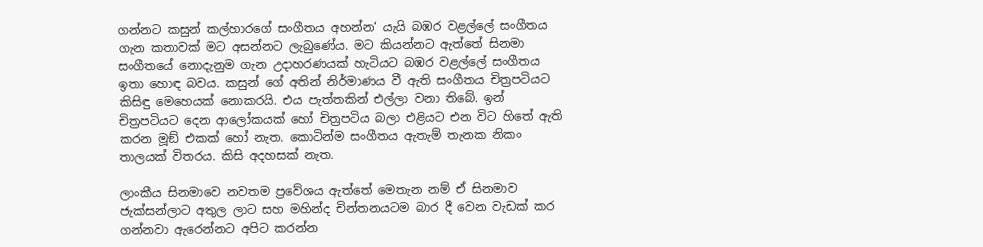ගන්නට කසුන් කල්හාරගේ සංගීතය අහන්න‘ යැයි බඹර වළල්ලේ සංගීතය ගැන කතාවක් මට අසන්නට ලැබුණේය. මට කියන්නට ඇත්තේ සිනමා සංගීතයේ නොදැනුම ගැන උදාහරණයක් හැටියට බඹර වළල්ලේ සංගීතය ඉතා හොඳ බවය. කසුන් ගේ අතින් නිර්මාණය වී ඇති සංගීතය චිත්‍රපටියට කිසිඳු මෙහෙයක් නොකරයි. එය පැත්තකින් එල්ලා වනා තිබේ. ඉන් චිත්‍රපටියට දෙන ආලෝකයක් හෝ චිත්‍රපටිය බලා එළියට එන විට හිතේ ඇති කරන මූඞ් එකක් හෝ නැත. කොටින්ම සංගීතය ඇතැම් තැනක නිකං තාලයක් විතරය. කිසි අදහසක් නැත.

ලාංකීය සිනමාවෙ නවතම ප්‍රවේශය ඇත්තේ මෙතැන නම් ඒ සිනමාව ජැක්සන්ලාට අතුල ලාට සහ මහින්ද චින්තනයටම බාර දී වෙන වැඩක් කර ගන්නවා ඇරෙන්නට අපිට කරන්න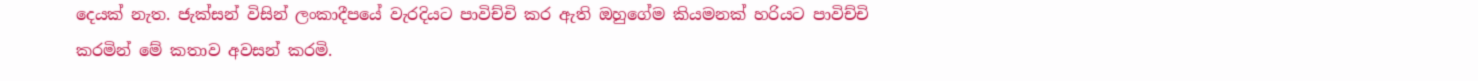දෙයක් නැත. ජැක්සන් විසින් ලංකාදීපයේ වැරදියට පාවිච්චි කර ඇති ඔහුගේම කියමනක් හරියට පාවිච්චි කරමින් මේ කතාව අවසන් කරමි.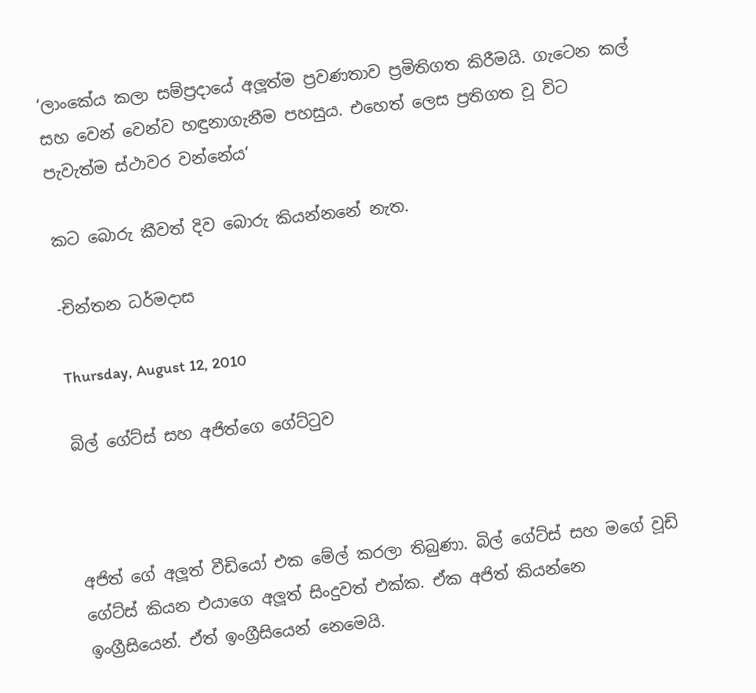‘ලාංකේය කලා සම්ප්‍රදායේ අලූත්ම ප්‍රවණතාව ප්‍රමිතිගත කිරීමයි. ගැටෙන කල් සහ වෙන් වෙන්ව හඳුනාගැනීම පහසුය. එහෙත් ලෙස ප්‍රතිගත වූ විට පැවැත්ම ස්ථාවර වන්නේය‘

කට බොරු කීවත් දිව බොරු කියන්නනේ නැත.

-චින්තන ධර්මදාස

Thursday, August 12, 2010

බිල් ගේට්ස් සහ අජිත්ගෙ ගේට්ටුව



අජිත් ගේ අලූත් වීඩියෝ එක මේල් කරලා තිබුණා. බිල් ගේට්ස් සහ මගේ වූඩි ගේට්ස් කියන එයාගෙ අලූත් සිංදුවත් එක්ක. ඒක අජිත් කියන්නෙ ඉංග්‍රීසියෙන්. ඒත් ඉංග්‍රීසියෙන් නෙමෙයි.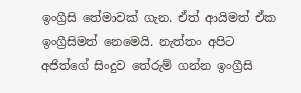ඉංග්‍රීසි තේමාවක් ගැන. ඒත් ආයිමත් ඒක ඉංග්‍රීසිමත් නෙමෙයි. නැත්තං අපිට අජිත්ගේ සිංදුව තේරුම් ගන්න ඉංග්‍රීසි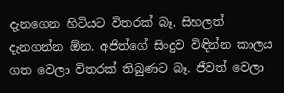දැනගෙන හිටියට විතරක් බෑ. සිහලත් දැනගන්න ඕන. අජිත්ගේ සිංදුව විඳින්න කාලය ගත වෙලා විතරක් තිබුණට බෑ. ජීවත් වෙලා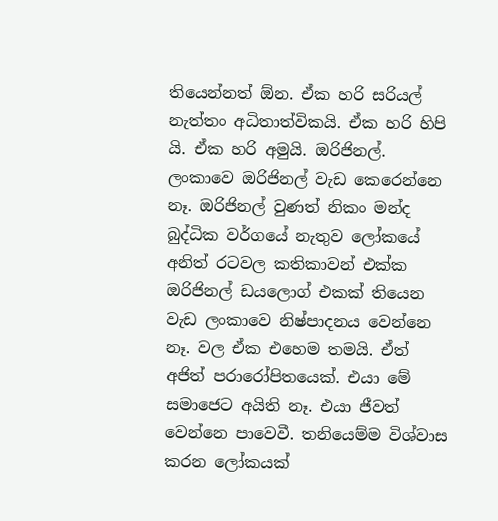තියෙන්නත් ඕන. ඒක හරි සරියල් නැත්තං අධිතාත්විකයි. ඒක හරි හිපි යි. ඒක හරි අමුයි. ඔරිජිනල්. ලංකාවෙ ඔරිජිනල් වැඩ කෙරෙන්නෙ නෑ. ඔරිජිනල් වුණත් නිකං මන්ද බුද්ධික වර්ගයේ නැතුව ලෝකයේ අනිත් රටවල කතිකාවන් එක්ක ඔරිජිනල් ඩයලොග් එකක් තියෙන වැඩ ලංකාවෙ නිෂ්පාදනය වෙන්නෙ නෑ. වල ඒක එහෙම තමයි. ඒත් අජිත් පරාරෝපිතයෙක්. එයා මේ සමාජෙට අයිති නෑ. එයා ජීවත් වෙන්නෙ පාවෙවී. තනියෙම්ම විශ්වාස කරන ලෝකයක්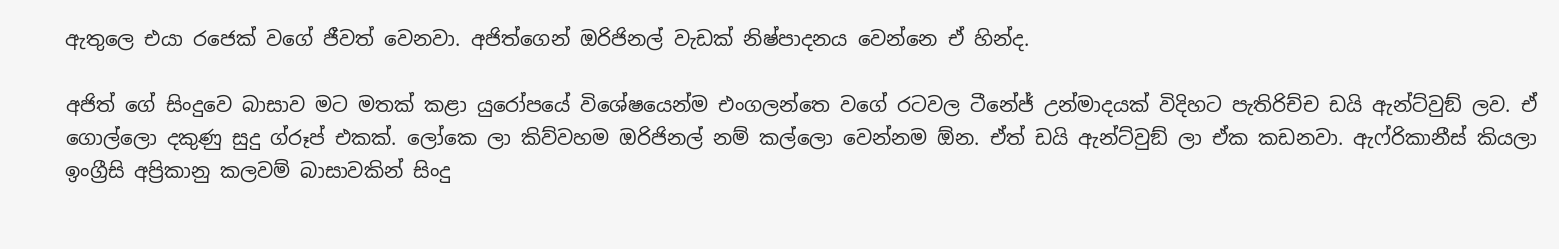ඇතුලෙ එයා රජෙක් වගේ ජීවත් වෙනවා. අජිත්ගෙන් ඔරිජිනල් වැඩක් නිෂ්පාදනය වෙන්නෙ ඒ හින්ද.

අජිත් ගේ සිංදුවෙ බාසාව මට මතක් කළා යුරෝපයේ විශේෂයෙන්ම එංගලන්තෙ වගේ රටවල ටීනේජ් උන්මාදයක් විදිහට පැතිරිච්ච ඩයි ඇන්ට්වුඞ් ලව. ඒ ගොල්ලො දකුණු සුදු ග්රූප් එකක්. ලෝකෙ ලා කිව්වහම ඔරිජිනල් නම් කල්ලො වෙන්නම ඕන. ඒත් ඩයි ඇන්ට්වුඞ් ලා ඒක කඩනවා. ඇෆ්රිකානීස් කියලා ඉංග්‍රීසි අප්‍රිකානු කලවම් බාසාවකින් සිංදු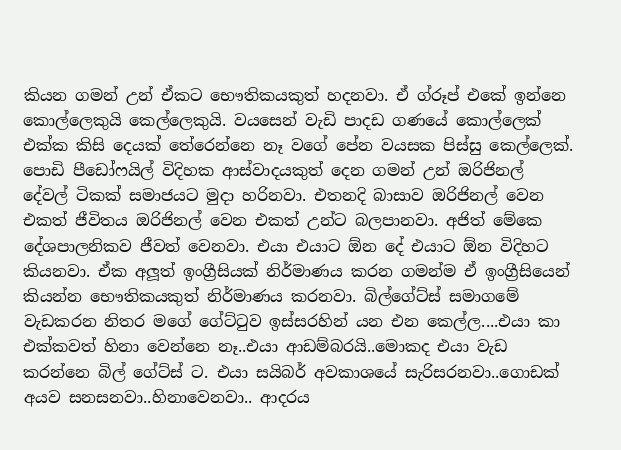කියන ගමන් උන් ඒකට භෞතිකයකුත් හදනවා. ඒ ග්රූප් එකේ ඉන්නෙ කොල්ලෙකුයි කෙල්ලෙකුයි. වයසෙන් වැඩි පාදඩ ගණයේ කොල්ලෙක් එක්ක කිසි දෙයක් තේරෙන්නෙ නෑ වගේ පේන වයසක පිස්සු කෙල්ලෙක්. පොඩි පීඩෝෆයිල් විදිහක ආස්වාදයකුත් දෙන ගමන් උන් ඔරිජිනල් දේවල් ටිකක් සමාජයට මුදා හරිනවා. එතනදි බාසාව ඔරිජිනල් වෙන එකත් ජීවිතය ඔරිජිනල් වෙන එකත් උන්ට බලපානවා. අජිත් මේකෙ දේශපාලනිකව ජීවත් වෙනවා. එයා එයාට ඕන දේ එයාට ඕන විදිහට කියනවා. ඒක අලූත් ඉංග්‍රීසියක් නිර්මාණය කරන ගමන්ම ඒ ඉංග්‍රීසියෙන් කියන්න භෞතිකයකුත් නිර්මාණය කරනවා. බිල්ගේට්ස් සමාගමේ වැඩකරන නිතර මගේ ගේට්ටුව ඉස්සරහින් යන එන කෙල්ල....එයා කා එක්කවත් හිනා වෙන්නෙ නෑ..එයා ආඩම්බරයි..මොකද එයා වැඩ කරන්නෙ බිල් ගේට්ස් ට. එයා සයිබර් අවකාශයේ සැරිසරනවා..ගොඩක් අයව සනසනවා..හිනාවෙනවා.. ආදරය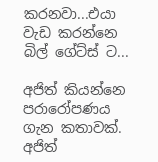කරනවා...එයා වැඩ කරන්නෙ බිල් ගේට්ස් ට...

අජිත් කියන්නෙ පරාරෝපණය ගැන කතාවක්. අජිත්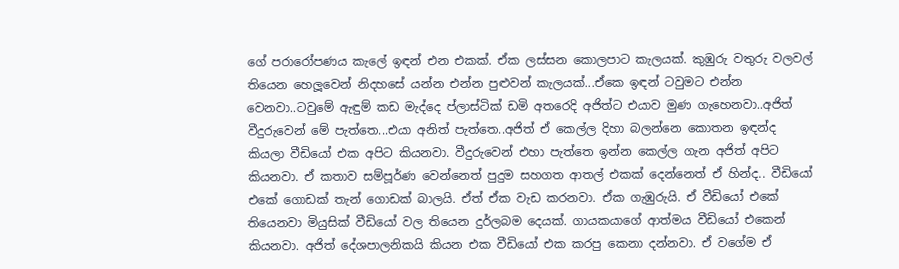ගේ පරාරෝපණය කැලේ ඉඳන් එන එකක්. ඒක ලස්සන කොලපාට කැලයක්. කුඹුරු වතුරු වලවල් තියෙන හෙලූවෙන් නිදහසේ යන්න එන්න පුළුවන් කැලයක්...ඒකෙ ඉඳන් ටවුමට එන්න වෙනවා..ටවුමේ ඇඳුම් කඩ මැද්දෙ ප්ලාස්ටික් ඩමි අතරෙදි අජිත්ට එයාව මුණ ගැහෙනවා..අජිත් වීදුරුවෙන් මේ පැත්තෙ...එයා අනිත් පැත්තෙ..අජිත් ඒ කෙල්ල දිහා බලන්නෙ කොතන ඉඳන්ද කියලා වීඩියෝ එක අපිට කියනවා. වීදුරුවෙන් එහා පැත්තෙ ඉන්න කෙල්ල ගැන අජිත් අපිට කියනවා. ඒ කතාව සම්පූර්ණ වෙන්නෙත් පුදුම සහගත ආතල් එකක් දෙන්නෙත් ඒ හින්ද.. වීඩියෝ එකේ ගොඩක් තැන් ගොඩක් බාලයි. ඒත් ඒක වැඩ කරනවා. ඒක ගැඹුරුයි. ඒ වීඩියෝ එකේ තියෙනවා මියුසික් වීඩියෝ වල තියෙන දුර්ලබම දෙයක්. ගායකයාගේ ආත්මය වීඩියෝ එකෙන් කියනවා. අජිත් දේශපාලනිකයි කියන එක වීඩියෝ එක කරපු කෙනා දන්නවා. ඒ වගේම ඒ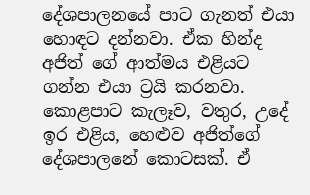දේශපාලනයේ පාට ගැනත් එයා හොඳට දන්නවා. ඒක හින්ද අජිත් ගේ ආත්මය එළියට ගන්න එයා ට්‍රයි කරනවා. කොළපාට කැලෑව, වතුර, උදේ ඉර එළිය, හෙළුව අජිත්ගේ දේශපාලනේ කොටසක්. ඒ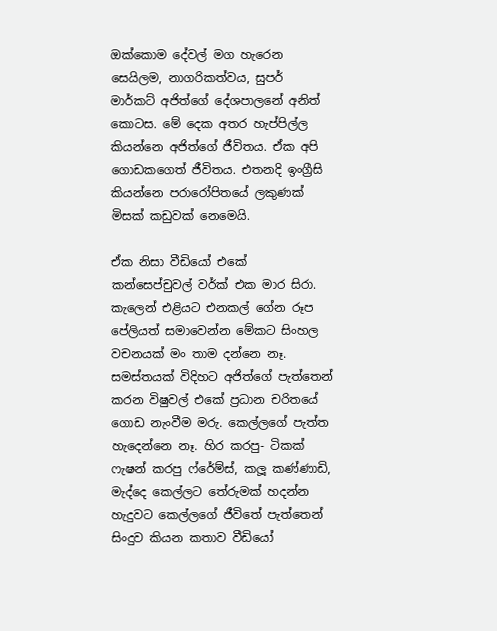ඔක්කොම දේවල් මග හැරෙන සෙයිලම, නාගරිකත්වය, සුපර් මාර්කට් අජිත්ගේ දේශපාලනේ අනිත් කොටස. මේ දෙක අතර හැප්පිල්ල කියන්නෙ අජිත්ගේ ජීවිතය. ඒක අපි ගොඩකගෙත් ජීවිතය. එතනදි ඉංග්‍රීසි කියන්නෙ පරාරෝපිතයේ ලකුණක් මිසක් කඩුවක් නෙමෙයි.

ඒක නිසා වීඩියෝ එකේ කන්සෙප්චුවල් වර්ක් එක මාර සිරා. කැලෙන් එළියට එනකල් ගේන රූප පේලියත් සමාවෙන්න මේකට සිංහල වචනයක් මං තාම දන්නෙ නෑ. සමස්තයක් විදිහට අජිත්ගේ පැත්තෙන් කරන විෂුවල් එකේ ප්‍රධාන චරිතයේ ගොඩ නැංවීම මරු. කෙල්ලගේ පැත්ත හැදෙන්නෙ නෑ. හිර කරපු- ටිකක් ෆැෂන් කරපු ෆ්රේම්ස්, කලූ කණ්ණාඩි, මැද්දෙ කෙල්ලට තේරුමක් හදන්න හැදුවට කෙල්ලගේ ජීවිතේ පැත්තෙන් සිංදුව කියන කතාව වීඩියෝ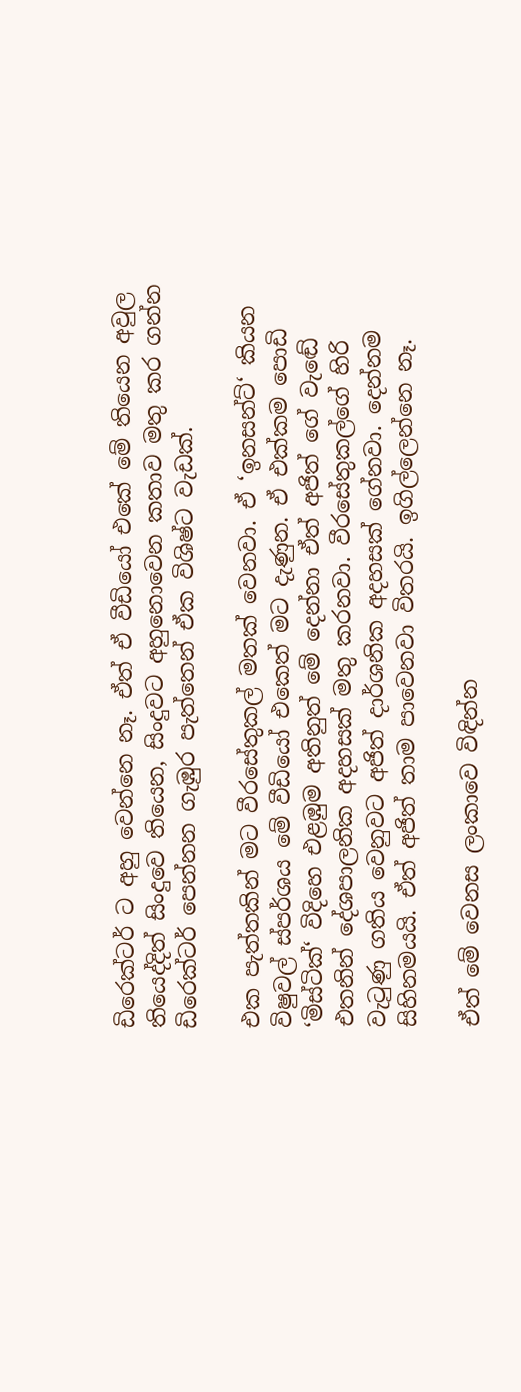ඩිරෙක්ටර් ට අහු වෙන්නෙ නෑ. ඒත් ඒ වීඩියෝ එකේ මේ තියෙන අවුල තියෙද්දිත් සිංදුවෙ තියෙන, සිංදුවට අහුනොවෙන කතාව මතු කර ගන්න ඩිරෙක්ටර් පෙන්නන ගැඹුර පැත්තෙන් ඒක විශිෂ්ට වැඩක්.

එක පැත්තකින් මට වීරසේතුකල් මතක් වෙනවා. ඒ ‘ඉනසන්ට්‘ කියන විෂුවල් ස්පර්ශය මේ වීඩියෝ එකෙත් මට දැණුන. ඒ එක්කම පොඩි ‘මිස්ටික්‘ විදිහෙ එළඹුම අතිනුත් මේ දෙන්නා ඒත් අජිත් ගේ වැඬේ එතනින් දේශපාලනික අදහසක් මතු කරනවා. වීරසේතුකල්ගේ හිරි වැටුණු ගතිය වෙනුවට අජිත් දාර්ශනික අදහසක් ගේනවා. දෙන්නම සිහිනමයයි. ඒත් අජිත් තාම පාවෙනවා විතරයි. ඉගිල්ලෙන්නෙ නෑ.

ඒත් මේ වෙනස ලංකාවෙ විඳින්න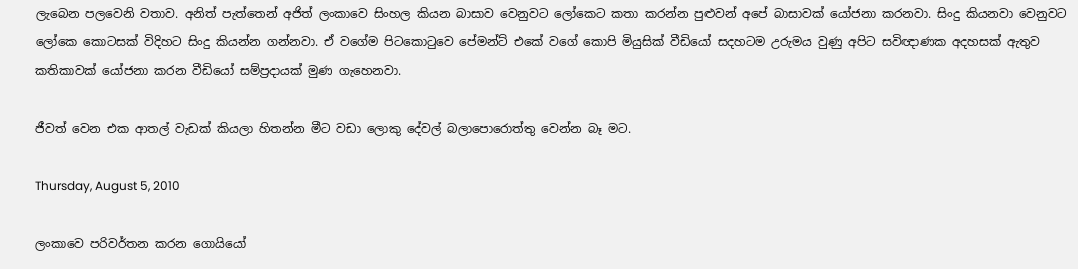ලැබෙන පලවෙනි වතාව. අනිත් පැත්තෙන් අජිත් ලංකාවෙ සිංහල කියන බාසාව වෙනුවට ලෝකෙට කතා කරන්න පුළුවන් අපේ බාසාවක් යෝජනා කරනවා. සිංදු කියනවා වෙනුවට ලෝකෙ කොටසක් විදිහට සිංදු කියන්න ගන්නවා. ඒ වගේම පිටකොටුවෙ පේමන්ට් එකේ වගේ කොපි මියුසික් වීඩියෝ සදහටම උරුමය වුණු අපිට සවිඥාණක අදහසක් ඇතුව කතිකාවක් යෝජනා කරන වීඩියෝ සම්ප්‍රදායක් මුණ ගැහෙනවා.

ජීවත් වෙන එක ආතල් වැඩක් කියලා හිතන්න මීට වඩා ලොකු දේවල් බලාපොරොත්තු වෙන්න බෑ මට.

Thursday, August 5, 2010

ලංකාවෙ පරිවර්තන කරන ගොයියෝ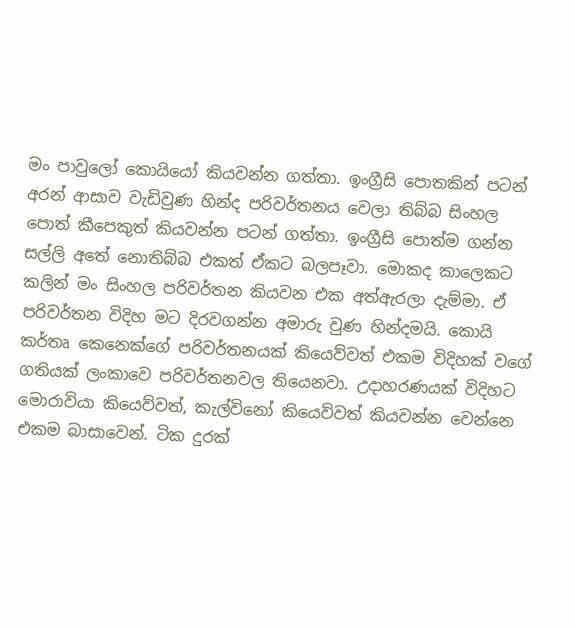මං පාවුලෝ කොයියෝ කියවන්න ගත්තා. ඉංග්‍රීසි පොතකින් පටන් අරන් ආසාව වැඩිවුණ හින්ද පරිවර්තනය වෙලා තිබ්බ සිංහල පොත් කීපෙකුත් කියවන්න පටන් ගත්තා. ඉංග්‍රීසි පොත්ම ගන්න සල්ලි අතේ නොතිබ්බ එකත් ඒකට බලපෑවා. මොකද කාලෙකට කලින් මං සිංහල පරිවර්තන කියවන එක අත්ඇරලා දැම්මා. ඒ පරිවර්තන විදිහ මට දිරවගන්න අමාරු වුණ හින්දමයි. කොයි කර්තෘ කෙනෙක්ගේ පරිවර්තනයක් කියෙව්වත් එකම විදිහක් වගේ ගතියක් ලංකාවෙ පරිවර්තනවල තියෙනවා. උදාහරණයක් විදිහට මොරාවියා කියෙව්වත්, කැල්විනෝ කියෙව්වත් කියවන්න වෙන්නෙ එකම බාසාවෙන්. ටික දුරක්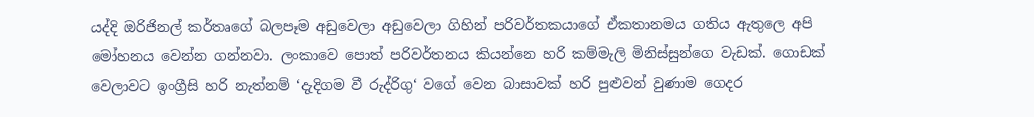යද්දි ඔරිජිනල් කර්තෘගේ බලපෑම අඩුවෙලා අඩුවෙලා ගිහින් පරිවර්තකයාගේ ඒකතානමය ගතිය ඇතුලෙ අපි මෝහනය වෙන්න ගන්නවා. ලංකාවෙ පොත් පරිවර්තනය කියන්නෙ හරි කම්මැලි මිනිස්සුන්ගෙ වැඩක්. ගොඩක් වෙලාවට ඉංග්‍රීසි හරි නැත්නම් ‘දැදිගම වී රුද්රිගු‘ වගේ වෙන බාසාවක් හරි පුළුවන් වුණාම ගෙදර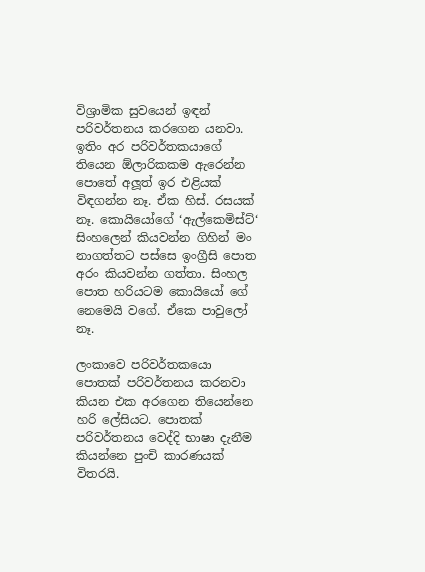විශ්‍රාමික සුවයෙන් ඉඳන් පරිවර්තනය කරගෙන යනවා. ඉතිං අර පරිවර්තකයාගේ තියෙන ඕලාරිකකම ඇරෙන්න පොතේ අලූත් ඉර එළියක් විඳගන්න නෑ. ඒක හිස්. රසයක් නෑ. කොයියෝගේ ‘ඇල්කෙමිස්ට්‘ සිංහලෙන් කියවන්න ගිහින් මං නාගත්තට පස්සෙ ඉංග්‍රීසි පොත අරං කියවන්න ගත්තා. සිංහල පොත හරියටම කොයියෝ ගේ නෙමෙයි වගේ. ඒකෙ පාවුලෝ නෑ.

ලංකාවෙ පරිවර්තකයො පොතක් පරිවර්තනය කරනවා කියන එක අරගෙන තියෙන්නෙ හරි ලේසියට. පොතක් පරිවර්තනය වෙද්දි භාෂා දැනීම කියන්නෙ පුංචි කාරණයක් විතරයි.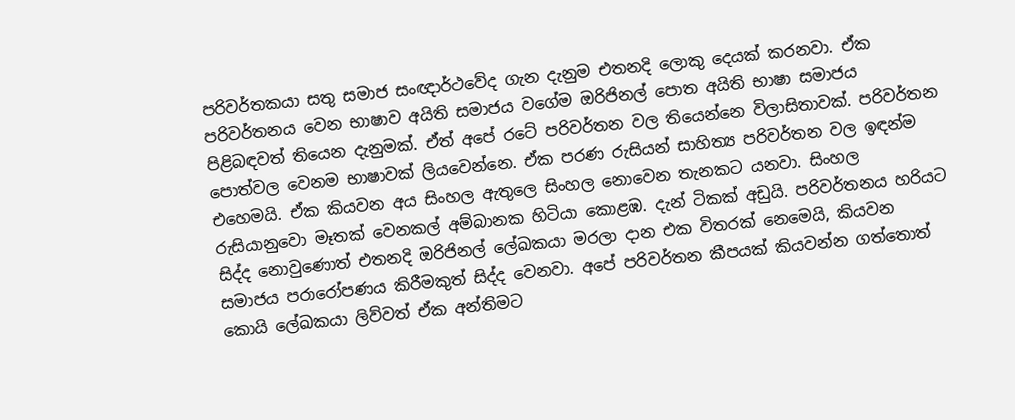පරිවර්තකයා සතු සමාජ සංඥාර්ථවේද ගැන දැනුම එතනදි ලොකු දෙයක් කරනවා. ඒක පරිවර්තනය වෙන භාෂාව අයිති සමාජය වගේම ඔරිජිනල් පොත අයිති භාෂා සමාජය පිළිබඳවත් තියෙන දැනුමක්. ඒත් අපේ රටේ පරිවර්තන වල තියෙන්නෙ විලාසිතාවක්. පරිවර්තන පොත්වල වෙනම භාෂාවක් ලියවෙන්නෙ. ඒක පරණ රුසියන් සාහිත්‍ය පරිවර්තන වල ඉඳන්ම එහෙමයි. ඒක කියවන අය සිංහල ඇතුලෙ සිංහල නොවෙන තැනකට යනවා. සිංහල රුසියානුවො මෑතක් වෙනකල් අම්බානක හිටියා කොළඹ. දැන් ටිකක් අඩුයි. පරිවර්තනය හරියට සිද්ද නොවුණොත් එතනදි ඔරිජිනල් ලේඛකයා මරලා දාන එක විතරක් නෙමෙයි, කියවන සමාජය පරාරෝපණය කිරීමකුත් සිද්ද වෙනවා. අපේ පරිවර්තන කීපයක් කියවන්න ගත්තොත් කොයි ලේඛකයා ලිව්වත් ඒක අන්තිමට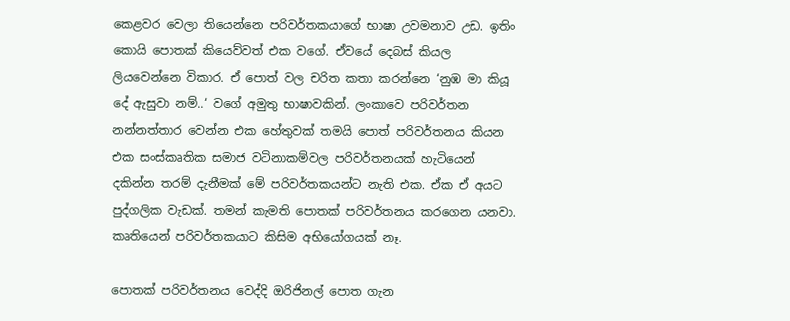කෙළවර වෙලා තියෙන්නෙ පරිවර්තකයාගේ භාෂා උවමනාව උඩ. ඉතිං කොයි පොතක් කියෙව්වත් එක වගේ. ඒවයේ දෙබස් කියල ලියවෙන්නෙ විකාර. ඒ පොත් වල චරිත කතා කරන්නෙ ‘නුඹ මා කියූ දේ ඇසුවා නම්..‘ වගේ අමුතු භාෂාවකින්. ලංකාවෙ පරිවර්තන නන්නත්තාර වෙන්න එක හේතුවක් තමයි පොත් පරිවර්තනය කියන එක සංස්කෘතික සමාජ වටිනාකම්වල පරිවර්තනයක් හැටියෙන් දකින්න තරම් දැනීමක් මේ පරිවර්තකයන්ට නැති එක. ඒක ඒ අයට පුද්ගලික වැඩක්. තමන් කැමති පොතක් පරිවර්තනය කරගෙන යනවා. කෘතියෙන් පරිවර්තකයාට කිසිම අභියෝගයක් නෑ.

පොතක් පරිවර්තනය වෙද්දි ඔරිජිනල් පොත ගැන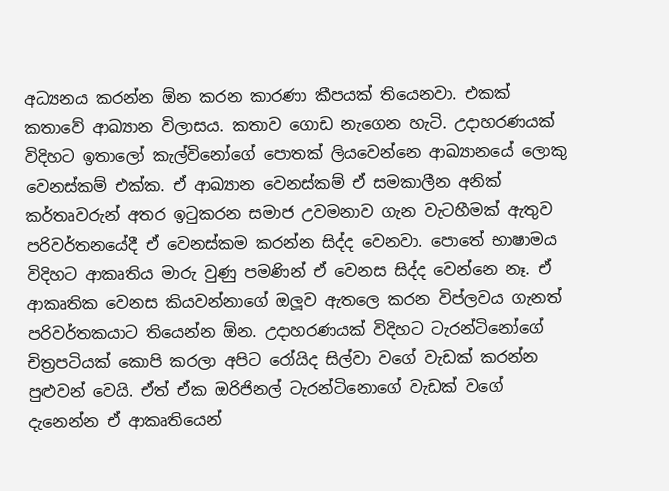අධ්‍යනය කරන්න ඕන කරන කාරණා කීපයක් තියෙනවා. එකක් කතාවේ ආඛ්‍යාන විලාසය. කතාව ගොඩ නැගෙන හැටි. උදාහරණයක් විදිහට ඉතාලෝ කැල්විනෝගේ පොතක් ලියවෙන්නෙ ආඛ්‍යානයේ ලොකු වෙනස්කම් එක්ක. ඒ ආඛ්‍යාන වෙනස්කම් ඒ සමකාලීන අනික් කර්තෘවරුන් අතර ඉටුකරන සමාජ උවමනාව ගැන වැටහීමක් ඇතුව පරිවර්තනයේදී ඒ වෙනස්කම කරන්න සිද්ද වෙනවා. පොතේ භාෂාමය විදිහට ආකෘතිය මාරු වුණු පමණින් ඒ වෙනස සිද්ද වෙන්නෙ නෑ. ඒ ආකෘතික වෙනස කියවන්නාගේ ඔලූව ඇතලෙ කරන විප්ලවය ගැනත් පරිවර්තකයාට තියෙන්න ඕන. උදාහරණයක් විදිහට ටැරන්ටිනෝගේ චිත්‍රපටියක් කොපි කරලා අපිට රෝයිද සිල්වා වගේ වැඩක් කරන්න පුළුවන් වෙයි. ඒත් ඒක ඔරිජිනල් ටැරන්ටිනොගේ වැඩක් වගේ දැනෙන්න ඒ ආකෘතියෙන්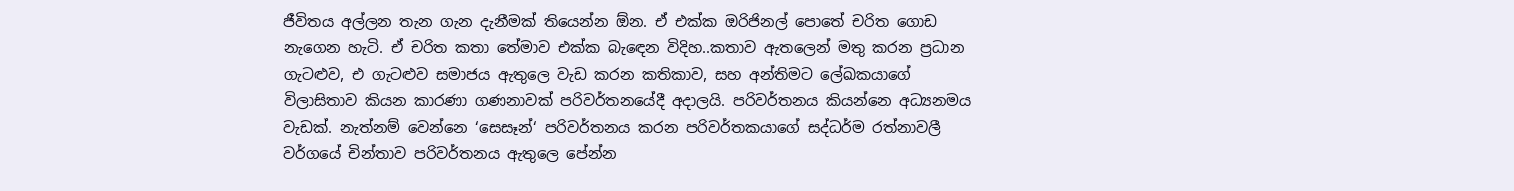ජීවිතය අල්ලන තැන ගැන දැනීමක් තියෙන්න ඕන. ඒ එක්ක ඔරිජිනල් පොතේ චරිත ගොඩ නැගෙන හැටි. ඒ චරිත කතා තේමාව එක්ක බැඳෙන විදිහ..කතාව ඇතලෙන් මතු කරන ප්‍රධාන ගැටළුව, එ ගැටළුව සමාජය ඇතුලෙ වැඩ කරන කතිකාව, සහ අන්තිමට ලේඛකයාගේ විලාසිතාව කියන කාරණා ගණනාවක් පරිවර්තනයේදී අදාලයි. පරිවර්තනය කියන්නෙ අධ්‍යනමය වැඩක්. නැත්නම් වෙන්නෙ ‘සෙසෑන්‘ පරිවර්තනය කරන පරිවර්තකයාගේ සද්ධර්ම රත්නාවලී වර්ගයේ චින්තාව පරිවර්තනය ඇතුලෙ පේන්න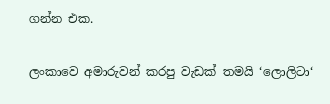ගන්න එක.

ලංකාවෙ අමාරුවන් කරපු වැඩක් තමයි ‘ලොලිටා‘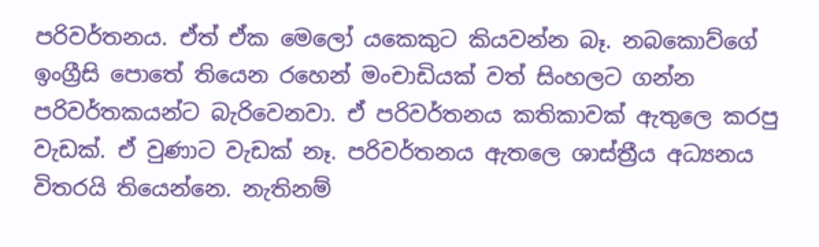පරිවර්තනය. ඒත් ඒක මෙලෝ යකෙකුට කියවන්න බෑ. නබකොව්ගේ ඉංග්‍රීසි පොතේ තියෙන රහෙන් මංචාඩියක් වත් සිංහලට ගන්න පරිවර්තකයන්ට බැරිවෙනවා. ඒ පරිවර්තනය කතිකාවක් ඇතුලෙ කරපු වැඩක්. ඒ වුණාට වැඩක් නෑ. පරිවර්තනය ඇතලෙ ශාස්ත්‍රීය අධ්‍යනය විතරයි තියෙන්නෙ. නැතිනම්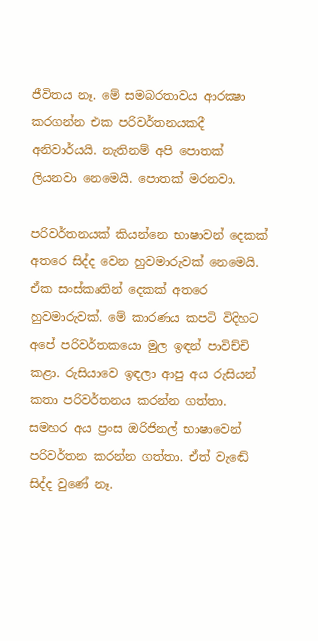ජීවිතය නෑ. මේ සමබරතාවය ආරක්‍ෂා කරගන්න එක පරිවර්තනයකදී අනිවාර්යයි. නැතිනම් අපි පොතක් ලියනවා නෙමෙයි. පොතක් මරනවා.

පරිවර්තනයක් කියන්නෙ භාෂාවන් දෙකක් අතරෙ සිද්ද වෙන හුවමාරුවක් නෙමෙයි. ඒක සංස්කෘතින් දෙකක් අතරෙ හුවමාරුවක්. මේ කාරණය කපටි විදිහට අපේ පරිවර්තකයො මුල ඉඳන් පාවිච්චි කළා. රුසියාවෙ ඉඳලා ආපු අය රුසියන් කතා පරිවර්තනය කරන්න ගත්තා. සමහර අය ප්‍රංස ඔරිජිනල් භාෂාවෙන් පරිවර්තන කරන්න ගත්තා. ඒත් වැඬේ සිද්ද වුණේ නෑ.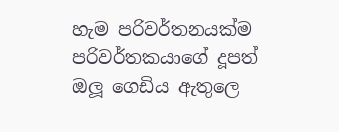හැම පරිවර්තනයක්ම පරිවර්තකයාගේ දූපත් ඔලූ ගෙඩිය ඇතුලෙ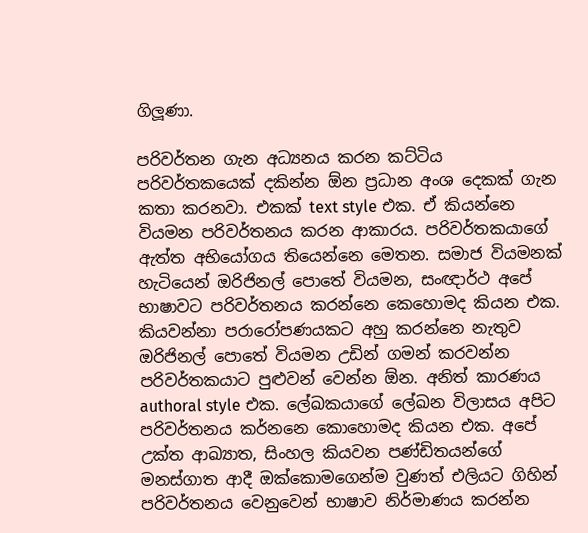ගිලූණා.

පරිවර්තන ගැන අධ්‍යනය කරන කට්ටිය පරිවර්තකයෙක් දකින්න ඕන ප්‍රධාන අංශ දෙකක් ගැන කතා කරනවා. එකක් text style එක. ඒ කියන්නෙ වියමන පරිවර්තනය කරන ආකාරය. පරිවර්තකයාගේ ඇත්ත අභියෝගය තියෙන්නෙ මෙතන. සමාජ වියමනක් හැටියෙන් ඔරිජිනල් පොතේ වියමන, සංඥාර්ථ අපේ භාෂාවට පරිවර්තනය කරන්නෙ කෙහොමද කියන එක. කියවන්නා පරාරෝපණයකට අහු කරන්නෙ නැතුව ඔරිජිනල් පොතේ වියමන උඩින් ගමන් කරවන්න පරිවර්තකයාට පුළුවන් වෙන්න ඕන. අනිත් කාරණය authoral style එක. ලේඛකයාගේ ලේඛන විලාසය අපිට පරිවර්තනය කර්නනෙ කොහොමද කියන එක. අපේ උක්ත ආඛ්‍යාත, සිංහල කියවන පණ්ඩිතයන්ගේ මනස්ගාත ආදී ඔක්කොමගෙන්ම වුණත් එලියට ගිහින් පරිවර්තනය වෙනුවෙන් භාෂාව නිර්මාණය කරන්න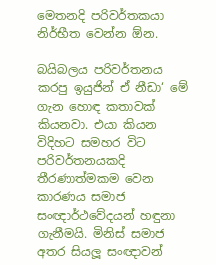මෙතනදි පරිවර්තකයා නිර්භීත වෙන්න ඕන.

බයිබලය පරිවර්තනය කරපු ඉයුජින් ඒ නීඩා‘ මේ ගැන හොඳ කතාවක් කියනවා. එයා කියන විදිහට සමහර විට පරිවර්තනයකදි තීරණාත්මකම වෙන කාරණය සමාජ සංඥාර්ථවේදයන් හඳුනා ගැනීමයි. මිනිස් සමාජ අතර සියලූ සංඥාවන්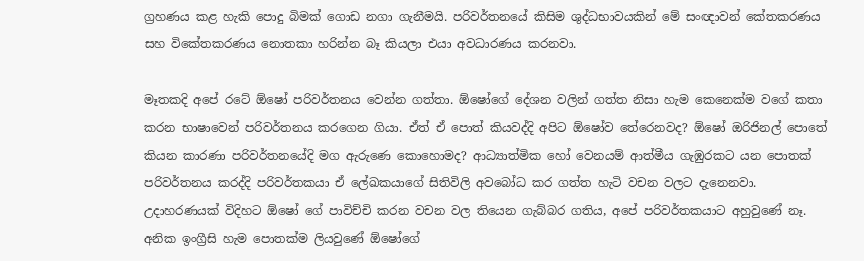ග්‍රහණය කළ හැකි පොදු බිමක් ගොඩ නගා ගැනීමයි. පරිවර්තනයේ කිසිම ශුද්ධභාවයකින් මේ සංඥාවන් කේතකරණය සහ විකේතකරණය නොතකා හරින්න බෑ කියලා එයා අවධාරණය කරනවා.

මෑතකදි අපේ රටේ ඕෂෝ පරිවර්තනය වෙන්න ගත්තා. ඕෂෝගේ දේශන වලින් ගත්ත නිසා හැම කෙනෙක්ම වගේ කතා කරන භාෂාවෙන් පරිවර්තනය කරගෙන ගියා. ඒත් ඒ පොත් කියවද්දි අපිට ඕෂෝව තේරෙනවද? ඕෂෝ ඔරිජිනල් පොතේ කියන කාරණා පරිවර්තනයේදි මග ඇරුණෙ කොහොමද? ආධ්‍යාත්මික හෝ වෙනයම් ආත්මීය ගැඹුරකට යන පොතක් පරිවර්තනය කරද්දි පරිවර්තකයා ඒ ලේඛකයාගේ සිතිවිලි අවබෝධ කර ගත්ත හැටි වචන වලට දැනෙනවා. උදාහරණයක් විදිහට ඕෂෝ ගේ පාවිච්චි කරන වචන වල තියෙන ගැබ්බර ගතිය, අපේ පරිවර්තකයාට අහුවුණේ නෑ. අනික ඉංග්‍රීසි හැම පොතක්ම ලියවුණේ ඕෂෝගේ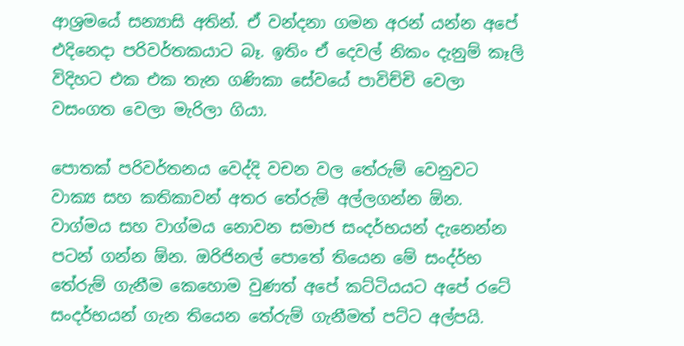ආශ්‍රමයේ සන්‍යාසි අතින්. ඒ වන්දනා ගමන අරන් යන්න අපේ එදිනෙදා පරිවර්තකයාට බෑ. ඉතිං ඒ දෙවල් නිකං දැනුම් කෑලි විදිහට එක එක තැන ගණිකා සේවයේ පාවිච්චි වෙලා වසංගත වෙලා මැරිලා ගියා.

පොතක් පරිවර්තනය වෙද්දි වචන වල තේරුම් වෙනුවට වාක්‍ය සහ කතිකාවන් අතර තේරුම් අල්ලගන්න ඕන. වාග්මය සහ වාග්මය නොවන සමාජ සංදර්භයන් දැනෙන්න පටන් ගන්න ඕන. ඔරිජිනල් පොතේ තියෙන මේ සංද්ර්භ තේරුම් ගැනීම කෙහොම වුණත් අපේ කට්ටියයට අපේ රටේ සංදර්භයන් ගැන තියෙන තේරුම් ගැනීමත් පට්ට අල්පයි.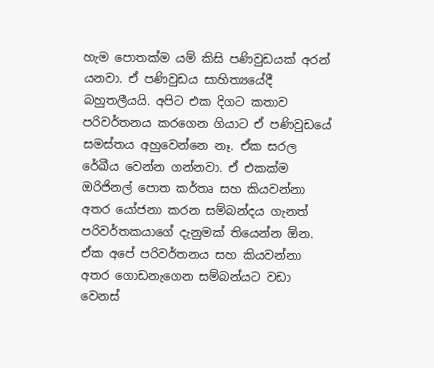හැම පොතක්ම යම් කිසි පණිවුඩයක් අරන් යනවා. ඒ පණිවුඩය සාහිත්‍යයේදී බහුතලීයයි. අපිට එක දිගට කතාව පරිවර්තනය කරගෙන ගියාට ඒ පණිවුඩයේ සමස්තය අහුවෙන්නෙ නෑ. ඒක සරල රේඛීය වෙන්න ගන්නවා. ඒ එකක්ම ඔරිජිනල් පොත කර්තෘ සහ කියවන්නා අතර යෝජනා කරන සම්බන්දය ගැනත් පරිවර්තකයාගේ දැනුමක් තියෙන්න ඕන. ඒක අපේ පරිවර්තනය සහ කියවන්නා අතර ගොඩනැගෙන සම්බන්යට වඩා වෙනස්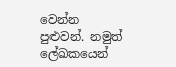වෙන්න පුළුවන්. නමුත් ලේඛකයෙන්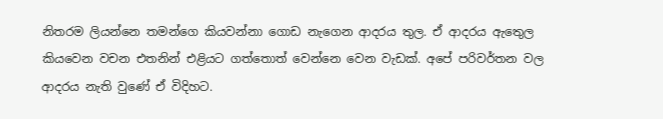නිතරම ලියන්නෙ තමන්ගෙ කියවන්නා ගොඩ නැගෙන ආදරය තුල. ඒ ආදරය ඇතෙුල කියවෙන වචන එතනින් එළියට ගත්තොත් වෙන්නෙ වෙන වැඩක්. අපේ පරිවර්තන වල ආදරය නැති වුණේ ඒ විදිහට.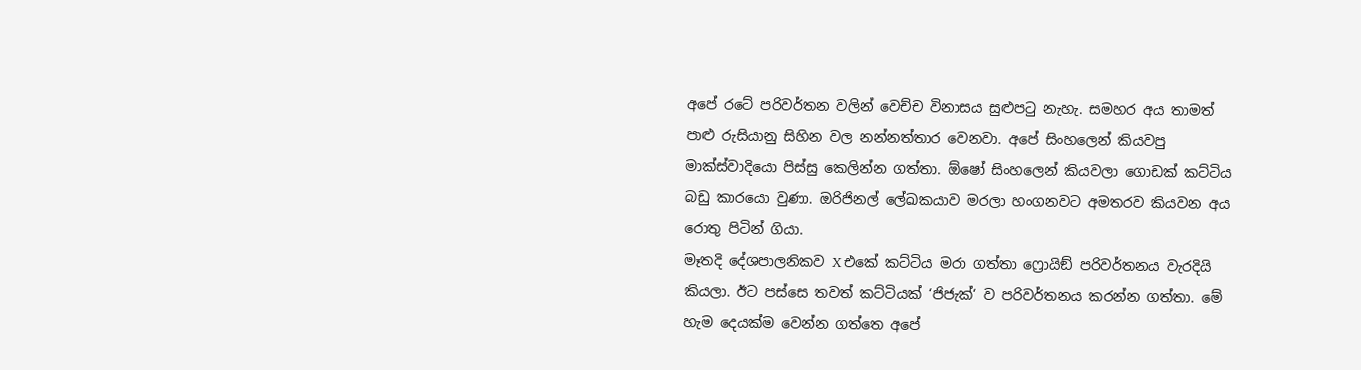අපේ රටේ පරිවර්තන වලින් වෙච්ච විනාසය සුළුපටු නැහැ. සමහර අය තාමත් පාළු රුසියානු සිහින වල නන්නත්තාර වෙනවා. අපේ සිංහලෙන් කියවපු මාක්ස්වාදියො පිස්සු කෙලින්න ගත්තා. ඕෂෝ සිංහලෙන් කියවලා ගොඩක් කට්ටිය බඩු කාරයො වුණා. ඔරිජිනල් ලේඛකයාව මරලා හංගනවට අමතරව කියවන අය රොතු පිටින් ගියා.
මෑතදි දේශපාලනිකව X එකේ කට්ටිය මරා ගත්තා ෆ්‍රොයිඞ් පරිවර්තනය වැරදියි කියලා. ඊට පස්සෙ තවත් කට්ටියක් ‘ජිජැක්‘ ව පරිවර්තනය කරන්න ගත්තා. මේ හැම දෙයක්ම වෙන්න ගත්තෙ අපේ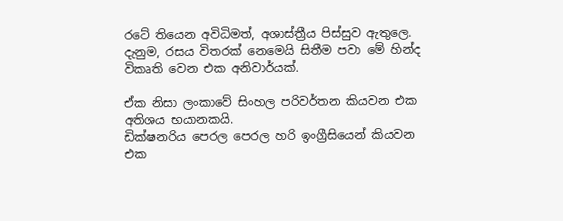රටේ තියෙන අවිධිමත්, අශාස්ත්‍රීය පිස්සුව ඇතුලෙ. දැනුම, රසය විතරක් නෙමෙයි සිතීම පවා මේ හින්ද විකෘති වෙන එක අනිවාර්යක්.

ඒක නිසා ලංකාවේ සිංහල පරිවර්තන කියවන එක අතිශය භයානකයි.
ඩික්ෂනරිය පෙරල පෙරල හරි ඉංග්‍රීසියෙන් කියවන එක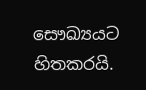සෞඛ්‍යයට හිතකරයි.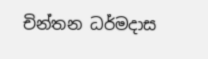චින්තන ධර්මදාස